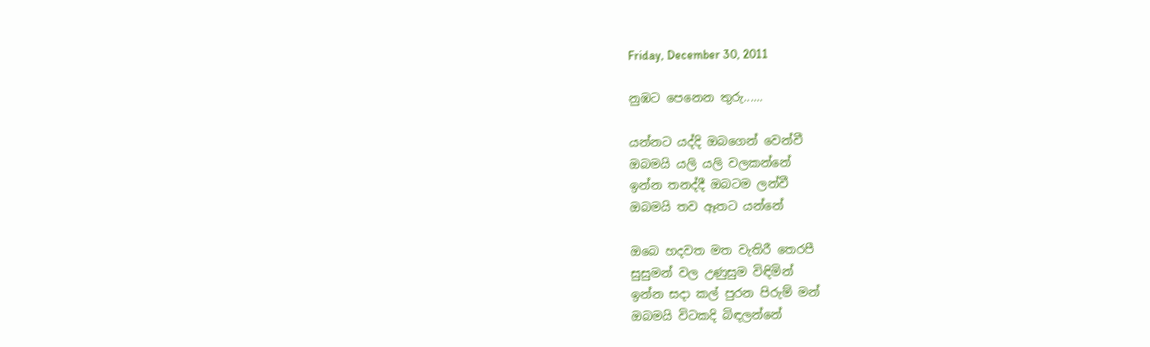Friday, December 30, 2011

නුඹට පෙනෙන තුරු......

යන්නට යද්දි ඔබගෙන් වෙන්වී
ඔබමයි යලි යලි වලකන්නේ
ඉන්න තනද්දී ඔබටම ලන්වී
ඔබමයි තව ඈතට යන්නේ

ඔබෙ හදවත මත වැතිරී තෙරපී
සුසුමන් වල උණුසුම විඳිමින්
ඉන්න සදා කල් පුරන පිරුම් මන්
ඔබමයි විටකදි බිඳලන්නේ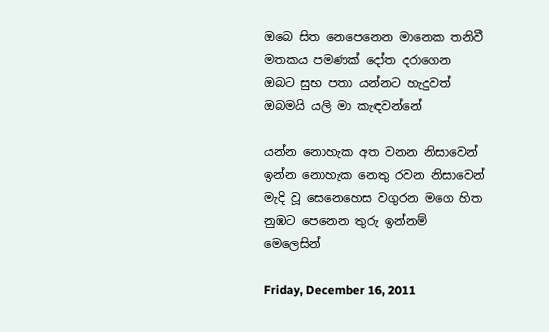ඔබෙ සිත නෙපෙනෙන මානෙක තනිවී
මතකය පමණක් දෝත දරාගෙන
ඔබට සුභ පතා යන්නට හැදුවත්
ඔබමයි යලි මා කැඳවන්නේ

යන්න නොහැක අත වනන නිසාවෙන්
ඉන්න නොහැක නෙතු රවන නිසාවෙන්
මැදි වූ සෙනෙහෙස වගුරන මගෙ හිත
නුඹට පෙනෙන තුරු ඉන්නම් මෙලෙසින්

Friday, December 16, 2011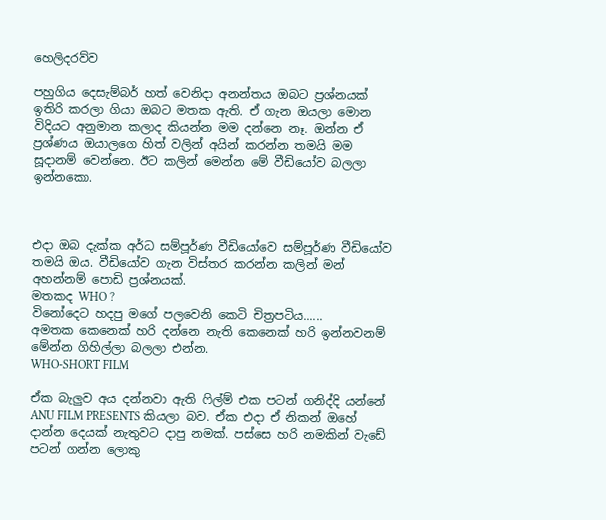හෙලිදරව්ව

පහුගිය දෙසැම්බර් හත් වෙනිදා අනන්තය ඔබට ප්‍රශ්නයක් ඉතිරි කරලා ගියා ඔබට මතක ඇති. ඒ ගැන ඔයලා මොන විදියට අනුමාන කලාද කියන්න මම දන්නෙ නෑ. ඔන්න ඒ ප්‍රශ්ණය ඔයාලගෙ හිත් වලින් අයින් කරන්න තමයි මම සූදානම් වෙන්නෙ. ඊට කලින් මෙන්න මේ වීඩියෝව බලලා ඉන්නකො.



එදා ඔබ දැක්ක අර්ධ සම්පූර්ණ වීඩියෝවෙ සම්පූර්ණ වීඩියෝව තමයි ඔය. වීඩියෝව ගැන විස්තර කරන්න කලින් මන් අහන්නම් පොඩි ප්‍රශ්නයක්.
මතකද WHO ?
විනෝදෙට හදපු මගේ පලවෙනි කෙටි චිත්‍රපටිය......
අමතක කෙනෙක් හරි දන්නෙ නැති කෙනෙක් හරි ඉන්නවනම් මේන්න ගිහිල්ලා බලලා එන්න.
WHO-SHORT FILM

ඒක බැලුව අය දන්නවා ඇති ෆිල්ම් එක පටන් ගනිද්දි යන්නේ ANU FILM PRESENTS කියලා බව. ඒක එදා ඒ නිකන් ඔහේ දාන්න දෙයක් නැතුවට දාපු නමක්. පස්සෙ හරි නමකින් වැඩේ පටන් ගන්න ලොකු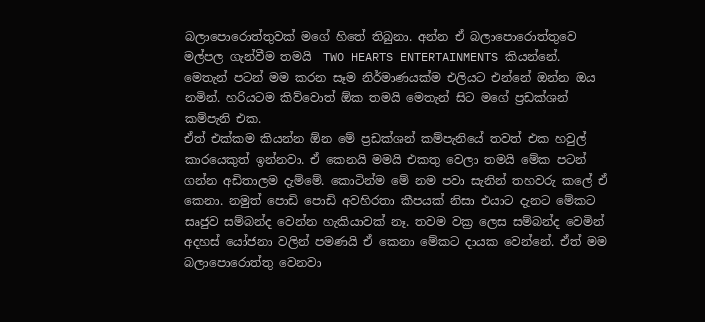බලාපොරොත්තුවක් මගේ හිතේ තිබුනා. අන්න ඒ බලාපොරොත්තුවෙ මල්පල ගැන්වීම තමයි  TWO HEARTS ENTERTAINMENTS කියන්නේ.  මෙතැන් පටන් මම කරන සෑම නිර්මාණයක්ම එලියට එන්නේ ඔන්න ඔය නමින්. හරියටම කිව්වොත් ඕක තමයි මෙතැන් සිට මගේ ප්‍රඩක්ශන් කම්පැනි එක.
ඒත් එක්කම කියන්න ඕන මේ ප්‍රඩක්ශන් කම්පැනියේ තවත් එක හවුල් කාරයෙකුත් ඉන්නවා. ඒ කෙනයි මමයි එකතු වෙලා තමයි මේක පටන් ගන්න අඩිතාලම දැම්මේ. කොටින්ම මේ නම පවා සැනින් තහවරු කලේ ඒ කෙනා. නමුත් පොඩි පොඩි අවහිරතා කීපයක් නිසා එයාට දැනට මේකට සෘජුව සම්බන්ද වෙන්න හැකියාවක් නෑ. තවම වක්‍ර ලෙස සම්බන්ද වෙමින් අදහස් යෝජනා වලින් පමණයි ඒ කෙනා මේකට දායක වෙන්නේ. ඒත් මම බලාපොරොත්තු වෙනවා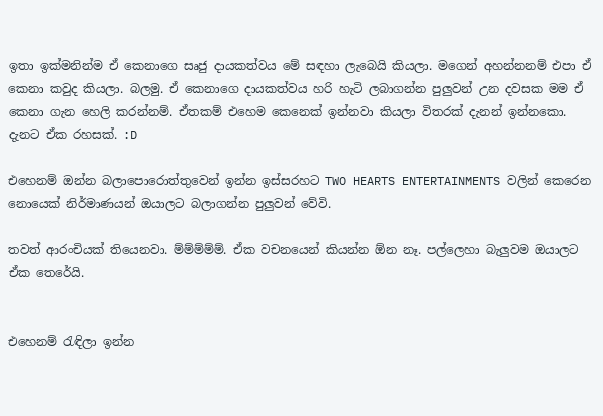ඉතා ඉක්මනින්ම ඒ කෙනාගෙ සෘජු දායකත්වය මේ සඳහා ලැබෙයි කියලා. මගෙන් අහන්නනම් එපා ඒ කෙනා කවුද කියලා. බලමු. ඒ කෙනාගෙ දායකත්වය හරි හැටි ලබාගන්න පුලුවන් උන දවසක මම ඒ කෙනා ගැන හෙලි කරන්නම්. ඒතකම් එහෙම කෙනෙක් ඉන්නවා කියලා විතරක් දැනන් ඉන්නකො. දැනට ඒක රහසක්. :D

එහෙනම් ඔන්න බලාපොරොත්තුවෙන් ඉන්න ඉස්සරහට TWO HEARTS ENTERTAINMENTS වලින් කෙරෙන නොයෙක් නිර්මාණයන් ඔයාලට බලාගන්න පුලුවන් වේවි.

තවත් ආරංචියක් තියෙනවා. ම්ම්ම්ම්ම්. ඒක වචනයෙන් කියන්න ඕන නෑ. පල්ලෙහා බැලුවම ඔයාලට ඒක තෙරේයි.


එහෙනම් රැඳිලා ඉන්න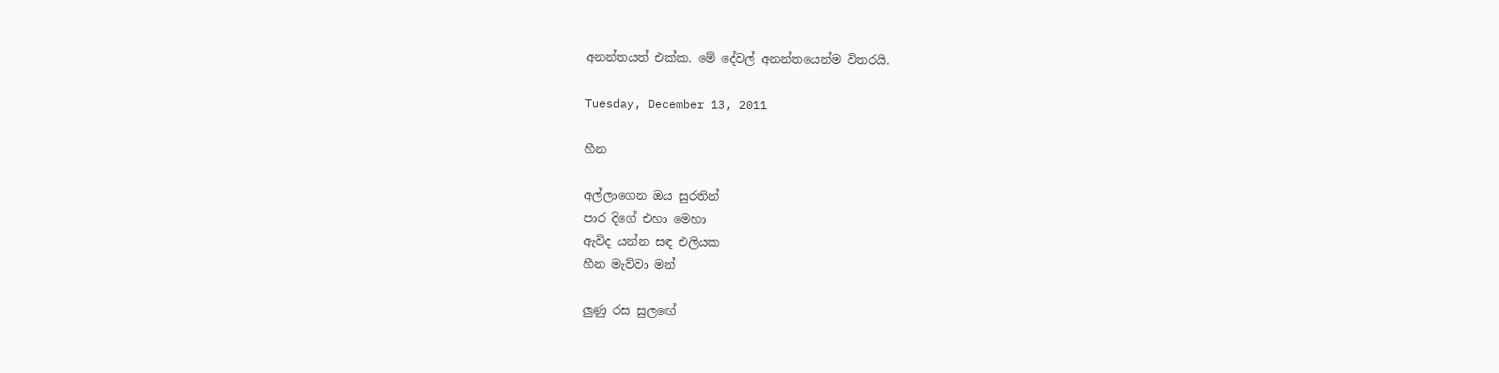අනන්තයත් එක්ක. මේ දේවල් අනන්තයෙන්ම විතරයි.

Tuesday, December 13, 2011

හීන

අල්ලාගෙන ඔය සුරතින්
පාර දිගේ එහා මෙහා
ඇවිද යන්න සඳ එලියක
හීන මැව්වා මන්

ලුණු රස සුලඟේ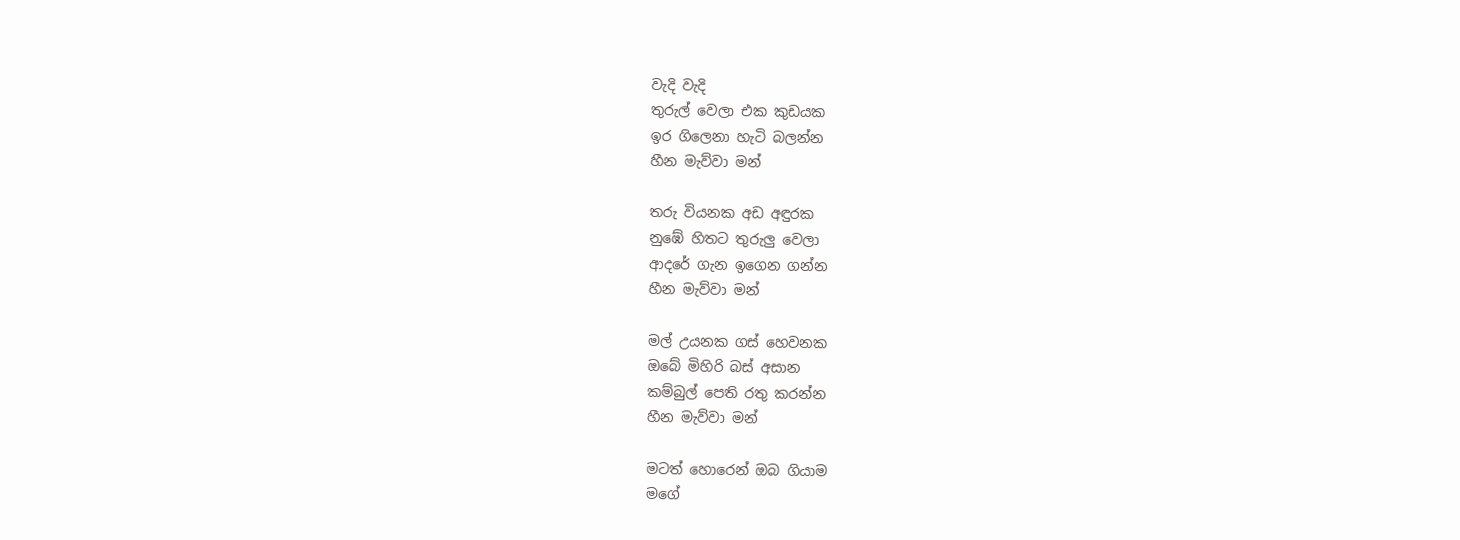වැදි වැදි
තුරුල් වෙලා එක කුඩයක
ඉර ගිලෙනා හැටි බලන්න
හීන මැව්වා මන්

තරු වියනක අඩ අඳුරක
නුඹේ හිතට තුරුලු වෙලා
ආදරේ ගැන ඉගෙන ගන්න
හීන මැව්වා මන්

මල් උයනක ගස් හෙවනක
ඔබේ මිහිරි බස් අසාන
කම්බුල් පෙති රතු කරන්න
හීන මැව්වා මන්

මටත් හොරෙන් ඔබ ගියාම
මගේ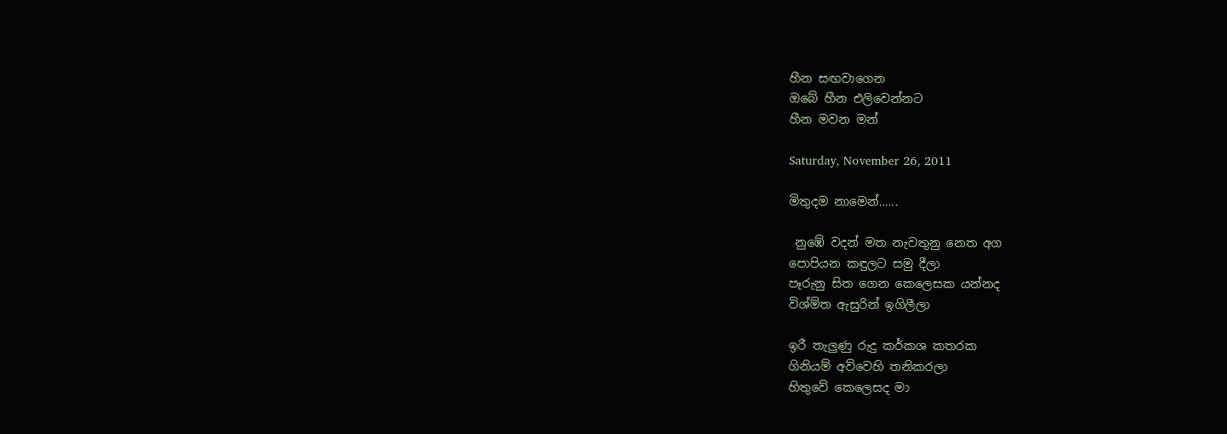හීන සඟවාගෙන
ඔබේ හීන එලිවෙන්නට
හීන මවන මන්

Saturday, November 26, 2011

මිතුදම නාමෙන්......

 නුඹේ වදන් මත නැවතුනු නෙත අග
පොපියන කඳුලට සමු දීලා
පෑරුනු සිත ගෙන කෙලෙසක යන්නද
විශ්ම්ත ඇසුරින් ඉගිලීලා

ඉරී තැලුණු රුදු කර්කශ කතරක
ගිනියම් අව්වෙහි තනිකරලා
හිතුවේ කෙලෙසද මා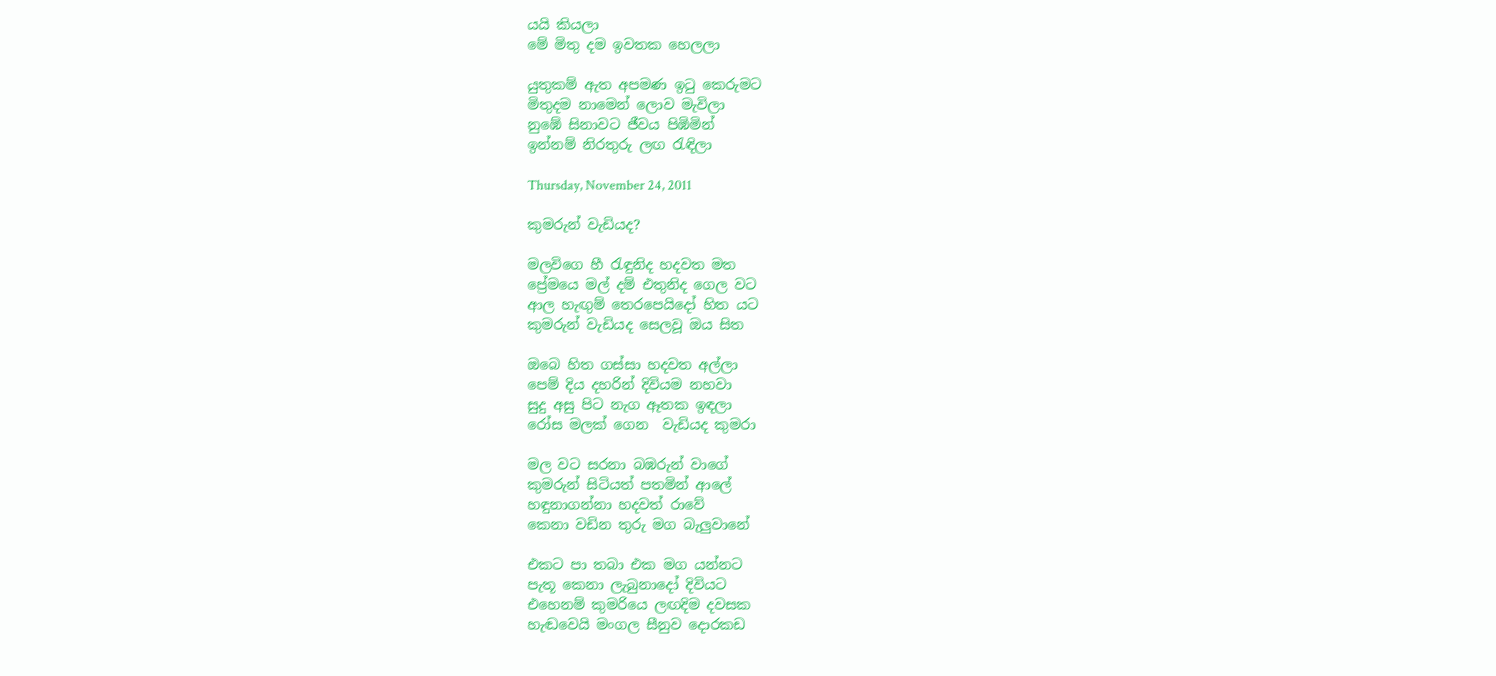යයි කියලා
මේ මිතු දම ඉවතක හෙලලා

යුතුකම් ඇත අපමණ ඉටු කෙරුමට
මිතුදම නාමෙන් ලොව මැවිලා
නුඹේ සිනාවට ජීවය පිඹිමින්
ඉන්නම් නිරතුරු ලඟ රැඳිලා

Thursday, November 24, 2011

කුමරුන් වැඩියද?

මලවිගෙ හී රැඳුනිද හදවත මත
ප්‍රේමයෙ මල් දම් එතුනිද ගෙල වට
ආල හැඟුම් තෙරපෙයිදෝ හිත යට
කුමරුන් වැඩියද සෙලවූ ඔය සිත

ඔබෙ හිත ගස්සා හදවත අල්ලා
පෙම් දිය දහරින් දිවියම නහවා
සුදු අසු පිට නැග ඈතක ඉඳලා
රෝස මලක් ගෙන  වැඩියද කුමරා

මල වට සරනා බඹරුන් වාගේ
කුමරුන් සිටියත් පතමින් ආලේ
හඳුනාගන්නා හදවත් රාවේ
කෙනා වඩින තුරු මග බැලුවානේ

එකට පා තබා එක මග යන්නට
පැතූ කෙනා ලැබුනාදෝ දිවියට
එහෙනම් කුමරියෙ ලඟදිම දවසක
හැඬවෙයි මංගල සීනුව දොරකඩ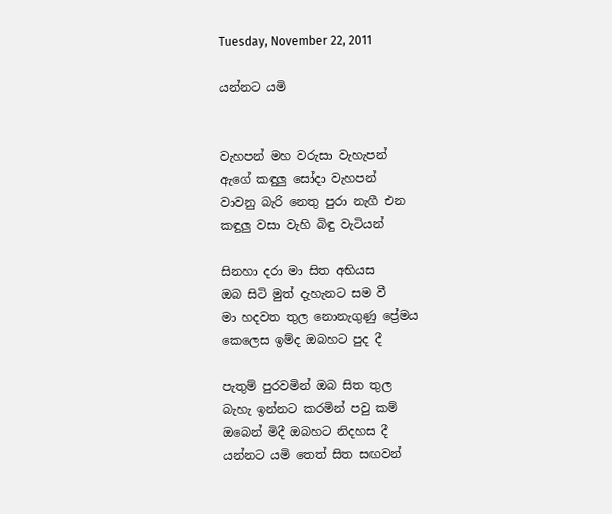Tuesday, November 22, 2011

යන්නට යමි


වැහපන් මහ වරුසා වැහැපන්
ඇගේ කඳුලු සෝදා වැහපන්
වාවනු බැරි නෙතු පුරා නැගී එන
කඳුලු වසා වැහි බිඳු වැටියන්

සිනහා දරා මා සිත අභියස
ඔබ සිටි මුත් දැහැනට සම වී
මා හදවත තුල නොනැගුණු ප්‍රේමය
කෙලෙස ඉම්ද ඔබහට පුද දී

පැතුම් පුරවමින් ඔබ සිත තුල
බැහැ ඉන්නට කරමින් පවු කම්
ඔබෙන් මිදී ඔබහට නිදහස දී
යන්නට යමි තෙත් සිත සඟවන්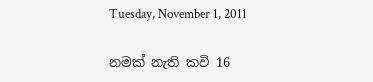Tuesday, November 1, 2011

නමක් නැති කවි 16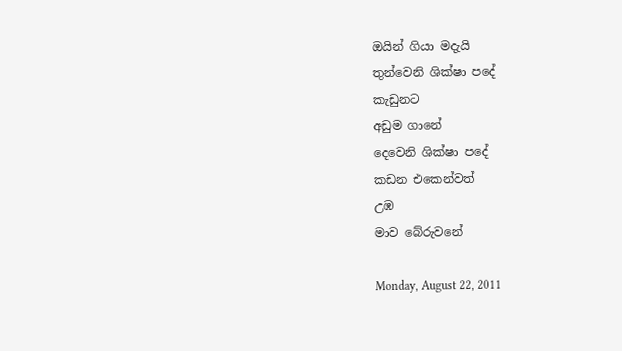ඔයින් ගියා මදැයි
තුන්වෙනි ශික්ෂා පදේ
කැඩුනට
අඩුම ගානේ
දෙවෙනි ශික්ෂා පදේ
කඩන එකෙන්වත්
උඹ
මාව බේරුවනේ

Monday, August 22, 2011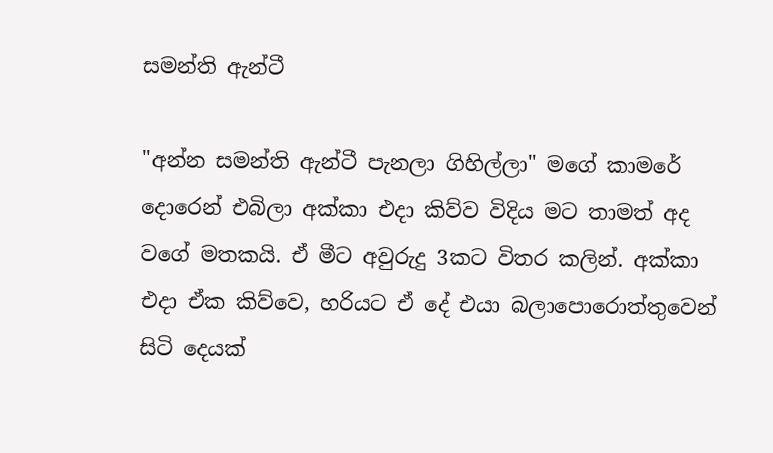සමන්ති ඇන්ටී

"අන්න සමන්ති ඇන්ටී පැනලා ගිහිල්ලා" මගේ කාමරේ දොරෙන් එබිලා අක්කා එදා කිව්ව විදිය මට තාමත් අද වගේ මතකයි. ඒ මීට අවුරුදු 3කට විතර කලින්. අක්කා එදා ඒක කිව්වෙ, හරියට ඒ දේ එයා බලාපොරොත්තුවෙන් සිටි දෙයක්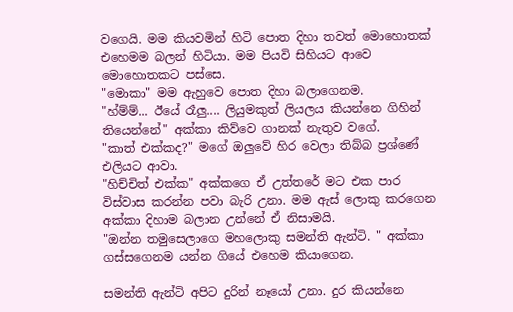වගෙයි. මම කියවමින් හිටි පොත දිහා තවත් මොහොතක් එහෙමම බලන් හිටියා. මම පියවි සිහියට ආවෙ මොහොතකට පස්සෙ.
"මොකා" මම ඇහුවෙ පොත දිහා බලාගෙනම.
"හ්ම්ම්... ඊයේ රෑලු.... ලියුමකුත් ලියලය කියන්නෙ ගිහින් තියෙන්නේ" අක්කා කිව්වෙ ගානක් නැතුව වගේ.
"කාත් එක්කද?" මගේ ඔලුවේ හිර වෙලා තිබ්බ ප්‍රශ්ණේ එලියට ආවා.
"හිච්චිත් එක්ක" අක්කගෙ ඒ උත්තරේ මට එක පාර විස්වාස කරන්න පවා බැරි උනා. මම ඇස් ලොකු කරගෙන අක්කා දිහාම බලාන උන්නේ ඒ නිසාමයි.
"ඔන්න තමුසෙලාගෙ මහලොකු සමන්ති ඇන්ටි. " අක්කා ගස්සගෙනම යන්න ගියේ එහෙම කියාගෙන.

සමන්ති ඇන්ටි අපිට දුරින් නෑයෝ උනා. දුර කියන්නෙ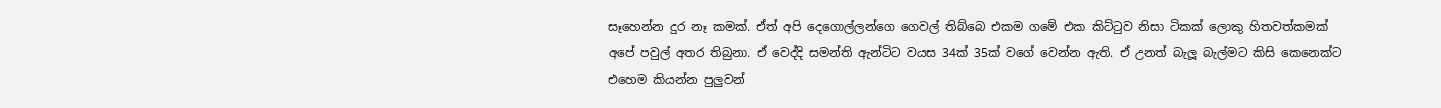සෑහෙන්න දුර නෑ කමක්. ඒත් අපි දෙගොල්ලන්ගෙ ගෙවල් තිබ්බෙ එකම ගමේ එක කිට්ටුව නිසා ටිකක් ලොකු හිතවත්කමක් අපේ පවුල් අතර තිබුනා. ඒ වෙද්දි සමන්ති ඇන්ටිට වයස 34ක් 35ක් වගේ වෙන්න ඇති. ඒ උනත් බැලූ බැල්මට කිසි කෙනෙක්ට එහෙම කියන්න පුලුවන්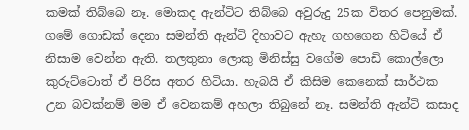කමක් තිබ්බෙ නෑ. මොකද ඇන්ටිට තිබ්බෙ අවුරුදු 25ක විතර පෙනුමක්. ගමේ ගොඩක් දෙනා සමන්ති ඇන්ටි දිහාවට ඇහැ ගහගෙන හිටියේ ඒ නිසාම වෙන්න ඇති. තලතුනා ලොකු මිනිස්සු වගේම පොඩි කොල්ලො කුරුට්ටොත් ඒ පිරිස අතර හිටියා. හැබයි ඒ කිසිම කෙනෙක් සාර්ථක උන බවක්නම් මම ඒ වෙනකම් අහලා තිබුනේ නෑ. සමන්ති ඇන්ටි කසාද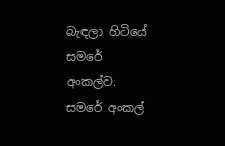බැඳලා හිටියේ සමරේ අංකල්ව. සමරේ අංකල්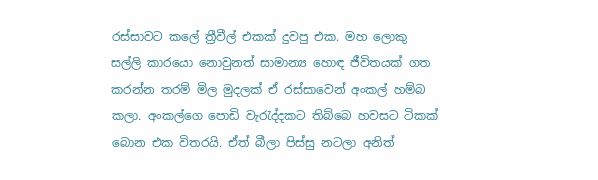රස්සාවට කලේ ත්‍රීවීල් එකක් දුවපු එක. මහ ලොකු සල්ලි කාරයො නොවුනත් සාමාන්‍ය හොඳ ජීවිතයක් ගත කරන්න තරම් මිල මුදලක් ඒ රස්සාවෙන් අංකල් හම්බ කලා. අංකල්ගෙ පොඩි වැරැද්දකට තිබ්බෙ හවසට ටිකක් බොන එක විතරයි. ඒත් බීලා පිස්සු නටලා අනිත්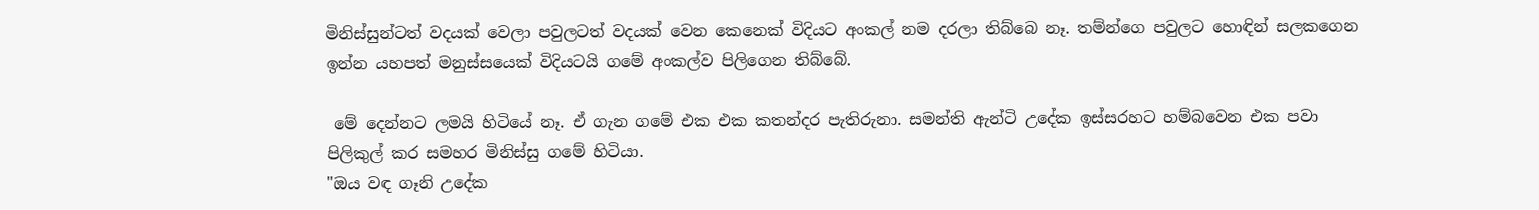මිනිස්සුන්ටත් වදයක් වෙලා පවුලටත් වදයක් වෙන කෙනෙක් විදියට අංකල් නම දරලා තිබ්බෙ නෑ. තම්න්ගෙ පවුලට හොඳින් සලකගෙන ඉන්න යහපත් මනුස්සයෙක් විදියටයි ගමේ අංකල්ව පිලිගෙන තිබ්බේ.

 මේ දෙන්නට ලමයි හිටියේ නෑ. ඒ ගැන ගමේ එක එක කතන්දර පැතිරුනා. සමන්ති ඇන්ටි උදේක ඉස්සරහට හම්බවෙන එක පවා පිලිකුල් කර සමහර මිනිස්සු ගමේ හිටියා.
"ඔය වඳ ගෑනි උදේක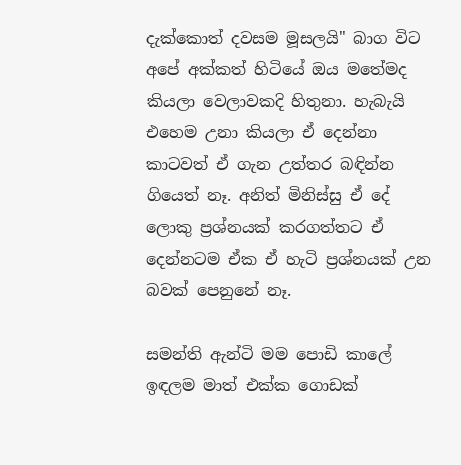දැක්කොත් දවසම මූසලයි" බාග විට අපේ අක්කත් හිටියේ ඔය මතේමද කියලා වෙලාවකදි හිතුනා. හැබැයි එහෙම උනා කියලා ඒ දෙන්නා කාටවත් ඒ ගැන උත්තර බඳින්න ගියෙත් නෑ. අනිත් මිනිස්සු ඒ දේ ලොකු ප්‍රශ්නයක් කරගත්තට ඒ දෙන්නටම ඒක ඒ හැටි ප්‍රශ්නයක් උන බවක් පෙනුනේ නෑ.

සමන්ති ඇන්ටි මම පොඩි කාලේ ඉඳලම මාත් එක්ක ගොඩක්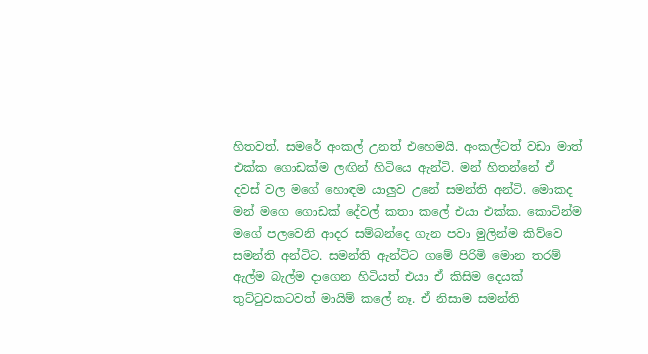හිතවත්. සමරේ අංකල් උනත් එහෙමයි. අංකල්ටත් වඩා මාත් එක්ක ගොඩක්ම ලඟින් හිටියෙ ඇන්ටි. මන් හිතන්නේ ඒ දවස් වල මගේ හොඳම යාලුව උනේ සමන්ති අන්ටි. මොකද මන් මගෙ ගොඩක් දේවල් කතා කලේ එයා එක්ක. කොටින්ම මගේ පලවෙනි ආදර සම්බන්දෙ ගැන පවා මුලින්ම කිව්වෙ සමන්ති අන්ටිට. සමන්ති ඇන්ටිට ගමේ පිරිමි මොන තරම් ඇල්ම බැල්ම දාගෙන හිටියත් එයා ඒ කිසිම දෙයක් තුට්ටුවකටවත් මායිම් කලේ නෑ. ඒ නිසාම සමන්ති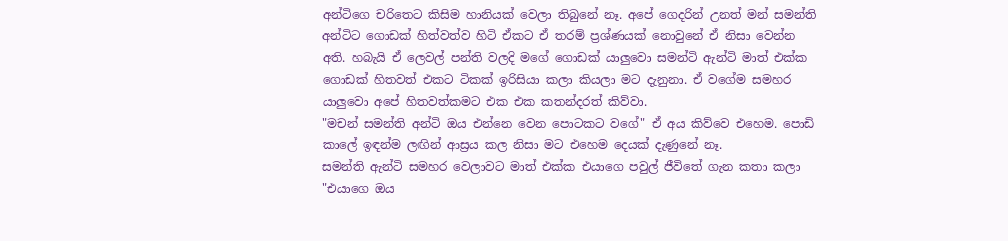අන්ටිගෙ චරිතෙට කිසිම හානියක් වෙලා තිබුනේ නෑ. අපේ ගෙදරින් උනත් මන් සමන්ති අන්ටිට ගොඩක් හිත්වත්ව හිටි ඒකට ඒ තරම් ප්‍රශ්ණයක් නොවුනේ ඒ නිසා වෙන්න අති. හබැයි ඒ ලෙවල් පන්ති වලදි මගේ ගොඩක් යාලුවො සමන්ටි ඇන්ටි මාත් එක්ක ගොඩක් හිතවත් එකට ටිකක් ඉරිසියා කලා කියලා මට දැනුනා. ඒ වගේම සමහර යාලුවො අපේ හිතවත්කමට එක එක කතන්දරත් කිව්වා.
"මචන් සමන්ති අන්ටි ඔය එන්නෙ වෙන පොටකට වගේ" ඒ අය කිව්වෙ එහෙම. පොඩි කාලේ ඉඳන්ම ලඟින් ආස්‍රය කල නිසා මට එහෙම දෙයක් දැණුනේ නෑ.
සමන්ති ඇන්ටි සමහර වෙලාවට මාත් එක්ක එයාගෙ පවුල් ජීවිතේ ගැන කතා කලා
"එයාගෙ ඔය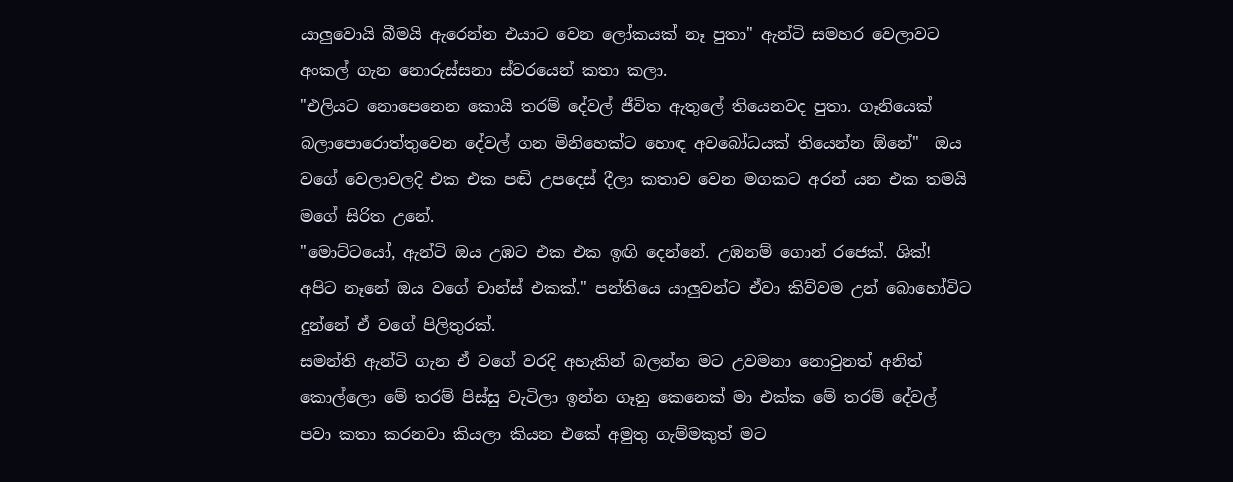යාලුවොයි බීමයි ඇරෙන්න එයාට වෙන ලෝකයක් නෑ පුතා" ඇන්ටි සමහර වෙලාවට අංකල් ගැන නොරුස්සනා ස්වරයෙන් කතා කලා.
"එලියට නොපෙනෙන කොයි තරම් දේවල් ජීවිත ඇතුලේ තියෙනවද පුතා. ගෑනියෙක් බලාපොරොත්තුවෙන දේවල් ගන මිනිහෙක්ට හොඳ අවබෝධයක් තියෙන්න ඕනේ"  ඔය වගේ වෙලාවලදි එක එක පඬි උපදෙස් දීලා කතාව වෙන මගකට අරන් යන එක තමයි මගේ සිරිත උනේ.
"මොට්ටයෝ, ඇන්ටි ඔය උඹට එක එක ඉඟි දෙන්නේ. උඹනම් ගොන් රජෙක්. ශික්! අපිට නෑනේ ඔය වගේ චාන්ස් එකක්." පන්තියෙ යාලුවන්ට ඒවා කිව්වම උන් බොහෝවිට දුන්නේ ඒ වගේ පිලිතුරක්.
සමන්ති ඇන්ටි ගැන ඒ වගේ වරදි අහැකින් බලන්න මට උවමනා නොවුනත් අනිත් කොල්ලො මේ තරම් පිස්සු වැටිලා ඉන්න ගෑනු කෙනෙක් මා එක්ක මේ තරම් දේවල් පවා කතා කරනවා කියලා කියන එකේ අමුතු ගැම්මකුත් මට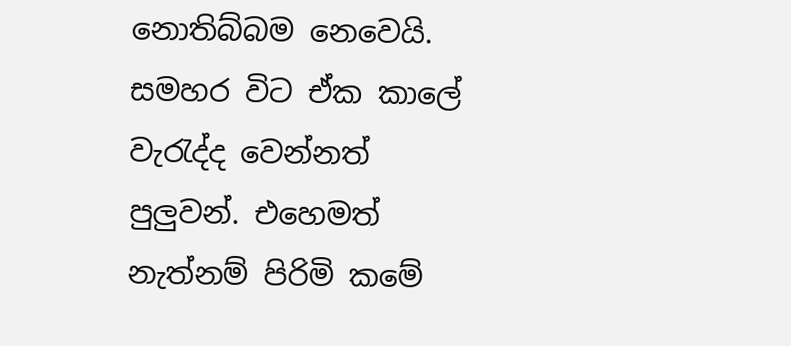නොතිබ්බම නෙවෙයි. සමහර විට ඒක කාලේ වැරැද්ද වෙන්නත් පුලුවන්. එහෙමත් නැත්නම් පිරිමි කමේ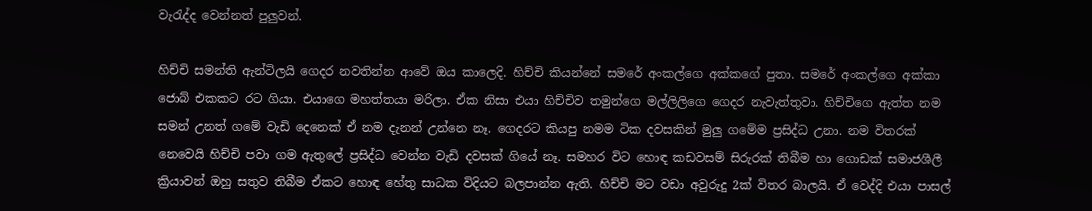වැරැද්ද වෙන්නත් පුලුවන්.

හිච්චි සමන්ති ඇන්ටිලයි ගෙදර නවතින්න ආවේ ඔය කාලෙදි. හිච්චි කියන්නේ සමරේ අංකල්ගෙ අක්කගේ පුතා. සමරේ අංකල්ගෙ අක්කා ජොබ් එකකට රට ගියා. එයාගෙ මහත්තයා මරිලා. ඒක නිසා එයා හිච්චිව තමුන්ගෙ මල්ලිලිගෙ ගෙදර නැවැත්තුවා. හිච්චිගෙ ඇත්ත නම සමන් උනත් ගමේ වැඩි දෙනෙක් ඒ නම දැනන් උන්නෙ නෑ. ගෙදරට කියපු නමම ටික දවසකින් මුලු ගමේම ප්‍රසිද්ධ උනා. නම විතරක් නෙවෙයි හිච්චි පවා ගම ඇතුලේ ප්‍රසිද්ධ වෙන්න වැඩි දවසක් ගියේ නෑ. සමහර විට හොඳ කඩවසම් සිරුරක් තිබීම හා ගොඩක් සමාජශීලී ක්‍රියාවන් ඔහු සතුව තිබීම ඒකට හොඳ හේතු සාධක විදියට බලපාන්න ඇති. හිච්චි මට වඩා අවුරුදු 2ක් විතර බාලයි. ඒ වෙද්දි එයා පාසල්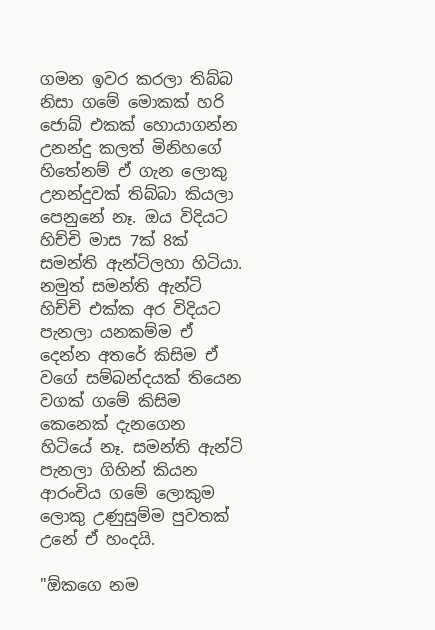ගමන ඉවර කරලා තිබ්බ නිසා ගමේ මොකක් හරි ජොබ් එකක් හොයාගන්න උනන්දු කලත් මිනිහගේ හිතේනම් ඒ ගැන ලොකු උනන්දුවක් තිබ්බා කියලා පෙනුනේ නෑ. ඔය විදියට හිච්චි මාස 7ක් 8ක් සමන්ති ඇන්ටිලහා හිටියා. නමුත් සමන්ති ඇන්ටි හිච්චි එක්ක අර විදියට පැනලා යනකම්ම ඒ දෙන්න අතරේ කිසිම ඒ වගේ සම්බන්දයක් තියෙන වගක් ගමේ කිසිම කෙනෙක් දැනගෙන හිටියේ නෑ. සමන්ති ඇන්ටි පැනලා ගිහින් කියන ආරංචිය ගමේ ලොකුම ලොකු උණුසුම්ම පුවතක් උනේ ඒ හංදයි.

"ඕකගෙ නම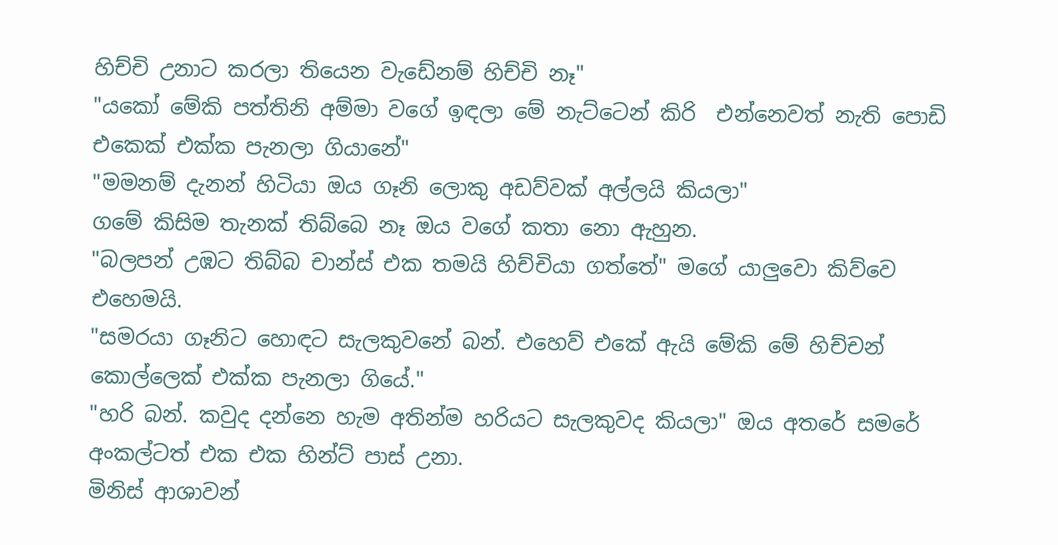හිච්චි උනාට කරලා තියෙන වැඩේනම් හිච්චි නෑ"
"යකෝ මේකි පත්තිනි අම්මා වගේ ඉඳලා මේ නැට්ටෙන් කිරි  එන්නෙවත් නැති පොඩි එකෙක් එක්ක පැනලා ගියානේ"
"මමනම් දැනන් හිටියා ඔය ගෑනි ලොකු අඩව්වක් අල්ලයි කියලා"
ගමේ කිසිම තැනක් තිබ්බෙ නෑ ඔය වගේ කතා නො ඇහුන.
"බලපන් උඹට තිබ්බ චාන්ස් එක තමයි හිච්චියා ගත්තේ" මගේ යාලුවො කිව්වෙ එහෙමයි.
"සමරයා ගෑනිට හොඳට සැලකුවනේ බන්. එහෙව් එකේ ඇයි මේකි මේ හිච්චන් කොල්ලෙක් එක්ක පැනලා ගියේ."
"හරි බන්. කවුද දන්නෙ හැම අතින්ම හරියට සැලකුවද කියලා" ඔය අතරේ සමරේ අංකල්ටත් එක එක හින්ට් පාස් උනා.
මිනිස් ආශාවන්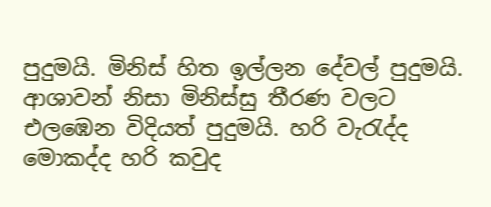පුදුමයි. මිනිස් හිත ඉල්ලන දේවල් පුදුමයි. ආශාවන් නිසා මිනිස්සු තීරණ වලට එලඹෙන විදියත් පුදුමයි. හරි වැරැද්ද මොකද්ද හරි කවුද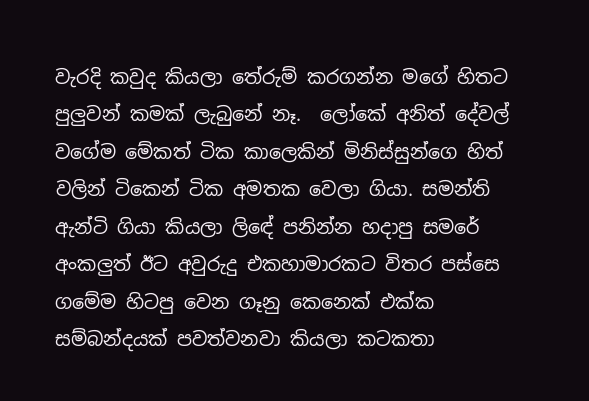වැරදි කවුද කියලා තේරුම් කරගන්න මගේ හිතට පුලුවන් කමක් ලැබුනේ නෑ.  ලෝකේ අනිත් දේවල් වගේම මේකත් ටික කාලෙකින් මිනිස්සුන්ගෙ හිත් වලින් ටිකෙන් ටික අමතක වෙලා ගියා. සමන්ති ඇන්ටි ගියා කියලා ලිඳේ පනින්න හදාපු සමරේ අංකලුත් ඊට අවුරුදු එකහාමාරකට විතර පස්සෙ ගමේම හිටපු වෙන ගෑනු කෙනෙක් එක්ක සම්බන්දයක් පවත්වනවා කියලා කටකතා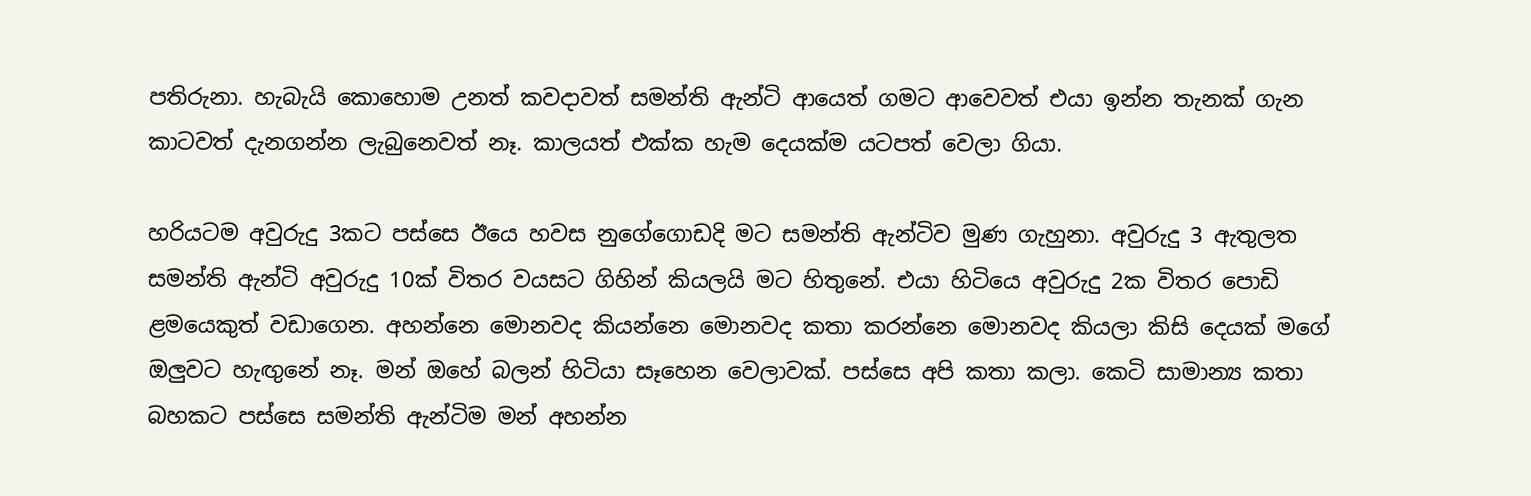පතිරුනා. හැබැයි කොහොම උනත් කවදාවත් සමන්ති ඇන්ටි ආයෙත් ගමට ආවෙවත් එයා ඉන්න තැනක් ගැන කාටවත් දැනගන්න ලැබුනෙවත් නෑ. කාලයත් එක්ක හැම දෙයක්ම යටපත් වෙලා ගියා.

හරියටම අවුරුදු 3කට පස්සෙ ඊයෙ හවස නුගේගොඩදි මට සමන්ති ඇන්ටිව මුණ ගැහුනා. අවුරුදු 3 ඇතුලත සමන්ති ඇන්ටි අවුරුදු 10ක් විතර වයසට ගිහින් කියලයි මට හිතුනේ. එයා හිටියෙ අවුරුදු 2ක විතර පොඩි ළමයෙකුත් වඩාගෙන. අහන්නෙ මොනවද කියන්නෙ මොනවද කතා කරන්නෙ මොනවද කියලා කිසි දෙයක් මගේ ඔලුවට හැඟුනේ නෑ. මන් ඔහේ බලන් හිටියා සෑහෙන වෙලාවක්. පස්සෙ අපි කතා කලා. කෙටි සාමාන්‍ය කතා බහකට පස්සෙ සමන්ති ඇන්ටිම මන් අහන්න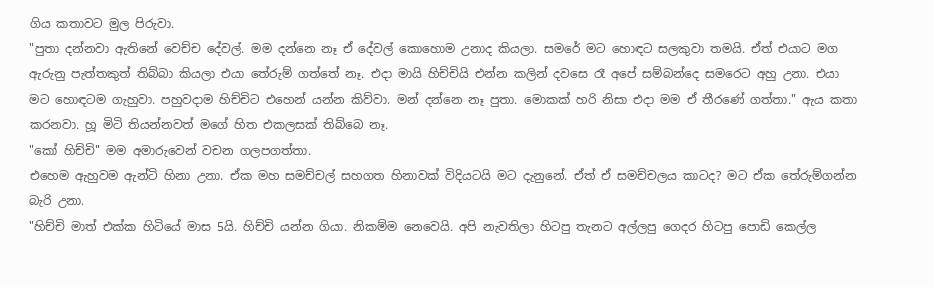ගිය කතාවට මුල පිරුවා.
"පුතා දන්නවා ඇතිනේ වෙච්ච දේවල්. මම දන්නෙ නෑ ඒ දේවල් කොහොම උනාද කියලා. සමරේ මට හොඳට සලකුවා තමයි. ඒත් එයාට මග ඇරුනු පැත්තකුත් තිබ්බා කියලා එයා තේරුම් ගත්තේ නෑ. එදා මායි හිච්චියි එන්න කලින් දවසෙ රෑ අපේ සම්බන්දෙ සමරෙට අහු උනා. එයා මට හොඳටම ගැහුවා. පහුවදාම හිච්චිට එහෙන් යන්න කිව්වා. මන් දන්නෙ නෑ පුතා. මොකක් හරි නිසා එදා මම ඒ තීරණේ ගත්තා." ඇය කතා කරනවා. හූ මිටි තියන්නවත් මගේ හිත එකලසක් තිබ්බෙ නෑ.
"කෝ හිච්චි" මම අමාරුවෙන් වචන ගලපගත්තා.
එහෙම ඇහුවම ඇන්ටි හිනා උනා. ඒක මහ සමච්චල් සහගත හිනාවක් විදියටයි මට දැනුනේ. ඒත් ඒ සමච්චලය කාටද? මට ඒක තේරුම්ගන්න බැරි උනා.
"හිච්චි මාත් එක්ක හිටියේ මාස 5යි. හිච්චි යන්න ගියා. නිකම්ම නෙවෙයි. අපි නැවතිලා හිටපු තැනට අල්ලපු ගෙදර හිටපු පොඩි කෙල්ල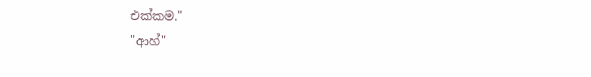එක්කම."
"ආහ්"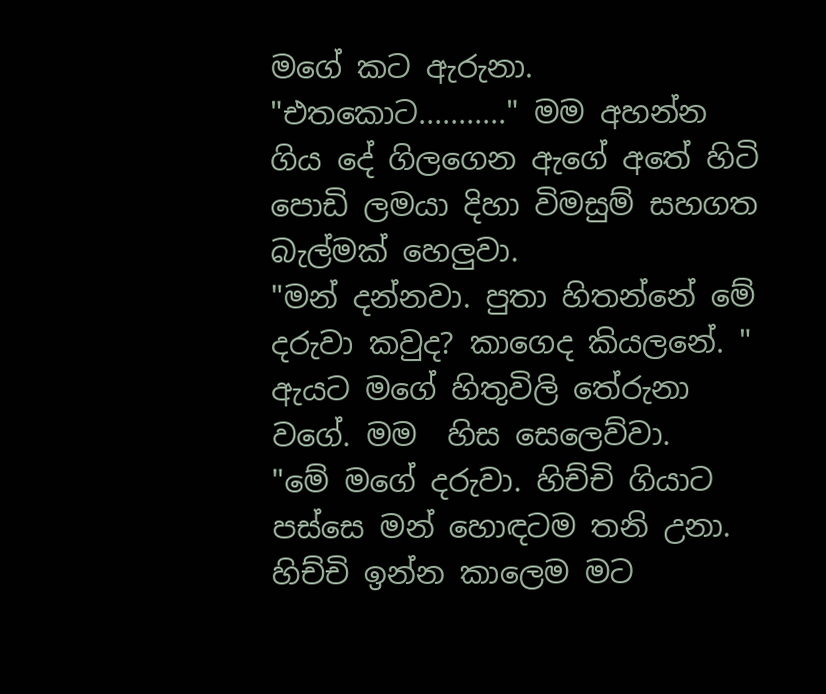මගේ කට ඇරුනා.
"එතකොට..........." මම අහන්න ගිය දේ ගිලගෙන ඇගේ අතේ හිටි පොඩි ලමයා දිහා විමසුම් සහගත බැල්මක් හෙලුවා.
"මන් දන්නවා. පුතා හිතන්නේ මේ දරුවා කවුද? කාගෙද කියලනේ. " ඇයට මගේ හිතුවිලි තේරුනා වගේ. මම  හිස සෙලෙව්වා.
"මේ මගේ දරුවා. හිච්චි ගියාට පස්සෙ මන් හොඳටම තනි උනා. හිච්චි ඉන්න කාලෙම මට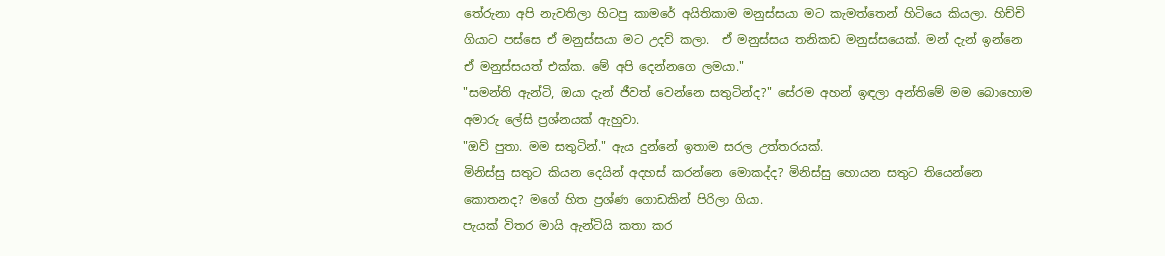තේරුනා අපි නැවතිලා හිටපු කාමරේ අයිතිකාම මනුස්සයා මට කැමත්තෙන් හිටියෙ කියලා. හිච්චි ගියාට පස්සෙ ඒ මනුස්සයා මට උදව් කලා.  ඒ මනුස්සය තනිකඩ මනුස්සයෙක්. මන් දැන් ඉන්නෙ ඒ මනුස්සයත් එක්ක. මේ අපි දෙන්නගෙ ලමයා."
"සමන්ති ඇන්ටි, ඔයා දැන් ජීවත් වෙන්නෙ සතුටින්ද?" සේරම අහන් ඉඳලා අන්තිමේ මම බොහොම අමාරු ලේසි ප්‍රශ්නයක් ඇහුවා.
"ඔව් පුතා. මම සතුටින්." ඇය දුන්නේ ඉතාම සරල උත්තරයක්.
මිනිස්සු සතුට කියන දෙයින් අදහස් කරන්නෙ මොකද්ද? මිනිස්සු හොයන සතුට තියෙන්නෙ කොතනද? මගේ හිත ප්‍රශ්ණ ගොඩකින් පිරිලා ගියා.
පැයක් විතර මායි ඇන්ටියි කතා කර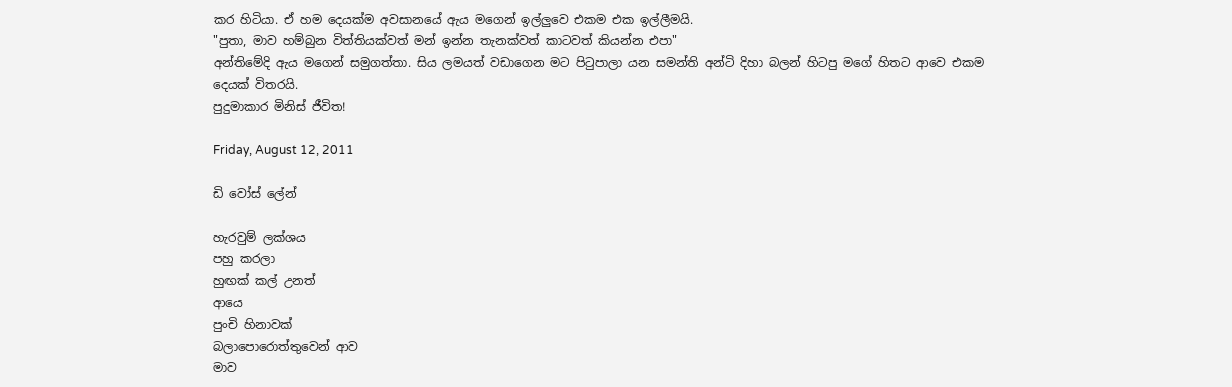කර හිටියා. ඒ හම දෙයක්ම අවසානයේ ඇය මගෙන් ඉල්ලුවෙ එකම එක ඉල්ලීමයි.
"පුතා, මාව හම්බුන විත්තියක්වත් මන් ඉන්න තැනක්වත් කාටවත් කියන්න එපා"
අන්තිමේදි ඇය මගෙන් සමුගත්තා. සිය ලමයත් වඩාගෙන මට පිටුපාලා යන සමන්ති අන්ටි දිහා බලන් හිටපු මගේ හිතට ආවෙ එකම දෙයක් විතරයි.
පුදුමාකාර මිනිස් ජීවිත!

Friday, August 12, 2011

ඩි වෝස් ලේන්

හැරවුම් ලක්ශය
පහු කරලා
හුඟක් කල් උනත්
ආයෙ
පුංචි හිනාවක්
බලාපොරොත්තුවෙන් ආව
මාව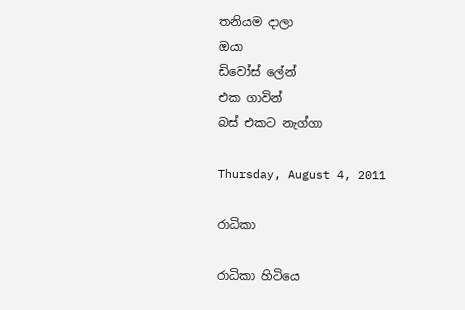තනියම දාලා
ඔයා
ඩිවෝස් ලේන්
එක ගාවින්
බස් එකට නැග්ගා

Thursday, August 4, 2011

රාධිකා

රාධිකා හිටියෙ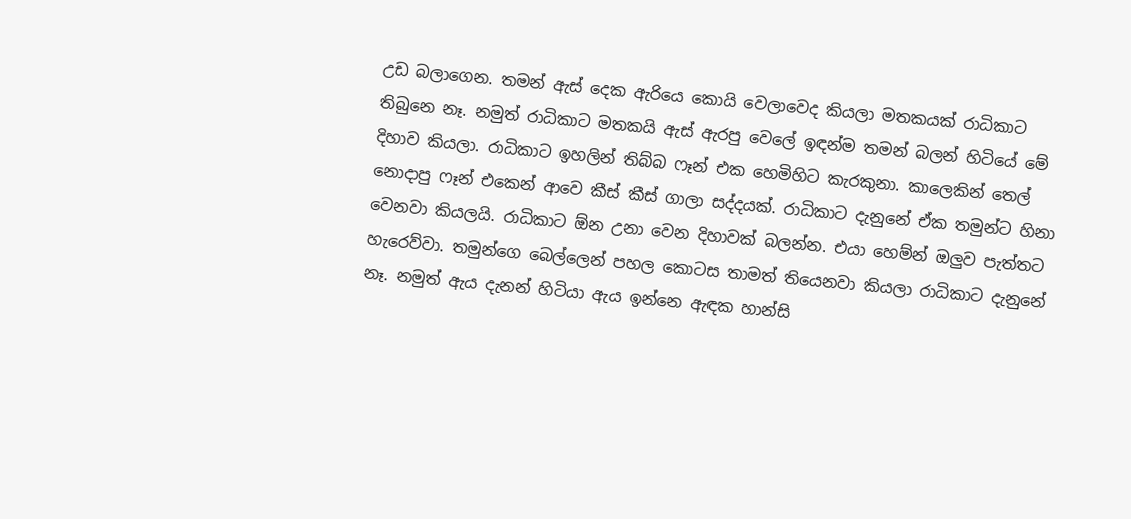උඩ බලාගෙන. තමන් ඇස් දෙක ඇරියෙ කොයි වෙලාවෙද කියලා මතකයක් රාධිකාට තිබුනෙ නෑ. නමුත් රාධිකාට මතකයි ඇස් ඇරපු වෙලේ ඉඳන්ම තමන් බලන් හිටියේ මේ දිහාව කියලා. රාධිකාට ඉහලින් තිබ්බ ෆෑන් එක හෙමිහිට කැරකුනා. කාලෙකින් තෙල් නොදාපු ෆෑන් එකෙන් ආවෙ කීස් කීස් ගාලා සද්දයක්. රාධිකාට දැනුනේ ඒක තමුන්ට හිනා වෙනවා කියලයි. රාධිකාට ඕන උනා වෙන දිහාවක් බලන්න. එයා හෙම්න් ඔලුව පැත්තට හැරෙව්වා. තමුන්ගෙ බෙල්ලෙන් පහල කොටස තාමත් තියෙනවා කියලා රාධිකාට දැනුනේ නෑ. නමුත් ඇය දැනන් හිටියා ඇය ඉන්නෙ ඇඳක හාන්සි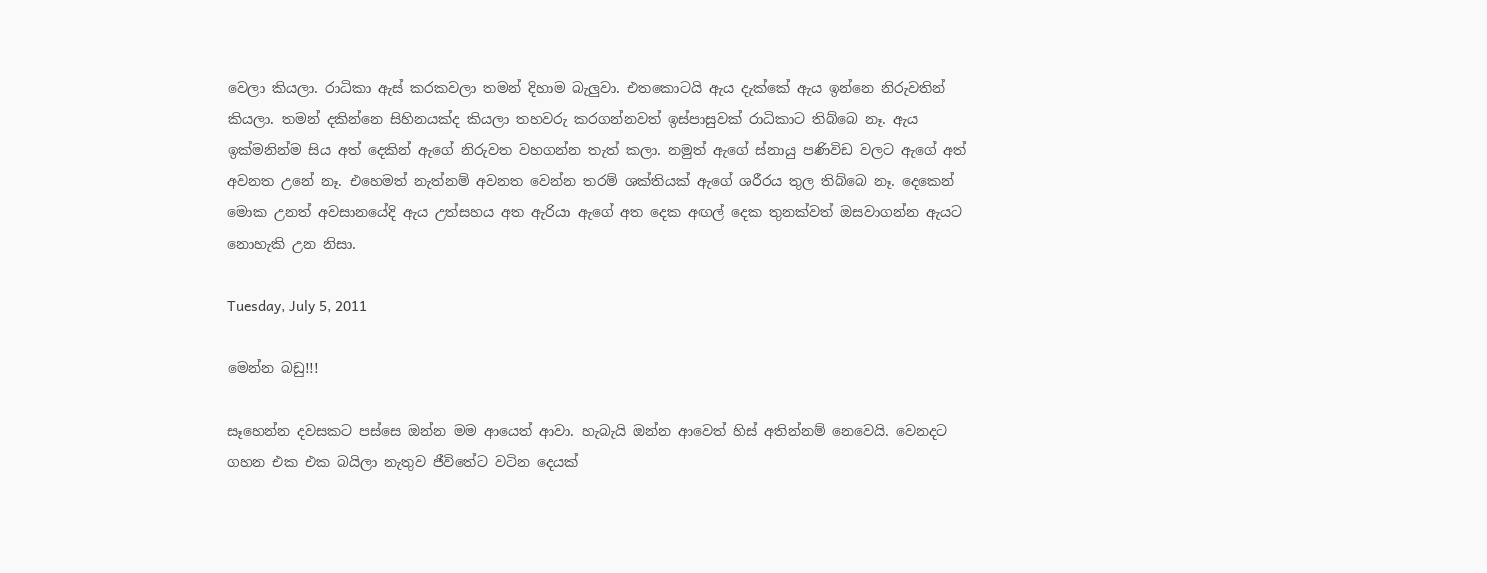වෙලා කියලා. රාධිකා ඇස් කරකවලා තමන් දිහාම බැලුවා. එතකොටයි ඇය දැක්කේ ඇය ඉන්නෙ නිරුවතින් කියලා. තමන් දකින්නෙ සිහිනයක්ද කියලා තහවරු කරගන්නවත් ඉස්පාසුවක් රාධිකාට තිබ්බෙ නෑ. ඇය ඉක්මනින්ම සිය අත් දෙකින් ඇගේ නිරුවත වහගන්න තැත් කලා. නමුත් ඇගේ ස්නායු පණිවිඩ වලට ඇගේ අත් අවනත උනේ නෑ. එහෙමත් නැත්නම් අවනත වෙන්න තරම් ශක්තියක් ඇගේ ශරීරය තුල තිබ්බෙ නෑ. දෙකෙන් මොක උනත් අවසානයේදි ඇය උත්සහය අත ඇරියා ඇගේ අත දෙක අඟල් දෙක තුනක්වත් ඔසවාගන්න ඇයට නොහැකි උන නිසා.

Tuesday, July 5, 2011

මෙන්න බඩු!!!

සෑහෙන්න දවසකට පස්සෙ ඔන්න මම ආයෙත් ආවා. හැබැයි ඔන්න ආවෙත් හිස් අතින්නම් නෙවෙයි. වෙනදට ගහන එක එක බයිලා නැතුව ජීවිතේට වටින දෙයක්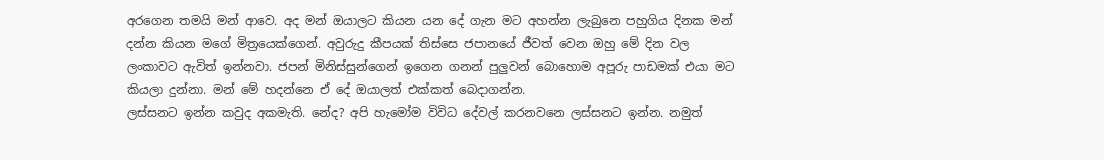අරගෙන තමයි මන් ආවෙ. අද මන් ඔයාලට කියන යන දේ ගැන මට අහන්න ලැබුනෙ පහුගිය දිනක මන් දන්න කියන මගේ මිත්‍රයෙක්ගෙන්. අවුරුදු කීපයක් තිස්සෙ ජපානයේ ජීවත් වෙන ඔහු මේ දින වල ලංකාවට ඇවිත් ඉන්නවා. ජපන් මිනිස්සුන්ගෙන් ඉගෙන ගනන් පුලුවන් බොහොම අපූරු පාඩමක් එයා මට කියලා දුන්නා. මන් මේ හදන්නෙ ඒ දේ ඔයාලත් එක්කත් බෙදාගන්න.
ලස්සනට ඉන්න කවුද අකමැති. නේද? අපි හැමෝම විවිධ දේවල් කරනවනෙ ලස්සනට ඉන්න. නමුත්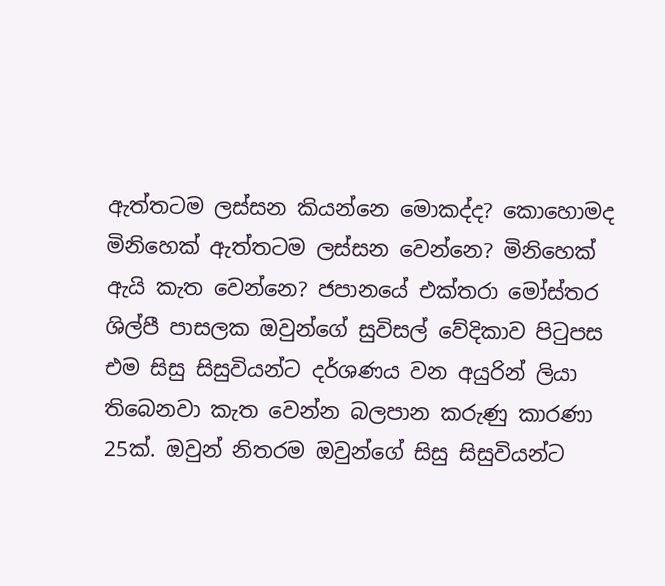ඇත්තටම ලස්සන කියන්නෙ මොකද්ද? කොහොමද මිනිහෙක් ඇත්තටම ලස්සන වෙන්නෙ? මිනිහෙක් ඇයි කැත වෙන්නෙ? ජපානයේ එක්තරා මෝස්තර ශිල්පී පාසලක ඔවුන්ගේ සුවිසල් වේදිකාව පිටුපස එම සිසු සිසුවියන්ට දර්ශණය වන අයුරින් ලියා තිබෙනවා කැත වෙන්න බලපාන කරුණු කාරණා 25ක්. ඔවුන් නිතරම ඔවුන්ගේ සිසු සිසුවියන්ට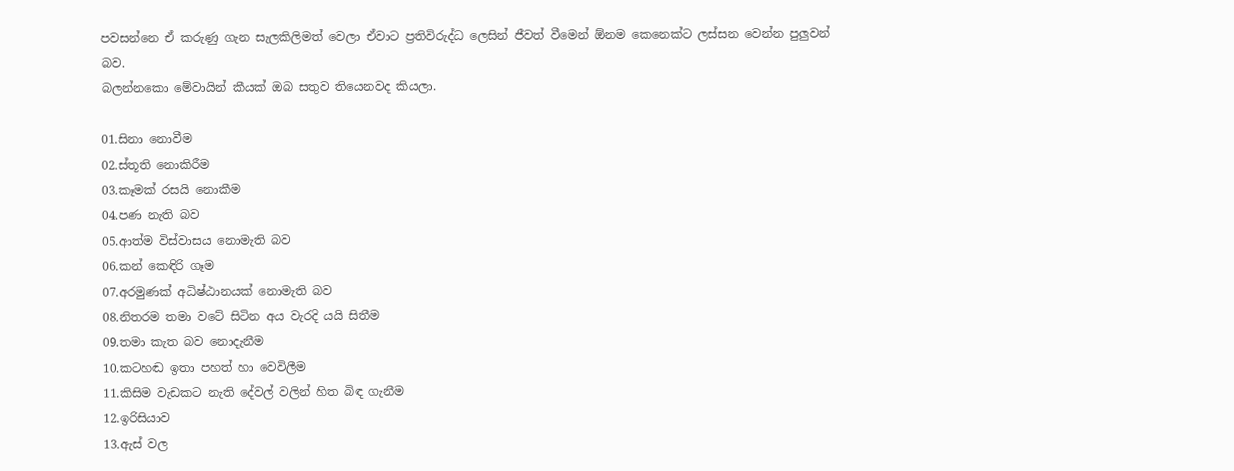පවසන්නෙ ඒ කරුණු ගැන සැලකිලිමත් වෙලා ඒවාට ප්‍රතිවිරුද්ධ ලෙසින් ජීවත් වීමෙන් ඕනම කෙනෙක්ට ලස්සන වෙන්න පුලුවන් බව.
බලන්නකො මේවායින් කීයක් ඔබ සතුව තියෙනවද කියලා.

01.සිනා නොවීම
02.ස්තූති නොකිරීම
03.කෑමක් රසයි නොකීම
04.පණ නැති බව
05.ආත්ම විස්වාසය නොමැති බව
06.කන් කෙඳිරි ගෑම
07.අරමුණක් අධිෂ්ඨානයක් නොමැති බව
08.නිතරම තමා වටේ සිටින අය වැරදි යයි සිතීම
09.තමා කැත බව නොදැනීම
10.කටහඬ ඉතා පහත් හා වෙවිලීම
11.කිසිම වැඩකට නැති දේවල් වලින් හිත බිඳ ගැනීම
12.ඉරිසියාව
13.ඇස් වල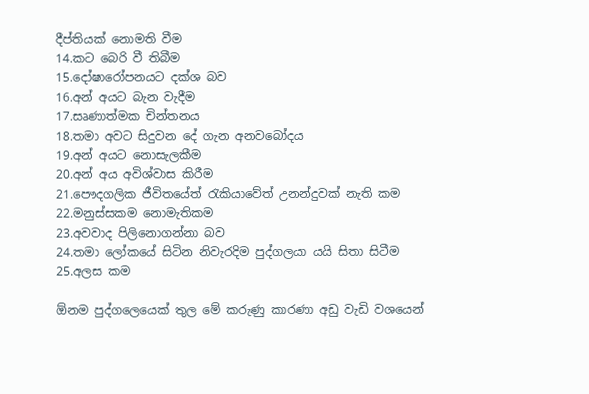දීප්තියක් නොමති වීම
14.කට බෙරි වී තිබීම
15.දෝෂාරෝපනයට දක්ශ බව
16.අන් අයට බැන වැදීම
17.සෘණාත්මක චින්තනය
18.තමා අවට සිදුවන දේ ගැන අනවබෝදය
19.අන් අයට නොසැලකීම
20.අන් අය අවිශ්වාස කිරීම
21.පෞදගලික ජීවිතයේත් රැකියාවේත් උනන්දුවක් නැති කම
22.මනුස්සකම නොමැතිකම
23.අවවාද පිලිනොගන්නා බව
24.තමා ලෝකයේ සිටින නිවැරදිම පුද්ගලයා යයි සිතා සිටීම
25.අලස කම

ඕනම පුද්ගලෙයෙක් තුල මේ කරුණු කාරණා අඩු වැඩි වශයෙන්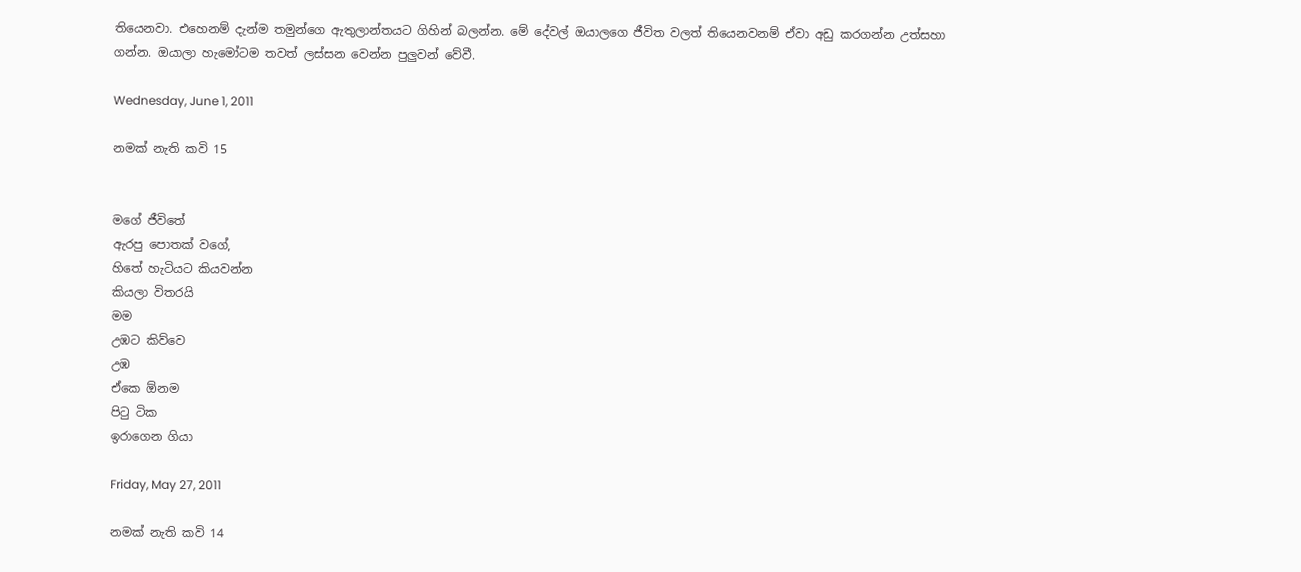තියෙනවා. එහෙනම් දැන්ම තමුන්ගෙ ඇතුලාන්තයට ගිහින් බලන්න. මේ දේවල් ඔයාලගෙ ජීවිත වලත් තියෙනවනම් ඒවා අඩු කරගන්න උත්සහා ගන්න. ඔයාලා හැමෝටම තවත් ලස්සන වෙන්න පුලුවන් වේවී.

Wednesday, June 1, 2011

නමක් නැති කවි 15


මගේ ජීවිතේ
ඇරපු පොතක් වගේ,
හිතේ හැටියට කියවන්න
කියලා විතරයි
මම
උඹට කිව්වෙ
උඹ
ඒකෙ ඕනම
පිටු ටික
ඉරාගෙන ගියා

Friday, May 27, 2011

නමක් නැති කවි 14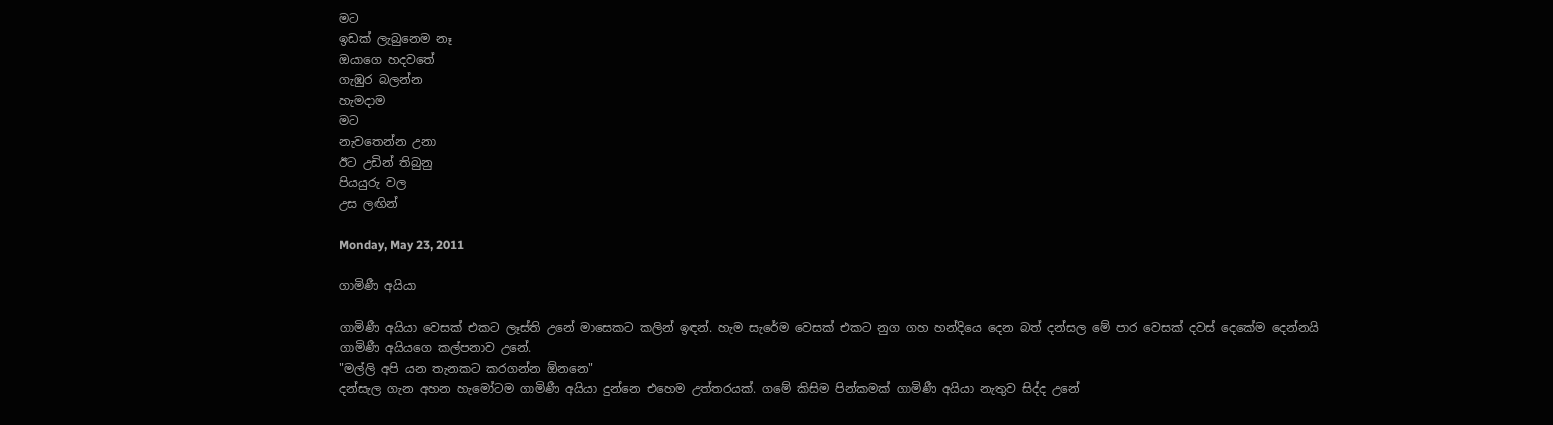මට
ඉඩක් ලැබුනෙම නෑ
ඔයාගෙ හදවතේ
ගැඹුර බලන්න
හැමදාම
මට
නැවතෙන්න උනා
ඊට උඩින් තිබුනු
පියයුරු වල
උස ලඟින්

Monday, May 23, 2011

ගාමිණී අයියා

ගාමිණී අයියා වෙසක් එකට ලෑස්ති උනේ මාසෙකට කලින් ඉඳන්. හැම සැරේම වෙසක් එකට නුග ගහ හන්දියෙ දෙන බත් දන්සල මේ පාර වෙසක් දවස් දෙකේම දෙන්නයි ගාමිණී අයියගෙ කල්පනාව උනේ.
"මල්ලි අපි යන තැනකට කරගන්න ඕනනෙ"
දන්සැල ගැන අහන හැමෝටම ගාමිණී අයියා දුන්නෙ එහෙම උත්තරයක්. ගමේ කිසිම පින්කමක් ගාමිණී අයියා නැතුව සිද්ද උනේ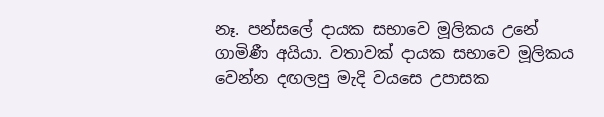නෑ. පන්සලේ දායක සභාවෙ මූලිකය උනේ ගාමිණී අයියා. වතාවක් දායක සභාවෙ මූලිකය වෙන්න දඟලපු මැදි වයසෙ උපාසක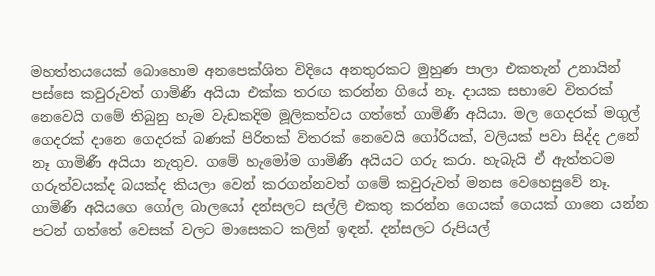මහත්තයයෙක් බොහොම අනපෙක්ශිත විදියෙ අනතුරකට මුහුණ පාලා එකතැන් උනායින් පස්සෙ කවුරුවත් ගාමිණී අයියා එක්ක තරඟ කරන්න ගියේ නෑ. දායක සභාවෙ විතරක් නෙවෙයි ගමේ තිබුනු හැම වැඩකදිම මූලිකත්වය ගත්තේ ගාමිණී අයියා. මල ගෙදරක් මගුල් ගෙදරක් දානෙ ගෙදරක් බණක් පිරිතක් විතරක් නෙවෙයි ගෝරියක්, වලියක් පවා සිද්ද උනේ නෑ ගාමිණී අයියා නැතුව. ගමේ හැමෝම ගාමිණී අයියට ගරු කරා. හැබැයි ඒ ඇත්තටම ගරුත්වයක්ද බයක්ද කියලා වෙන් කරගන්නවත් ගමේ කවුරුවත් මනස වෙහෙසුවේ නෑ.
ගාමිණී අයියගෙ ගෝල බාලයෝ දන්සලට සල්ලි එකතු කරන්න ගෙයක් ගෙයක් ගානෙ යන්න පටන් ගත්තේ වෙසක් වලට මාසෙකට කලින් ඉඳන්. දන්සලට රුපියල්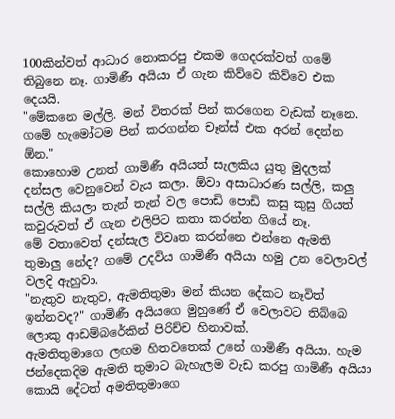100කින්වත් ආධාර නොකරපු එකම ගෙදරක්වත් ගමේ තිබුනෙ නෑ. ගාමිණී අයියා ඒ ගැන කිව්වෙ කිව්වෙ එක දෙයයි.
"මේකනෙ මල්ලි. මන් විතරක් පින් කරගෙන වැඩක් නෑනෙ. ගමේ හැමෝටම පින් කරගන්න චෑන්ස් එක අරන් දෙන්න ඕන."
කොහොම උනත් ගාමිණී අයියත් සැලකිය යුතු මුදලක් දන්සල වෙනුවෙන් වැය කලා. ඕවා අසාධාරණ සල්ලි, කලු සල්ලි කියලා තැන් තැන් වල පොඩි පොඩි කසු කුසු ගියත් කවුරුවත් ඒ ගැන එලිපිට කතා කරන්න ගියේ නෑ.
මේ වතාවෙත් දන්සැල විවෘත කරන්නෙ එන්නෙ ඇමති තුමාලු නේද? ගමේ උදවිය ගාමිණී අයියා හමු උන වෙලාවල් වලදි ඇහුවා.
"නැතුව නැතුව, ඇමතිතුමා මන් කියන දේකට නෑවිත් ඉන්නවද?" ගාමිණී අයියගෙ මුහුණේ ඒ වෙලාවට තිබ්බෙ ලොකු ආඩම්බරේකින් පිරිච්ච හිනාවක්.
ඇමතිතුමාගෙ ලඟම හිතවතෙක් උනේ ගාමිණී අයියා. හැම ජන්දෙකදිම ඇමති තුමාට බැහැලම වැඩ කරපු ගාමිණී අයියා කොයි දේටත් අමතිතුමාගෙ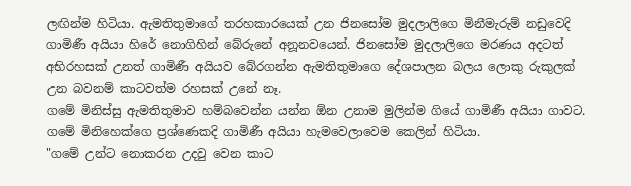ලඟින්ම හිටියා. ඇමතිතුමාගේ තරහකාරයෙක් උන ජිනසෝම මුදලාලිගෙ මිනීමැරුම් නඩුවෙදි ගාමිණී අයියා හිරේ නොගිහින් බේරුනේ අනූනවයෙන්. ජිනසෝම මුදලාලිගෙ මරණය අදටත් අභිරහසක් උනත් ගාමිණී අයියව බේරගන්න ඇමතිතුමාගෙ දේශපාලන බලය ලොකු රුකුලක් උන බවනම් කාටවත්ම රහසක් උනේ නෑ.
ගමේ මිනිස්සු ඇමතිතුමාව හම්බවෙන්න යන්න ඕන උනාම මුලින්ම ගියේ ගාමිණී අයියා ගාවට. ගමේ මිනිහෙක්ගෙ ප්‍රශ්ණෙකදි ගාමිණී අයියා හැමවෙලාවෙම කෙලින් හිටියා.
"ගමේ උන්ට නොකරන උදවු වෙන කාට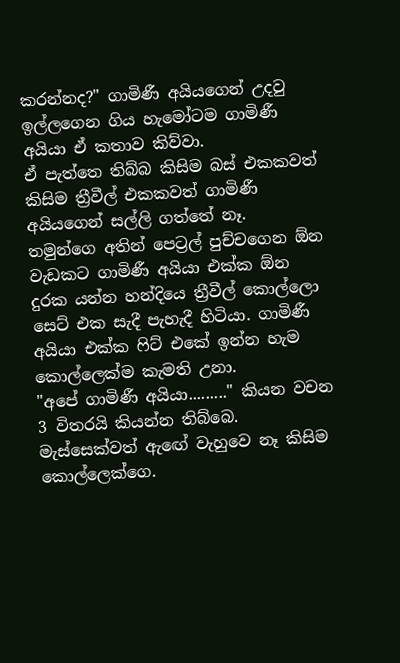කරන්නද?" ගාමිණී අයියගෙන් උදවු ඉල්ලගෙන ගිය හැමෝටම ගාමිණී අයියා ඒ කතාව කිව්වා.
ඒ පැත්තෙ තිබ්බ කිසිම බස් එකකවත් කිසිම ත්‍රීවීල් එකකවත් ගාමිණී අයියගෙන් සල්ලි ගත්තේ නෑ.
තමුන්ගෙ අතින් පෙට්‍රල් පුච්චගෙන ඕන වැඩකට ගාමිණී අයියා එක්ක ඕන දුරක යන්න හන්දියෙ ත්‍රීවීල් කොල්ලො සෙට් එක සැදී පැහැදී හිටියා. ගාමිණී අයියා එක්ක ෆිට් එකේ ඉන්න හැම කොල්ලෙක්ම කැමති උනා.
"අපේ ගාමිණී අයියා........." කියන වචන 3 විතරයි කියන්න තිබ්බෙ. මැස්සෙක්වත් ඇඟේ වැහුවෙ නෑ කිසිම කොල්ලෙක්ගෙ.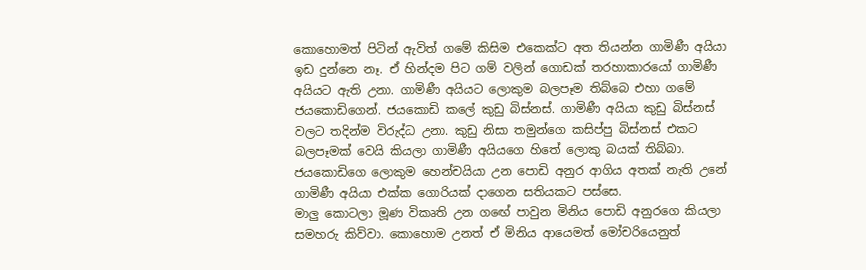කොහොමත් පිටින් ඇවිත් ගමේ කිසිම එකෙක්ට අත තියන්න ගාමිණී අයියා ඉඩ දුන්නෙ නෑ. ඒ හින්දම පිට ගම් වලින් ගොඩක් තරහාකාරයෝ ගාමිණී අයියට ඇති උනා. ගාමිණී අයියට ලොකුම බලපෑම තිබ්බෙ එහා ගමේ ජයකොඩිගෙන්. ජයකොඩි කලේ කුඩු බිස්නස්. ගාමිණී අයියා කුඩු බිස්නස් වලට තදින්ම විරුද්ධ උනා. කුඩු නිසා තමුන්ගෙ කසිප්පු බිස්නස් එකට බලපෑමක් වෙයි කියලා ගාමිණී අයියගෙ හිතේ ලොකු බයක් තිබ්බා.
ජයකොඩිගෙ ලොකුම හෙන්චයියා උන පොඩි අනුර ආගිය අතක් නැති උනේ ගාමිණී අයියා එක්ක ගොරියක් දාගෙන සතියකට පස්සෙ.
මාලු කොටලා මූණ විකෘති උන ගඟේ පාවුන මිනිය පොඩි අනුරගෙ කියලා සමහරු කිව්වා. කොහොම උනත් ඒ මිනිය ආයෙමත් මෝචරියෙනුත්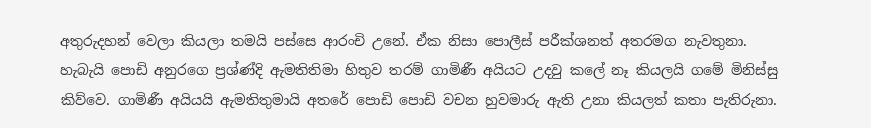අතුරුදහන් වෙලා කියලා තමයි පස්සෙ ආරංචි උනේ. ඒක නිසා පොලීස් පරීක්ශනත් අතරමග නැවතුනා.
හැබැයි පොඩි අනුරගෙ ප්‍රශ්ණ්දි ඇමතිතිමා හිතුව තරම් ගාමිණී අයියට උදවු කලේ නෑ කියලයි ගමේ මිනිස්සු කිව්වෙ. ගාමිණී අයියයි ඇමතිතුමායි අතරේ පොඩි පොඩි වචන හුවමාරු ඇති උනා කියලත් කතා පැතිරුනා.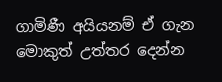ගාමිණී අයියනම් ඒ ගැන මොකුත් උත්තර දෙන්න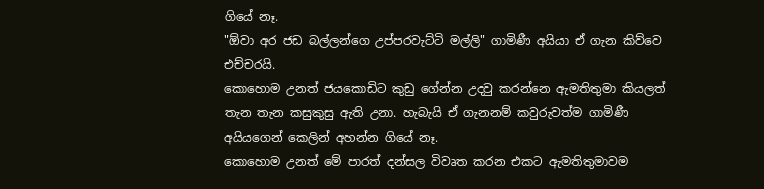ගියේ නෑ.
"ඕවා අර ජඩ බල්ලන්ගෙ උප්පරවැට්ටි මල්ලි" ගාමිණී අයියා ඒ ගැන කිව්වෙ එච්චරයි.
කොහොම උනත් ජයකොඩිට කුඩු ගේන්න උදවු කරන්නෙ ඇමතිතුමා කියලත් තැන තැන කසුකුසු ඇති උනා. හැබැයි ඒ ගැනනම් කවුරුවත්ම ගාමිණී අයියගෙන් කෙලින් අහන්න ගියේ නෑ.
කොහොම උනත් මේ පාරත් දන්සල විවෘත කරන එකට ඇමතිතුමාවම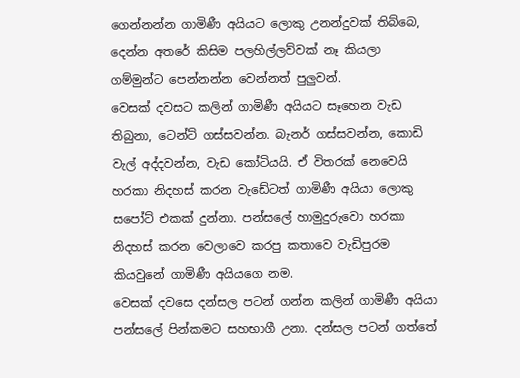ගෙන්නන්න ගාමිණී අයියට ලොකු උනන්දුවක් තිබ්බෙ, දෙන්න අතරේ කිසිම පලහිල්ලව්වක් නෑ කියලා ගම්මුන්ට පෙන්නන්න වෙන්නත් පුලුවන්.
වෙසක් දවසට කලින් ගාමිණී අයියට සෑහෙන වැඩ තිබුනා, ටෙන්ට් ගස්සවන්න. බැනර් ගස්සවන්න, කොඩි වැල් අද්දවන්න, වැඩ කෝටියයි. ඒ විතරක් නෙවෙයි හරකා නිදහස් කරන වැඩේටත් ගාමිණී අයියා ලොකු සපෝට් එකක් දුන්නා. පන්සලේ හාමුදුරුවො හරකා නිදහස් කරන වෙලාවෙ කරපු කතාවෙ වැඩිපුරම කියවුනේ ගාමිණී අයියගෙ නම.
වෙසක් දවසෙ දන්සල පටන් ගන්න කලින් ගාමිණී අයියා පන්සලේ පින්කමට සහභාගී උනා. දන්සල පටන් ගත්තේ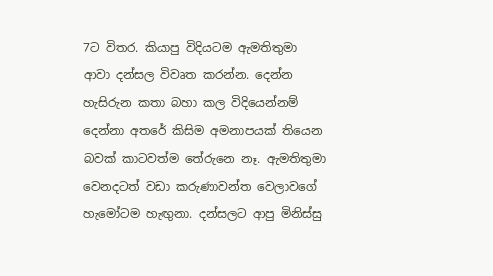7ට විතර. කියාපු විදියටම ඇමතිතුමා ආවා දන්සල විවෘත කරන්න. දෙන්න හැසිරුන කතා බහා කල විදියෙන්නම් දෙන්නා අතරේ කිසිම අමනාපයක් තියෙන බවක් කාටවත්ම තේරුනෙ නෑ. ඇමතිතුමා වෙනදටත් වඩා කරුණාවන්ත වෙලාවගේ හැමෝටම හැඟුනා. දන්සලට ආපු මිනිස්සු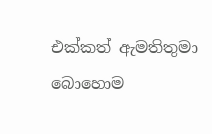එක්කත් ඇමතිතුමා බොහොම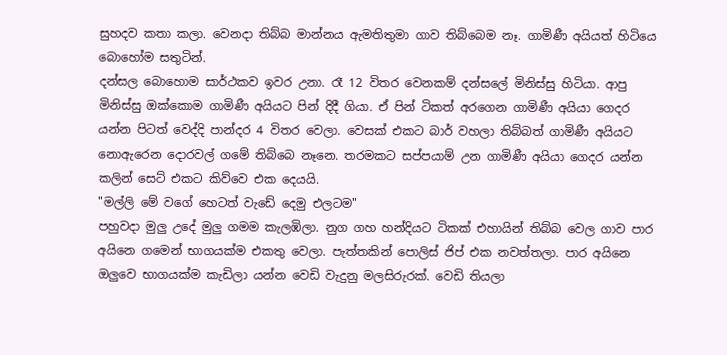සුහදව කතා කලා. වෙනදා තිබ්බ මාන්නය ඇමතිතුමා ගාව තිබ්බෙම නෑ. ගාමිණී අයියත් හිටියෙ බොහෝම සතුටින්.
දන්සල බොහොම සාර්ථකව ඉවර උනා. රෑ 12 විතර වෙනකම් දන්සලේ මිනිස්සු හිටියා. ආපු මිනිස්සු ඔක්කොම ගාමිණී අයියට පින් දිදී ගියා. ඒ පින් ටිකත් අරගෙන ගාමිණී අයියා ගෙදර යන්න පිටත් වෙද්දි පාන්දර 4 විතර වෙලා. වෙසක් එකට බාර් වහලා තිබ්බත් ගාමිණී අයියට නොඇරෙන දොරවල් ගමේ තිබ්බෙ නෑනෙ. තරමකට සප්පයාම් උන ගාමිණී අයියා ගෙදර යන්න කලින් සෙට් එකට කිව්වෙ එක දෙයයි.
"මල්ලි මේ වගේ හෙටත් වැඩේ දෙමු එලටම"
පහුවදා මුලු උදේ මුලු ගමම කැලඹිලා. නුග ගහ හන්දියට ටිකක් එහායින් තිබ්බ වෙල ගාව පාර අයිනෙ ගමෙන් භාගයක්ම එකතු වෙලා. පැත්තකින් පොලිස් ජිප් එක නවත්තලා. පාර අයිනෙ ඔලුවෙ භාගයක්ම කැඩිලා යන්න වෙඩි වැදුනු මලසිරුරක්. වෙඩි තියලා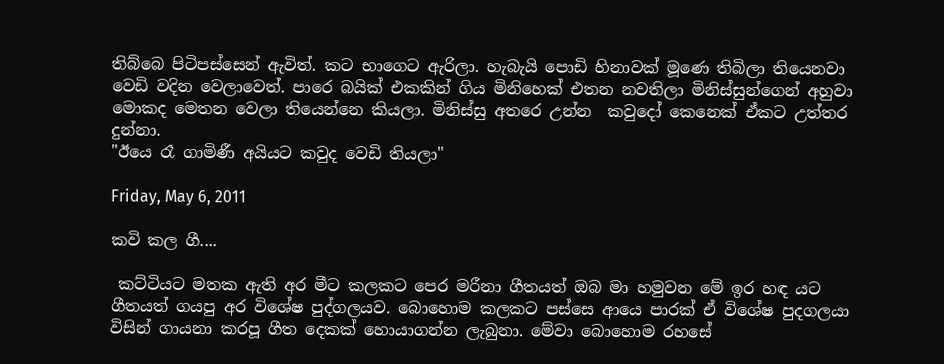තිබ්බෙ පිටිපස්සෙන් ඇවිත්. කට භාගෙට ඇරිලා. හැබැයි පොඩි හිනාවක් මූණෙ තිබිලා තියෙනවා වෙඩි වදින වෙලාවෙත්. පාරෙ බයික් එකකින් ගිය මිනිහෙක් එතන නවතිලා මිනිස්සුන්ගෙන් අහුවා මොකද මෙතන වෙලා තියෙන්නෙ කියලා. මිනිස්සු අතරෙ උන්න  කවුදෝ කෙනෙක් ඒකට උත්තර දුන්නා.
"ඊයෙ රෑ ගාමිණී අයියට කවුද වෙඩි තියලා"

Friday, May 6, 2011

කවි කල ගී....

 කට්ටියට මතක ඇති අර මීට කලකට පෙර මරීනා ගීතයත් ඔබ මා හමුවන මේ ඉර හඳ යට ගීතයත් ගයපු අර විශේෂ පුද්ගලයව. බොහොම කලකට පස්සෙ ආයෙ පාරක් ඒ විශේෂ පුදගලයා විසින් ගායනා කරපූ ගීත දෙකක් හොයාගන්න ලැබුනා. මේවා බොහොම රහසේ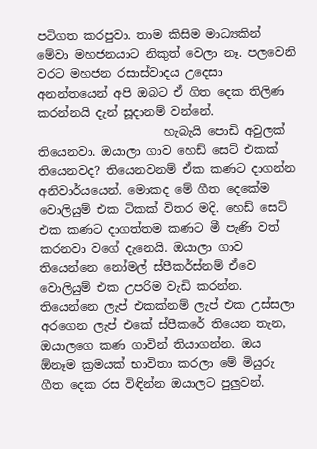පටිගත කරපුවා. තාම කිසිම මාධ්‍යකින් මේවා මහජනයාට නිකුත් වෙලා නෑ. පලවෙනි වරට මහජන රසාස්වාදය උදෙසා අනන්තයෙන් අපි ඔබට ඒ ගිත දෙක තිලිණ කරන්නයි දැන් සූදානම් වන්නේ.
                     හැබැයි පොඩි අවුලක් තියෙනවා. ඔයාලා ගාව හෙඩ් සෙට් එකක් තියෙනවද? තියෙනවනම් ඒක කණට දාගන්න අනිවාර්යයෙන්. මොකද මේ ගීත දෙකේම වොලියුම් එක ටිකක් විතර මදි. හෙඩ් සෙට් එක කණට දාගත්තම කණට මී පැණි වත් කරනවා වගේ දැනෙයි. ඔයාලා ගාව තියෙන්නෙ නෝමල් ස්පීකර්ස්නම් ඒවෙ වොලියුම් එක උපරිම වැඩි කරන්න. තියෙන්නෙ ලැප් එකක්නම් ලැප් එක උස්සලා අරගෙන ලැප් එකේ ස්පීකරේ තියෙන තැන, ඔයාලගෙ කණ ගාවින් තියාගන්න. ඔය ඕනෑම ක්‍රමයක් භාවිතා කරලා මේ මියුරු ගීත දෙක රස විඳින්න ඔයාලට පුලුවන්.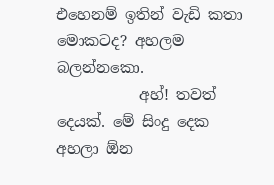එහෙනම් ඉතින් වැඩි කතා මොකටද? අහලම බලන්නකො.
           අහ්! තවත් දෙයක්. මේ සිංදු දෙක අහලා ඕන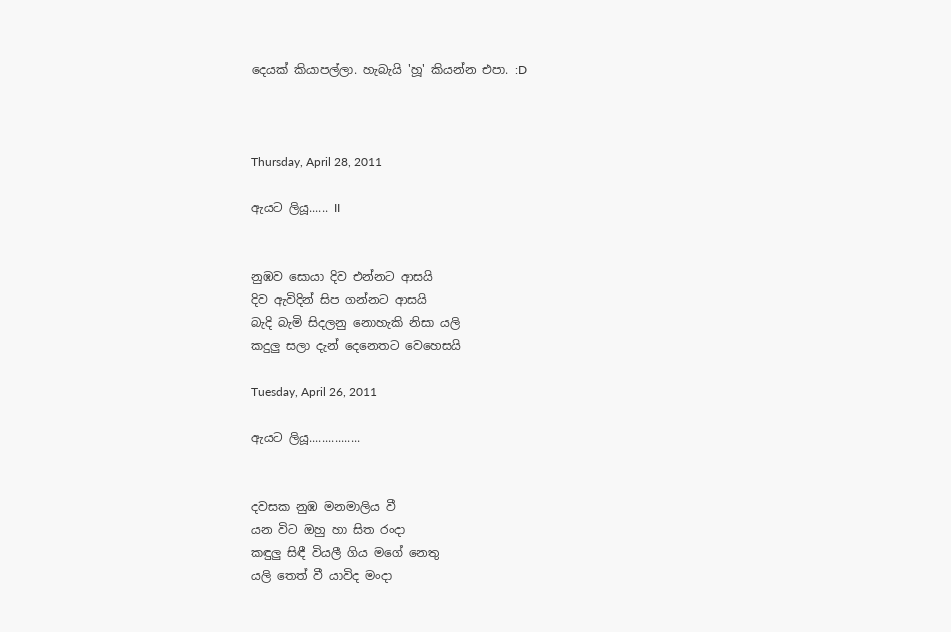දෙයක් කියාපල්ලා. හැබැයි 'හූ' කියන්න එපා. :D



Thursday, April 28, 2011

ඇයට ලියූ...... II


නුඹව සොයා දිව එන්නට ආසයි
දිව ඇවිදින් සිප ගන්නට ආසයි
බැදි බැමි සිදලනු නොහැකි නිසා යලි
කදුලු සලා දැන් දෙනෙතට වෙහෙසයි

Tuesday, April 26, 2011

ඇයට ලියූ................


දවසක නුඹ මනමාලිය වී
යන විට ඔහු හා සිත රංදා
කඳුලු සිඳී වියලී ගිය මගේ නෙතු
යලි තෙත් වී යාවිද මංදා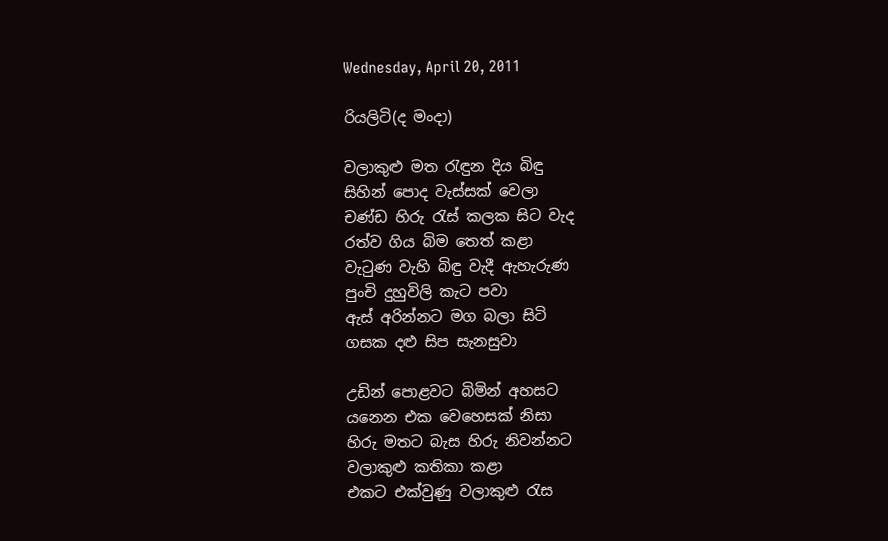Wednesday, April 20, 2011

රියලිටි(ද මංදා)

වලාකුළු මත රැඳුන දිය බිඳු
සිහින් පොද වැස්සක් වෙලා
චණ්ඩ හිරු රැස් කලක සිට වැද
රත්ව ගිය බිම තෙත් කළා
වැටුණ වැහි බිඳු වැදී ඇහැරුණ
පුංචි දුහුවිලි කැට පවා
ඇස් අරින්නට මග බලා සිටි
ගසක දළු සිප සැනසුවා

උඩින් පොළවට බිමින් අහසට
යනෙන එක වෙහෙසක් නිසා
හිරු මතට බැස හිරු නිවන්නට
වලාකුළු කතිකා කළා
එකට එක්වුණු වලාකුළු රැස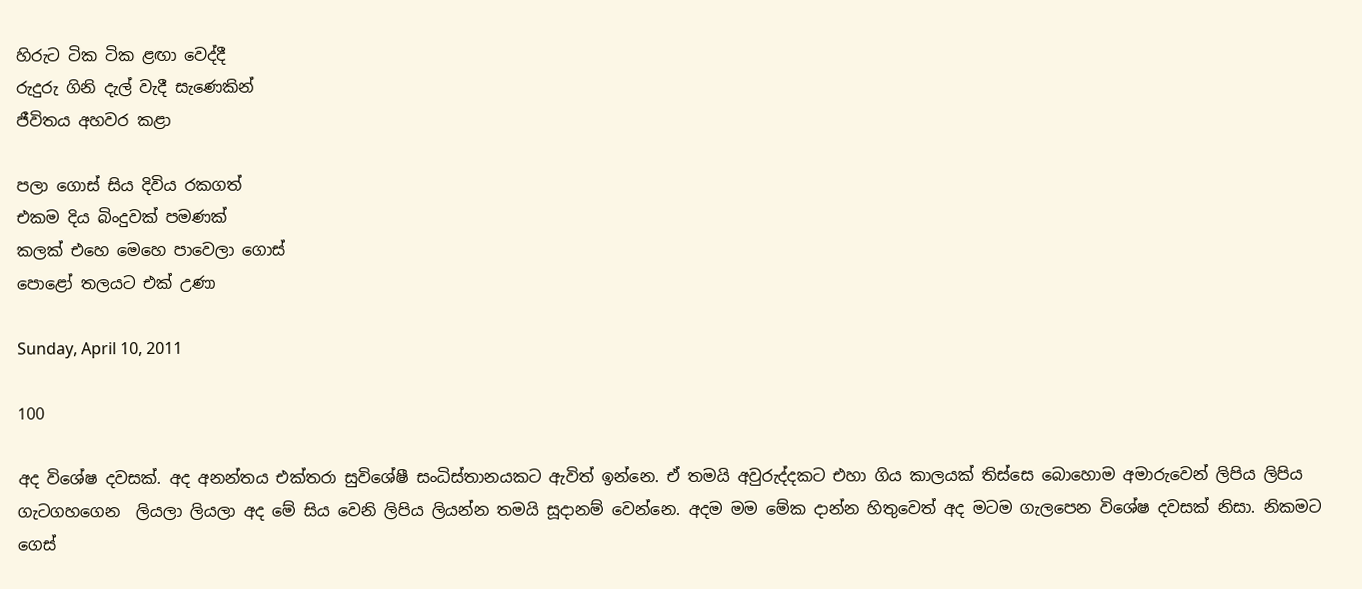හිරුට ටික ටික ළඟා වෙද්දී
රුදුරු ගිනි දැල් වැදී සැණෙකින්
ජීවිතය අහවර කළා

පලා ගොස් සිය දිවිය රකගත්
එකම දිය බිංදුවක් පමණක්
කලක් එහෙ මෙහෙ පාවෙලා ගොස්
පොළෝ තලයට එක් උණා

Sunday, April 10, 2011

100

අද විශේෂ දවසක්. අද අනන්තය එක්තරා සුවිශේෂී සංධිස්තානයකට ඇවිත් ඉන්නෙ. ඒ තමයි අවුරුද්දකට එහා ගිය කාලයක් තිස්සෙ බොහොම අමාරුවෙන් ලිපිය ලිපිය ගැටගහගෙන  ලියලා ලියලා අද මේ සිය වෙනි ලිපිය ලියන්න තමයි සූදානම් වෙන්නෙ. අදම මම මේක දාන්න හිතුවෙත් අද මටම ගැලපෙන විශේෂ දවසක් නිසා. නිකමට ගෙස්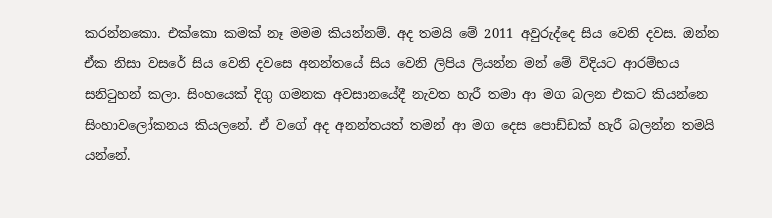කරන්නකො. එක්කො කමක් නෑ මමම කියන්නම්. අද තමයි මේ 2011 අවුරුද්දෙ සිය වෙනි දවස. ඔන්න ඒක නිසා වසරේ සිය වෙනි දවසෙ අනන්තයේ සිය වෙනි ලිපිය ලියන්න මන් මේ විදියට ආරම්භය සනිටුහන් කලා. සිංහයෙක් දිගු ගමනක අවසානයේදී නැවත හැරී තමා ආ මග බලන එකට කියන්නෙ සිංහාවලෝකනය කියලනේ. ඒ වගේ අද අනන්තයත් තමන් ආ මග දෙස පොඩ්ඩක් හැරී බලන්න තමයි යන්නේ.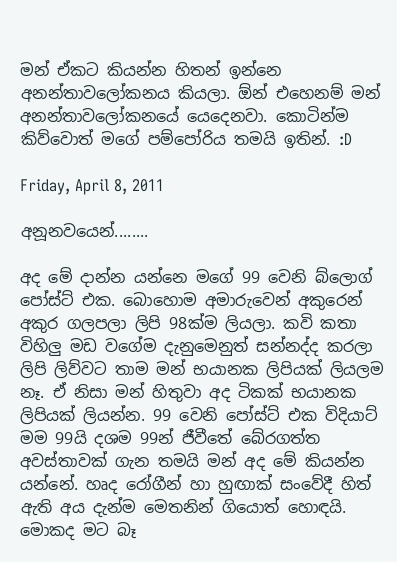මන් ඒකට කියන්න හිතන් ඉන්නෙ අනන්තාවලෝකනය කියලා. ඕන් එහෙනම් මන් අනන්තාවලෝකනයේ යෙදෙනවා. කොටින්ම කිව්වොත් මගේ පම්පෝරිය තමයි ඉතින්. :D

Friday, April 8, 2011

අනූනවයෙන්........

අද මේ දාන්න යන්නෙ මගේ 99 වෙනි බ්ලොග් පෝස්ට් එක. බොහොම අමාරුවෙන් අකුරෙන් අකුර ගලපලා ලිපි 98ක්ම ලියලා. කවි කතා විහිලු මඩ වගේම දැනුමෙනුත් සන්නද්ද කරලා ලිපි ලිව්වට තාම මන් භයානක ලිපියක් ලියලම නෑ. ඒ නිසා මන් හිතුවා අද ටිකක් භයානක ලිපියක් ලියන්න. 99 වෙනි පෝස්ට් එක විදියාට් මම 99යි දශම 99න් ජීවීතේ බේරගත්ත අවස්තාවක් ගැන තමයි මන් අද මේ කියන්න යන්නේ. හෘද රෝගීන් හා හුඟාක් සංවේදී හිත් ඇති අය දැන්ම මෙතනින් ගියොත් හොඳයි. මොකද මට බෑ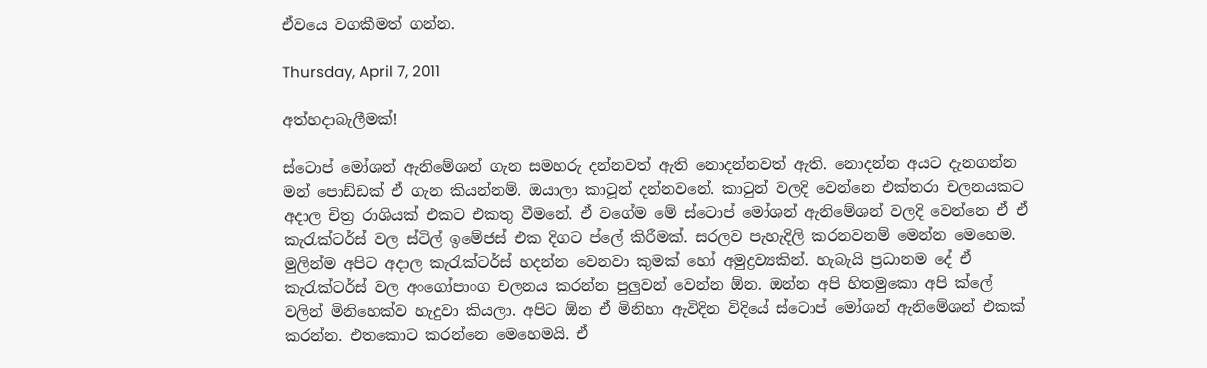ඒවයෙ වගකීමත් ගන්න.

Thursday, April 7, 2011

අත්හදාබැලීමක්!

ස්ටොප් මෝශන් ඇනිමේශන් ගැන සමහරු දන්නවත් ඇති නොදන්නවත් ඇති. නොදන්න අයට දැනගන්න මන් පොඩ්ඩක් ඒ ගැන කියන්නම්. ඔයාලා කාටූන් දන්නවනේ. කාටුන් වලදි වෙන්නෙ එක්තරා චලනයකට අදාල චිත්‍ර රාශියක් එකට එකතු වීමනේ. ඒ වගේම මේ ස්ටොප් මෝශන් ඇනිමේශන් වලදි වෙන්නෙ ඒ ඒ කැරැක්ටර්ස් වල ස්ටිල් ඉමේජස් එක දිගට ප්ලේ කිරීමක්. සරලව පැහැදිලි කරනවනම් මෙන්න මෙහෙම. මුලින්ම අපිට අදාල කැරැක්ටර්ස් හදන්න වෙනවා කුමක් හෝ අමුද්‍රව්‍යකින්. හැබැයි ප්‍රධානම දේ ඒ කැරැක්ටර්ස් වල අංගෝපාංග චලනය කරන්න පුලුවන් වෙන්න ඕන. ඔන්න අපි හිතමුකො අපි ක්ලේ වලින් මිනිහෙක්ව හැදුවා කියලා. අපිට ඕන ඒ මිනිහා ඇවිදින විදියේ ස්ටොප් මෝශන් ඇනිමේශන් එකක් කරන්න. එතකොට කරන්නෙ මෙහෙමයි. ඒ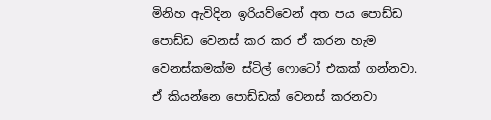මිනිහ ඇවිදින ඉරියව්වෙන් අත පය පොඩ්ඩ පොඩ්ඩ වෙනස් කර කර ඒ කරන හැම වෙනස්කමක්ම ස්ටිල් ෆොටෝ එකක් ගන්නවා. ඒ කියන්නෙ පොඩ්ඩක් වෙනස් කරනවා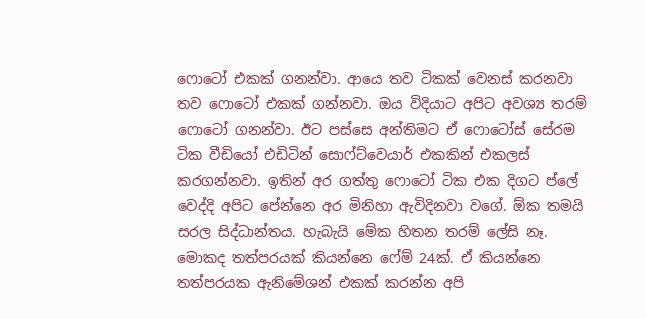ෆොටෝ එකක් ගනන්වා. ආයෙ තව ටිකක් වෙනස් කරනවා තව ෆොටෝ එකක් ගන්නවා. ඔය විදියාට අපිට අවශ්‍ය තරම් ෆොටෝ ගනන්වා. ඊට පස්සෙ අන්තිමට ඒ ෆොටෝස් සේරම ටික වීඩියෝ එඩිටින් සොෆ්ට්වෙයාර් එකකින් එකලස් කරගන්නවා. ඉතින් අර ගත්තු ෆොටෝ ටික එක දිගට ප්ලේ වෙද්දි අපිට පේන්නෙ අර මිනිහා ඇවිදිනවා වගේ. ඕක තමයි සරල සිද්ධාන්තය. හැබැයි මේක හිතන තරම් ලේසි නෑ. මොකද තත්පරයක් කියන්නෙ ෆේම් 24ක්. ඒ කියන්නෙ තත්පරයක ඇනිමේශන් එකක් කරන්න අපි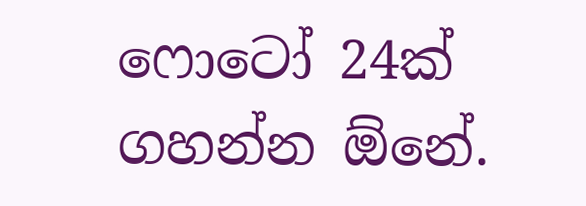ෆොටෝ 24ක් ගහන්න ඕනේ.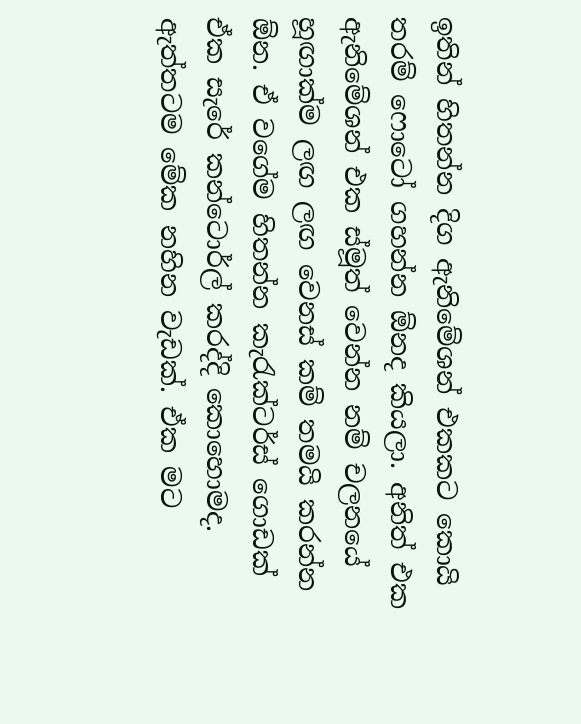ඉතින් හිතන්න දිග ඇනිමේශන් එකකට කොයි තරම් ෆොටෝ ගහන්න ඕනද කියලා. අනිත් එක ඇනිමේශන් එක ස්මූත් වෙන්න නම් චලනයේ හූඟාක්ම ලඟ ලඟ වෙනස් කම් තමයි කරන්න ඕන. ඒ වගේම හිතන්න කැරැක්ටර්ස් ගොඩක් ඒක සැරේ කන්ටොර්ල් කරද්දි කොහොමද. ඇත්තටම මේක නහින වැඩක්. ඒක මට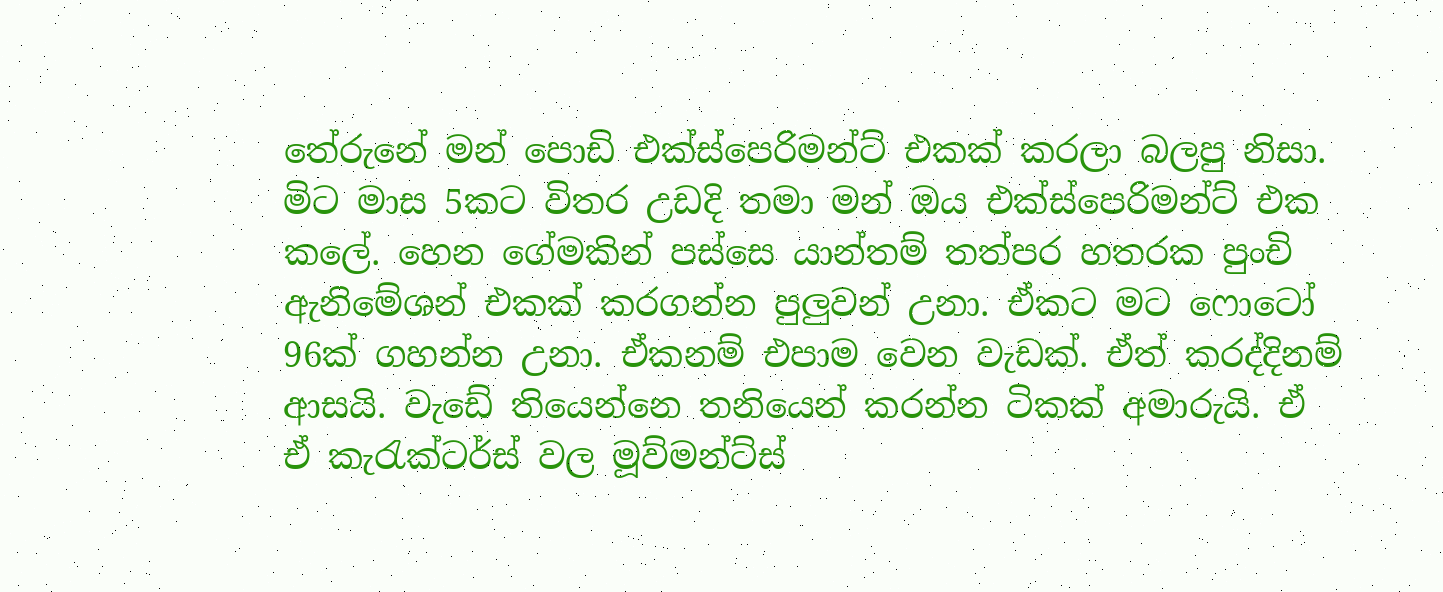තේරුනේ මන් පොඩි එක්ස්පෙරිමන්ට් එකක් කරලා බලපු නිසා. මිට මාස 5කට විතර උඩදි තමා මන් ඔය එක්ස්පෙරිමන්ට් එක කලේ. හෙන ගේමකින් පස්සෙ යාන්තම් තත්පර හතරක පුංචි ඇනිමේශන් එකක් කරගන්න පුලුවන් උනා. ඒකට මට ෆොටෝ 96ක් ගහන්න උනා. ඒකනම් එපාම වෙන වැඩක්. ඒත් කරද්දිනම් ආසයි. වැඩේ තියෙන්නෙ තනියෙන් කරන්න ටිකක් අමාරුයි. ඒ ඒ කැරැක්ටර්ස් වල මූව්මන්ට්ස්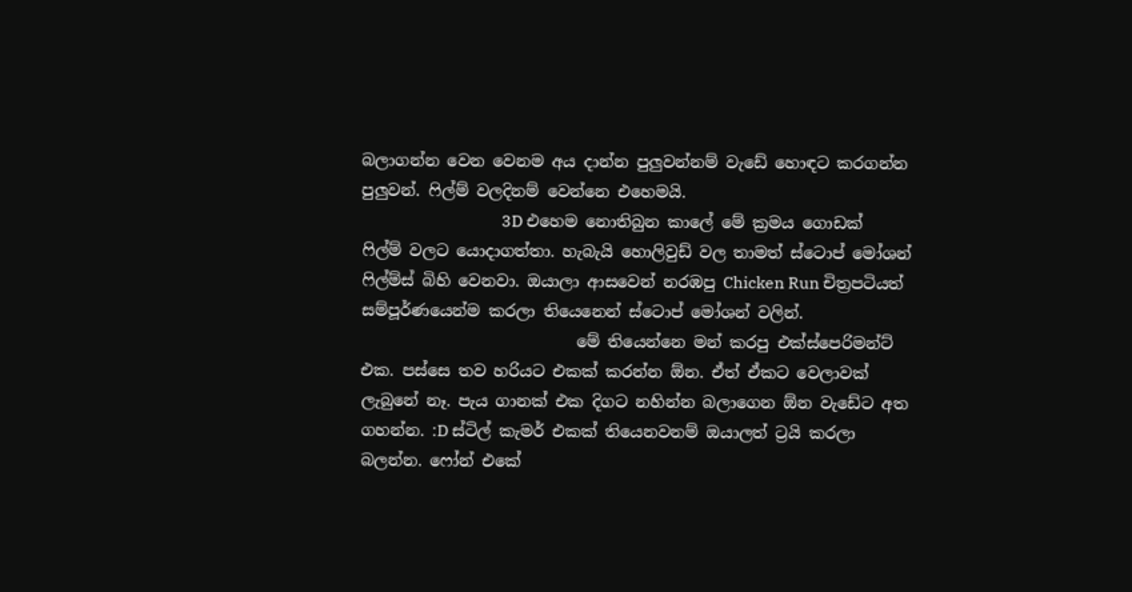බලාගන්න වෙන වෙනම අය දාන්න පුලුවන්නම් වැඩේ හොඳට කරගන්න පුලුවන්. ෆිල්ම් වලදිනම් වෙන්නෙ එහෙමයි.
                                   3D එහෙම නොතිබුන කාලේ මේ ක්‍රමය ගොඩක් ෆිල්ම් වලට යොදාගත්තා. හැබැයි හොලිවුඩ් වල තාමත් ස්ටොප් මෝශන් ෆිල්ම්ස් බිහි වෙනවා. ඔයාලා ආසවෙන් නරඹපු Chicken Run චිත්‍රපටියත් සම්පූර්ණයෙන්ම කරලා තියෙනෙන් ස්ටොප් මෝශන් වලින්.
                           මේ තියෙන්නෙ මන් කරපු එක්ස්පෙරිමන්ට් එක. පස්සෙ තව හරියට එකක් කරන්න ඕන. ඒත් ඒකට වෙලාවක් ලැබුනේ නෑ. පැය ගානක් එක දිගට නහින්න බලාගෙන ඕන වැඩේට අත ගහන්න. :D ස්ටිල් කැමර් එකක් තියෙනවනම් ඔයාලත් ට්‍රයි කරලා බලන්න. ෆෝන් එකේ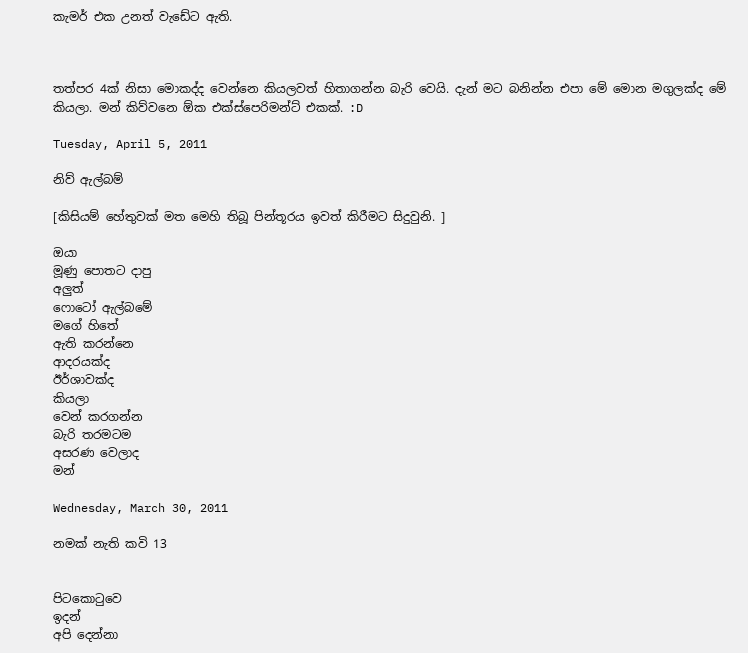කැමර් එක උනත් වැඩේට ඇති.



තත්පර 4ක් නිසා මොකද්ද වෙන්නෙ කියලවත් හිතාගන්න බැරි වෙයි. දැන් මට බනින්න එපා මේ මොන මගුලක්ද මේ කියලා. මන් කිව්වනෙ ඕක එක්ස්පෙරිමන්ට් එකක්. :D

Tuesday, April 5, 2011

නිව් ඇල්බම්

[කිසියම් හේතුවක් මත මෙහි තිබූ පින්තූරය ඉවත් කිරීමට සිදුවුනි. ]

ඔයා
මූණු පොතට දාපු
අලුත්
ෆොටෝ ඇල්බමේ
මගේ හිතේ
ඇති කරන්නෙ
ආදරයක්ද
ඊර්ශාවක්ද
කියලා
වෙන් කරගන්න
බැරි තරමටම
අසරණ වෙලාද
මන්

Wednesday, March 30, 2011

නමක් නැති කවි 13


පිටකොටුවෙ
ඉදන්
අපි දෙන්නා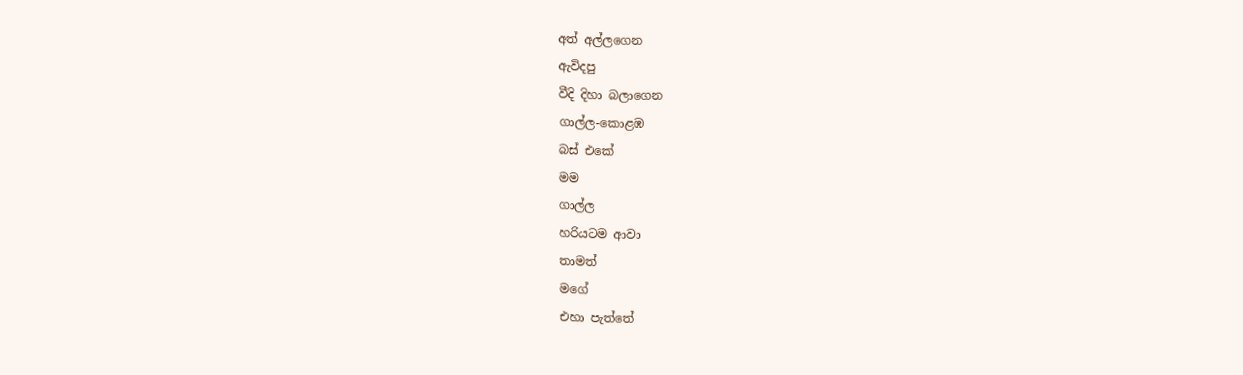අත් අල්ලගෙන
ඇවිදපු
වීදි දිහා බලාගෙන
ගාල්ල-කොළඹ
බස් එකේ
මම
ගාල්ල
හරියටම ආවා
තාමත්
මගේ
එහා පැත්තේ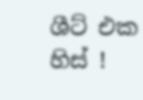ශීට් එක
හිස් !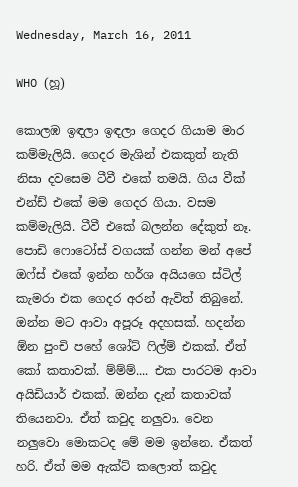Wednesday, March 16, 2011

WHO (හූ)

කොලඹ ඉඳලා ඉඳලා ගෙදර ගියාම මාර කම්මැලියි. ගෙදර මැශින් එකකුත් නැති නිසා දවසෙම ටීවී එකේ තමයි. ගිය වීක් එන්ඩ් එකේ මම ගෙදර ගියා. වසම කම්මැලියි. ටීවී එකේ බලන්න දේකුත් නෑ. පොඩි ෆොටෝස් වගයක් ගන්න මන් අපේ ඔෆ්ස් එකේ ඉන්න හර්ශ අයියගෙ ස්ටිල් කැමරා එක ගෙදර අරන් ඇවිත් තිබුනේ. ඔන්න මට ආවා අපූරූ අදහසක්. හදන්න ඕන පුංචි පහේ ශෝට් ෆිල්ම් එකක්. ඒත් කෝ කතාවක්. ම්ම්ම්.... එක පාරටම ආවා අයිඩියාර් එකක්. ඔන්න දැන් කතාවක් තියෙනවා. ඒත් කවුද නලුවා. වෙන නලුවො මොකටද මේ මම ඉන්නෙ. ඒකත් හරි. ඒත් මම ඇක්ට් කලොත් කවුද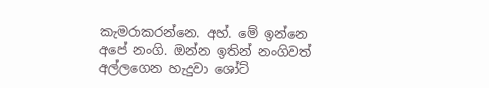කැමරාකරන්නෙ. අහ්. මේ ඉන්නෙ අපේ නංගි. ඔන්න ඉතින් නංගිවත් අල්ලගෙන හැදුවා ශෝට්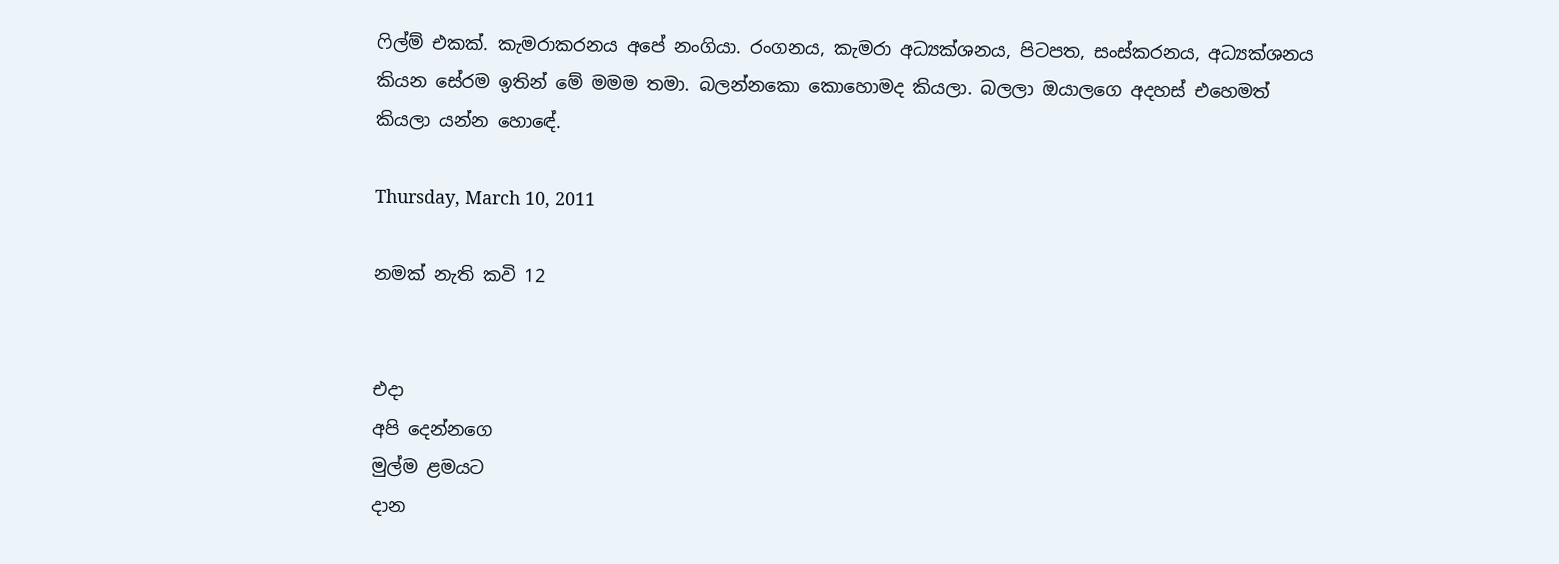ෆිල්ම් එකක්. කැමරාකරනය අපේ නංගියා. රංගනය, කැමරා අධ්‍යක්ශනය, පිටපත, සංස්කරනය, අධ්‍යක්ශනය කියන සේරම ඉතින් මේ මමම තමා. බලන්නකො කොහොමද කියලා. බලලා ඔයාලගෙ අදහස් එහෙමත් කියලා යන්න හොඳේ.

Thursday, March 10, 2011

නමක් නැති කවි 12


එදා
අපි දෙන්නගෙ
මුල්ම ළමයට
දාන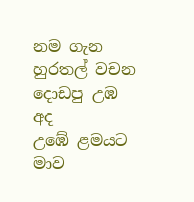නම ගැන
හුරතල් වචන
දොඩපු උඹ
අද
උඹේ ළමයට
මාව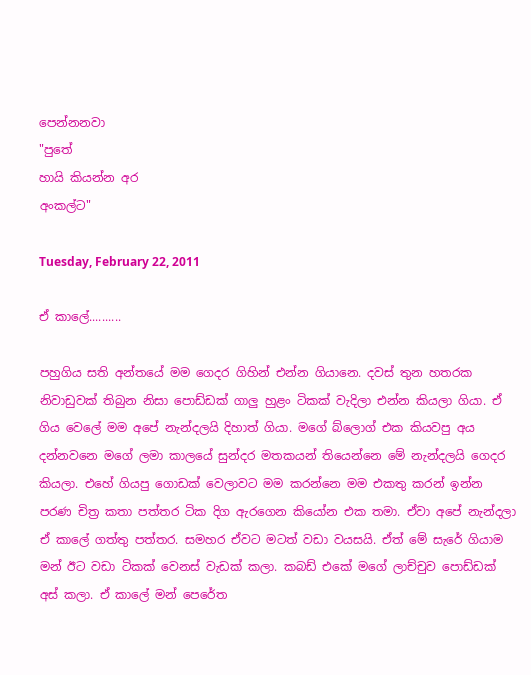පෙන්නනවා
"පුතේ
හායි කියන්න අර
අංකල්ට"

Tuesday, February 22, 2011

ඒ කාලේ..........

පහුගිය සති අන්තයේ මම ගෙදර ගිහින් එන්න ගියානෙ. දවස් තුන හතරක නිවාඩුවක් තිබුන නිසා පොඩ්ඩක් ගාලු හුළං ටිකක් වැදිලා එන්න කියලා ගියා. ඒ ගිය වෙලේ මම අපේ නැන්දලයි දිහාත් ගියා. මගේ බ්ලොග් එක කියවපු අය දන්නවනෙ මගේ ලමා කාලයේ සුන්දර මතකයන් තියෙන්නෙ මේ නැන්දලයි ගෙදර කියලා. එහේ ගියපු ගොඩක් වෙලාවට මම කරන්නෙ මම එකතු කරන් ඉන්න පරණ චිත්‍ර කතා පත්තර ටික දිග ඇරගෙන කියෝන එක තමා. ඒවා අපේ නැන්දලා ඒ කාලේ ගත්තු පත්තර. සමහර ඒවට මටත් වඩා වයසයි. ඒත් මේ සැරේ ගියාම මන් ඊට වඩා ටිකක් වෙනස් වැඩක් කලා. කබඩ් එකේ මගේ ලාච්චුව පොඩ්ඩක් අස් කලා. ඒ කාලේ මන් පෙරේත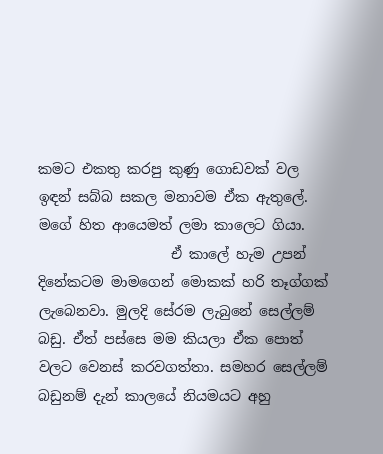කමට එකතු කරපු කුණු ගොඩවක් වල ඉඳන් සබ්බ සකල මනාවම ඒක ඇතුලේ. මගේ හිත ආයෙමත් ලමා කාලෙට ගියා.
                   ඒ කාලේ හැම උපන් දිනේකටම මාමගෙන් මොකක් හරි තෑග්ගක් ලැබෙනවා. මුලදි සේරම ලැබුනේ සෙල්ලම් බඩු. ඒත් පස්සෙ මම කියලා ඒක පොත් වලට වෙනස් කරවගත්තා. සමහර සෙල්ලම් බඩුනම් දැන් කාලයේ නියමයට අහු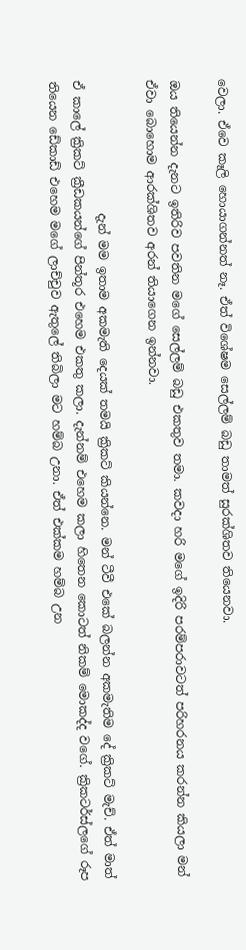වෙලා. ඒවෙ කෑලි හොයාගන්නත් නෑ. ඒත් විශේෂම සෙල්ලම් බඩු තාමත් සුරක්ශිතව තියෙනවා.

ඔය තියෙන්න දැනට ඉතිරිව පවතින මගේ සෙල්ලම් බඩු එකතුව තමා. කවදා හරි මගේ ඉදිරි පරම්පරාවටත් පරිහරනය කරන්න කියලා මන් ඒවා බොහොම ආරක්ශිතව අරන් තියාගෙන ඉන්නවා.

                      දැන් මම ඉතාම අකමැති දෙයක් තමයි ක්‍රිකට් කියන්නෙ. මන් ටීවී එකේ බලන්න අකමැතිම දේ ක්‍රිකට් මැච්. ඒත් මාත් ඒ කාලේ ක්‍රිකට් ක්‍රීඩකයන්ගේ පින්තූර එහෙම එකතු කලා. දැන්නම් එහෙම කලා හිතෙන කොටත් නිකම් මොකද්ද වගේ. ක්‍රිකටර්ස්ලගේ රූප තියෙන ඩේකාඩ් එහෙම මගේ ලාච්චුව ඇතුලේ තිබිලා මට හම්බ උනා. ඒත් එක්කම හම්බ උන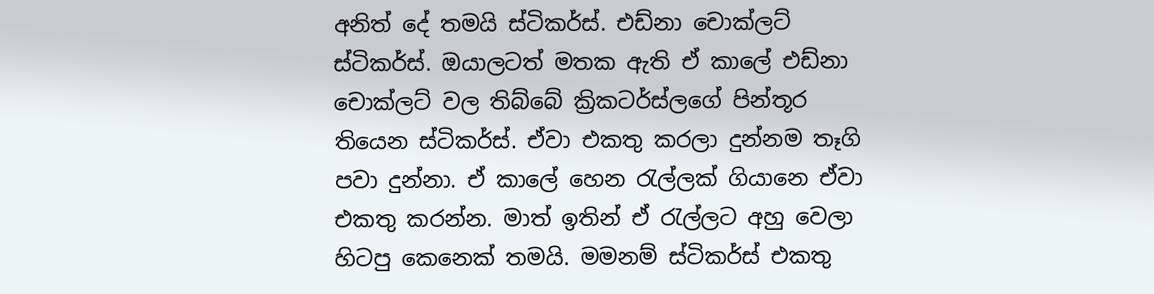අනිත් දේ තමයි ස්ටිකර්ස්. එඩ්නා චොක්ලට් ස්ටිකර්ස්. ඔයාලටත් මතක ඇති ඒ කාලේ එඩ්නා චොක්ලට් වල තිබ්බේ ක්‍රිකටර්ස්ලගේ පින්තූර තියෙන ස්ටිකර්ස්. ඒවා එකතු කරලා දුන්නම තෑගි පවා දුන්නා. ඒ කාලේ හෙන රැල්ලක් ගියානෙ ඒවා එකතු කරන්න. මාත් ඉතින් ඒ රැල්ලට අහු වෙලා හිටපු කෙනෙක් තමයි. මමනම් ස්ටිකර්ස් එකතු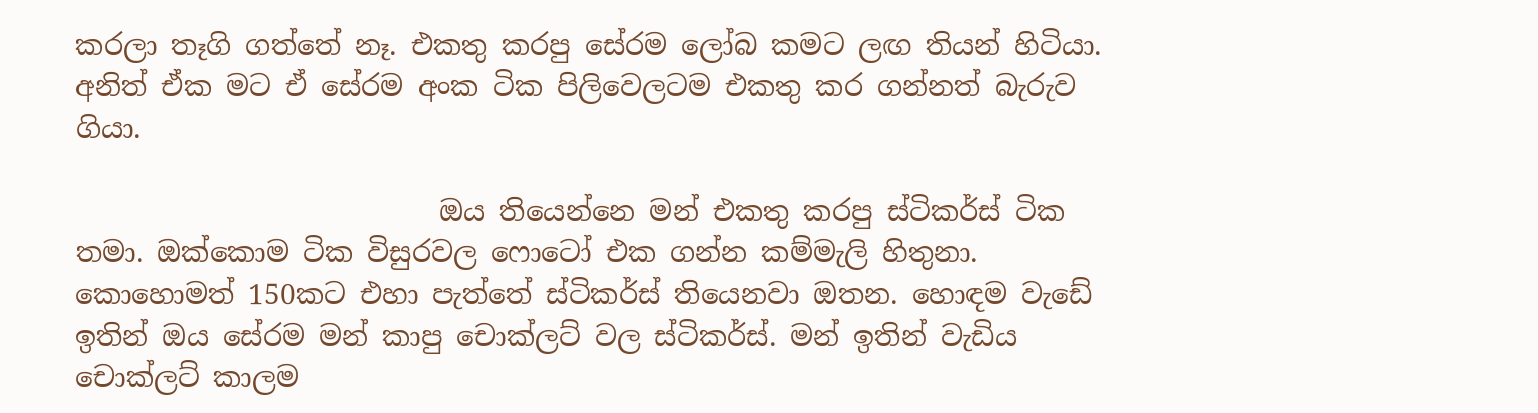කරලා තෑගි ගත්තේ නෑ. එකතු කරපු සේරම ලෝබ කමට ලඟ තියන් හිටියා. අනිත් ඒක මට ඒ සේරම අංක ටික පිලිවෙලටම එකතු කර ගන්නත් බැරුව ගියා.

                          ඔය තියෙන්නෙ මන් එකතු කරපු ස්ටිකර්ස් ටික තමා. ඔක්කොම ටික විසුරවල ෆොටෝ එක ගන්න කම්මැලි හිතුනා. කොහොමත් 150කට එහා පැත්තේ ස්ටිකර්ස් තියෙනවා ඔතන. හොඳම වැඩේ ඉතින් ඔය සේරම මන් කාපු චොක්ලට් වල ස්ටිකර්ස්. මන් ඉතින් වැඩිය චොක්ලට් කාලම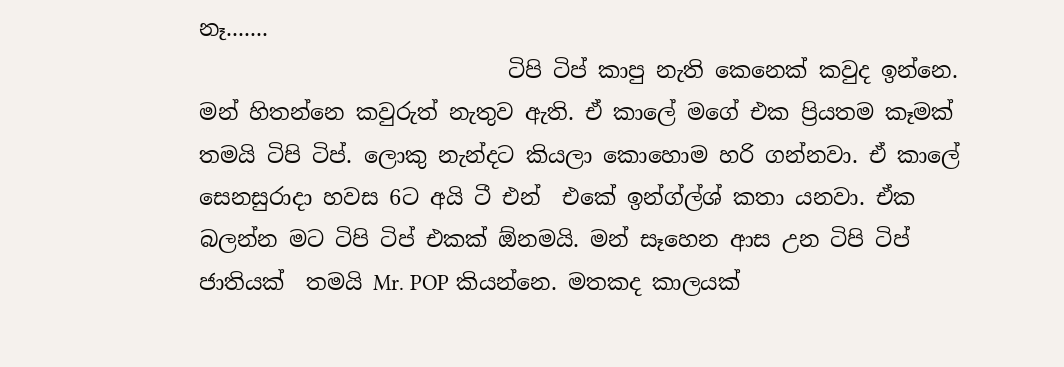නෑ.......
                            ටිපි ටිප් කාපු නැති කෙනෙක් කවුද ඉන්නෙ. මන් හිතන්නෙ කවුරුත් නැතුව ඇති. ඒ කාලේ මගේ එක ප්‍රියතම කෑමක් තමයි ටිපි ටිප්. ලොකු නැන්දට කියලා කොහොම හරි ගන්නවා. ඒ කාලේ සෙනසුරාදා හවස 6ට අයි ටී එන්  එකේ ඉන්ග්ල්ශ් කතා යනවා. ඒක බලන්න මට ටිපි ටිප් එකක් ඕනමයි. මන් සෑහෙන ආස උන ටිපි ටිප් ජාතියක්  තමයි Mr. POP කියන්නෙ. මතකද කාලයක්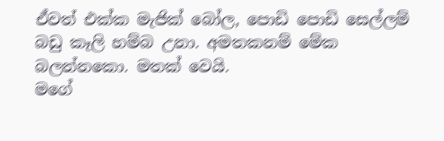ඒවත් එක්ක මැජික් බෝල, පොඩි පොඩි සෙල්ලම් බඩු කෑලි හම්බ උනා. අමතකනම් මේක බලන්නකො. මතක් වෙයි.
මගේ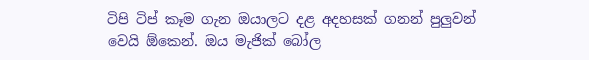ටිපි ටිප් කෑම ගැන ඔයාලට දළ අදහසක් ගනන් පුලුවන් වෙයි ඕකෙන්. ඔය මැජික් බෝල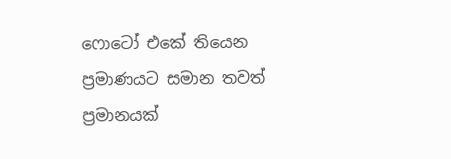ෆොටෝ එකේ තියෙන ප්‍රමාණයට සමාන තවත් ප්‍රමානයක්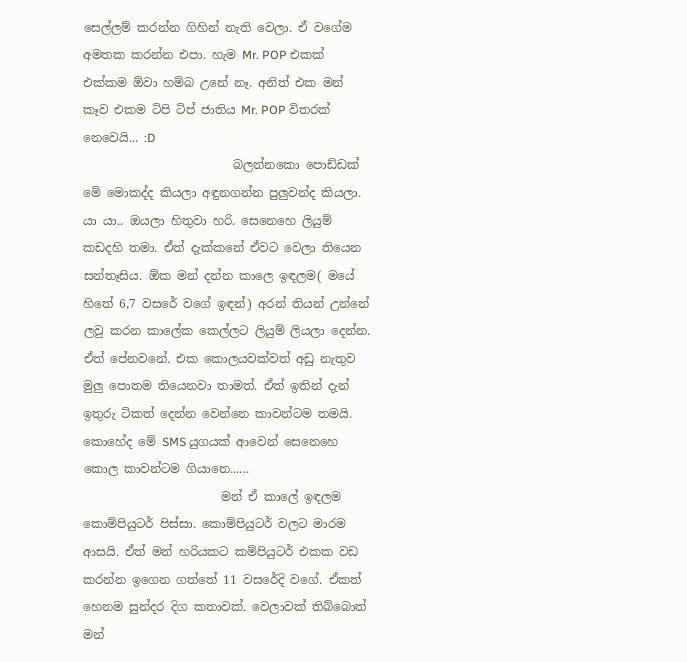සෙල්ලම් කරන්න ගිහින් නැති වෙලා. ඒ වගේම අමතක කරන්න එපා. හැම Mr. POP එකක් එක්කම ඕවා හම්බ උනේ නෑ. අනිත් එක මන් කෑව එකම ටිපි ටිප් ජාතිය Mr. POP විතරක් නෙවෙයි... :D
                         බලන්නකො පොඩ්ඩක් මේ මොකද්ද කියලා අඳුනගන්න පුලුවන්ද කියලා.
යා යා.. ඔයලා හිතුවා හරි. සෙනෙහෙ ලියුම් කඩදහි තමා. ඒත් දැක්කනේ ඒවට වෙලා තියෙන සන්තෑසිය. ඕක මන් දන්න කාලෙ ඉඳලම( මයේ හිතේ 6,7 වසරේ වගේ ඉඳන්) අරන් තියන් උන්නේ ලවු කරන කාලේක කෙල්ලට ලියුම් ලියලා දෙන්න. ඒත් පේනවනේ. එක කොලයවක්වත් අඩු නැතුව මුලු පොතම තියෙනවා තාමත්. ඒත් ඉතින් දැන් ඉතුරු ටිකත් දෙන්න වෙන්නෙ කාවන්ටම තමයි. කොහේද මේ SMS යුගයක් ආවෙන් සෙනෙහෙ කොල කාවන්ටම ගියානෙ......
                       මන් ඒ කාලේ ඉඳලම කොම්පියුටර් පිස්සා. කොම්පියුටර් වලට මාරම ආසයි. ඒත් මන් හරියකට කම්පියුටර් එකක වඩ කරන්න ඉගෙන ගත්තේ 11 වසරේදි වගේ. ඒකත් හෙනම සුන්දර දිග කතාවක්. වෙලාවක් තිබ්බොත් මන්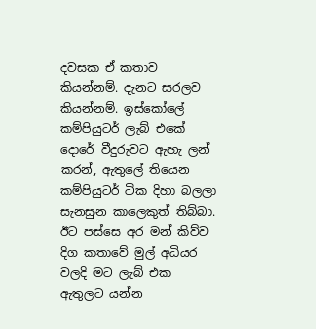දවසක ඒ කතාව කියන්නම්. දැනට සරලව කියන්නම්. ඉස්කෝලේ කම්පියුටර් ලැබ් එකේ දොරේ වීදුරුවට ඇහැ ලන් කරන්, ඇතුලේ තියෙන කම්පියුටර් ටික දිහා බලලා සැනසුන කාලෙකුත් තිබ්බා. ඊට පස්සෙ අර මන් කිව්ව දිග කතාවේ මුල් අධියර වලදි මට ලැබ් එක ඇතුලට යන්න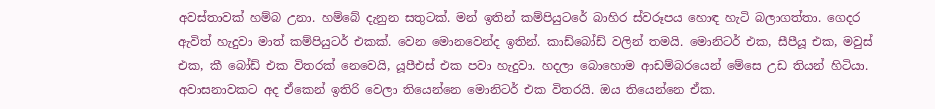අවස්තාවක් හම්බ උනා. හම්බේ දැනුන සතුටක්. මන් ඉතින් කම්පියුටරේ බාහිර ස්වරූපය හොඳ හැටි බලාගත්තා. ගෙදර ඇවිත් හැදුවා මාත් කම්පියුටර් එකක්. වෙන මොනවෙන්ද ඉතින්. කාඩ්බෝඩ් වලින් තමයි. මොනිටර් එක, සීපීයූ එක, මවුස් එක, කී බෝඩ් එක විතරක් නෙවෙයි, යූපීඑස් එක පවා හැදුවා. හදලා බොහොම ආඩම්බරයෙන් මේසෙ උඩ තියන් හිටියා. අවාසනාවකට අද ඒකෙන් ඉතිරි වෙලා තියෙන්නෙ මොනිටර් එක විතරයි. ඔය තියෙන්නෙ ඒක.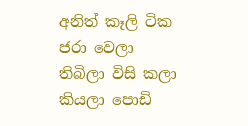අනිත් කෑලි ටික ජරා වෙලා තිබිලා විසි කලා කියලා පොඩි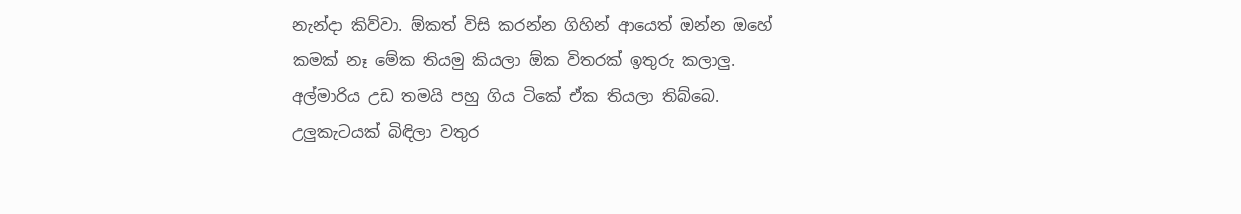නැන්දා කිව්වා. ඕකත් විසි කරන්න ගිහින් ආයෙත් ඔන්න ඔහේ කමක් නෑ මේක තියමු කියලා ඕක විතරක් ඉතුරු කලාලු. අල්මාරිය උඩ තමයි පහු ගිය ටිකේ ඒක තියලා තිබ්බෙ. උලුකැටයක් බිඳිලා වතුර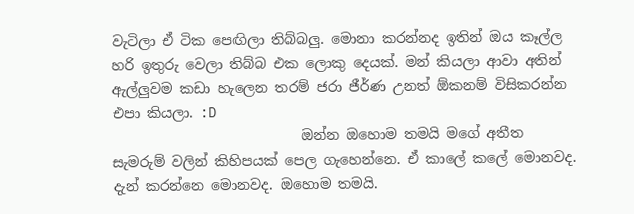වැටිලා ඒ ටික පෙඟිලා තිබ්බලු. මොනා කරන්නද ඉතින් ඔය කෑල්ල හරි ඉතුරු වෙලා තිබ්බ එක ලොකු දෙයක්. මන් කියලා ආවා අතින් ඇල්ලුවම කඩා හැලෙන තරම් ජරා ජීර්ණ උනත් ඕකනම් විසිකරන්න එපා කියලා. :D
                           ඔන්න ඔහොම තමයි මගේ අතීත සැමරුම් වලින් කිහිපයක් පෙල ගැහෙන්නෙ. ඒ කාලේ කලේ මොනවද. දැන් කරන්නෙ මොනවද. ඔහොම තමයි.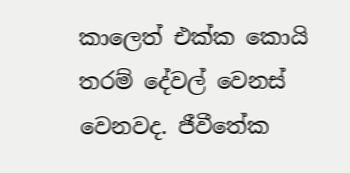කාලෙත් එක්ක කොයි තරම් දේවල් වෙනස් වෙනවද. ජීවීතේක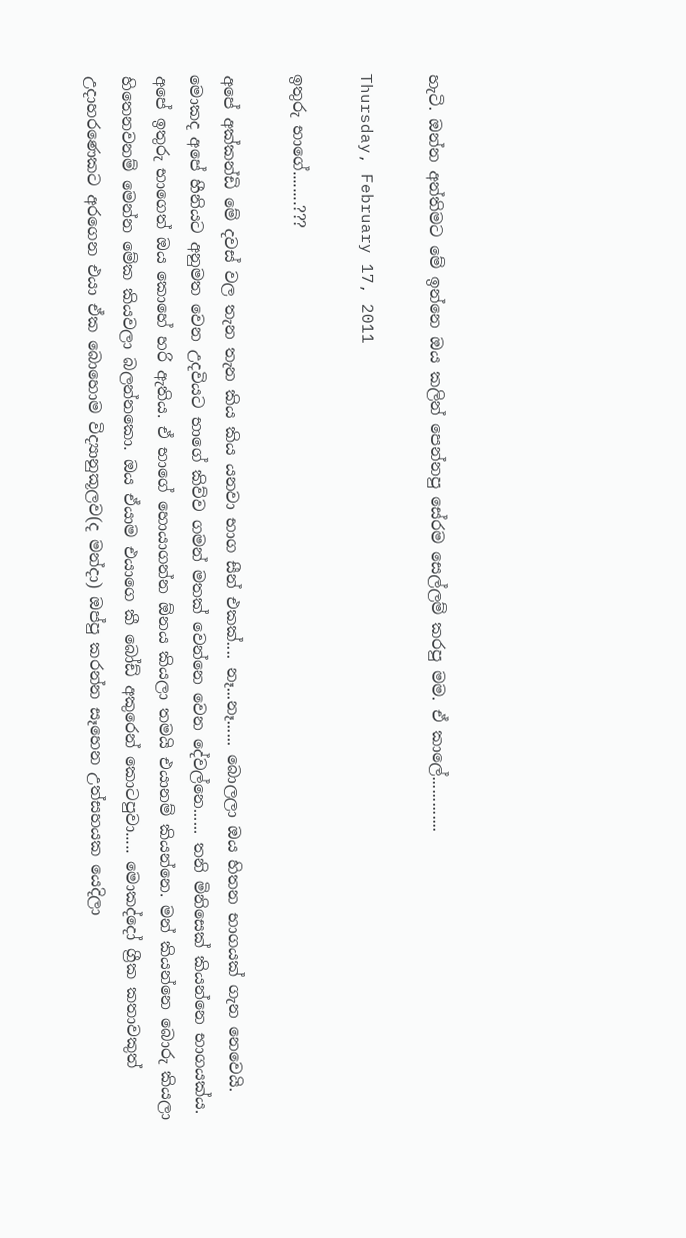හැටි. ඔන්න අන්තිමට මේ ඉන්නෙ ඔය කලින් පෙන්නපු සේරම සෙල්ලම් කරපු මම. ඒ කාලේ.............

Thursday, February 17, 2011

ඉතුරු භාගේ........???

අපේ අක්කන්ඩි මේ දවස් වල තැන තැන කිය කිය යනවා භාග සීන් එකක්.... නෑ...නෑ...... බොලලා ඔය හිතන භාගයක් ගැන නෙවෙයි. මොකද අපේ හීනියට අනුමත වෙන උදවියට භාගේ කිව්ව ගමන් මතක් වෙන්නෙ වෙන දේවල්නෙ...... තනි මිනිසෙක් කියන්නෙ භාගයක්ය. අපේ ඉතුරු භාගෙත් ඔය කොහේ හරි ඇතිය. ඒ භාගේ හොයාගන්න ඕනය කියලා තමයි එයානම් කියන්නෙ. මන් කියන්නෙ බොරු කියලා හිතෙනවනම් මෙන්න මේක කියවලා බලන්නකො. ඔය ඒයාම එයාගෙ කී බෝඩ් අකුරෙන් කොටපුවා..... මොකද්දෝ ග්‍රීක කතාවකුත් උදාහරණෙකට අරගෙන එයා ඒක බොහොම විද්‍යානුකූලව(ද මන්දා) ඔප්පු කරන්න සෑහෙන උත්සහයක යෙදිලා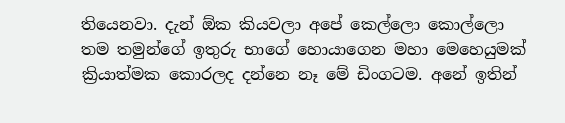තියෙනවා. දැන් ඕක කියවලා අපේ කෙල්ලො කොල්ලො තම තමුන්ගේ ඉතුරු භාගේ හොයාගෙන මහා මෙහෙයුමක් ක්‍රියාත්මක කොරලද දන්නෙ නෑ මේ ඩිංගටම. අනේ ඉතින්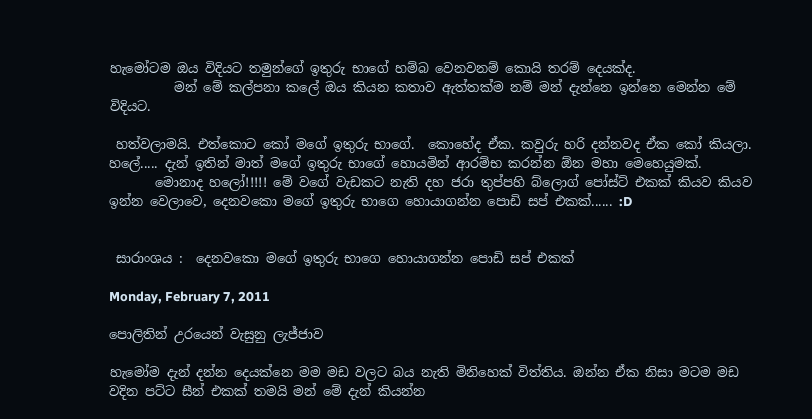හැමෝටම ඔය විදියට තමුන්ගේ ඉතුරු භාගේ හම්බ වෙනවනම් කොයි තරම් දෙයක්ද.
          මන් මේ කල්පනා කලේ ඔය කියන කතාව ඇත්තක්ම නම් මන් දැන්නෙ ඉන්නෙ මෙන්න මේ විදියට.

 හත්වලාමයි. එත්කොට කෝ මගේ ඉතුරු භාගේ.  කොහේද ඒක. කවුරු හරි දන්නවද ඒක කෝ කියලා. හලේ..... දැන් ඉතින් මාත් මගේ ඉතුරු භාගේ හොයමින් ආරම්භ කරන්න ඕන මහා මෙහෙයුමක්.
       මොනාද හලෝ!!!!! මේ වගේ වැඩකට නැති දහ ජරා තුප්පහි බ්ලොග් පෝස්ට් එකක් කියව කියව ඉන්න වෙලාවෙ, දෙනවකො මගේ ඉතුරු භාගෙ හොයාගන්න පොඩි සප් එකක්...... :D


 සාරාංශය :  දෙනවකො මගේ ඉතුරු භාගෙ හොයාගන්න පොඩි සප් එකක්

Monday, February 7, 2011

පොලිතින් උරයෙන් වැසුනු ලැජ්ජාව

හැමෝම දැන් දන්න දෙයක්නෙ මම මඩ වලට බය නැති මිනිහෙක් විත්තිය. ඔන්න ඒක නිසා මටම මඩ වදින පට්ට සීන් එකක් තමයි මන් මේ දැන් කියන්න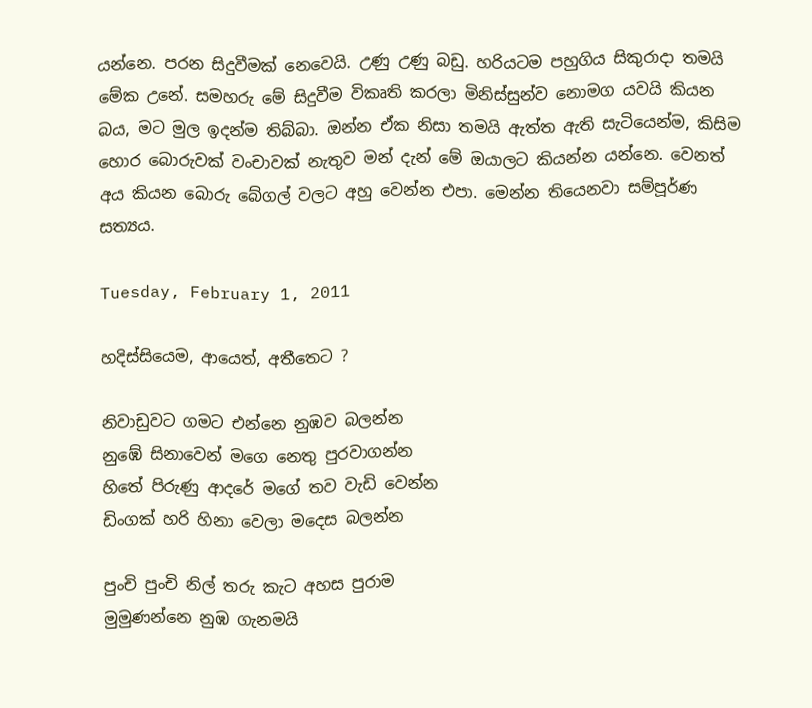යන්නෙ. පරන සිදුවීමක් නෙවෙයි. උණු උණු බඩු. හරියටම පහුගිය සිකුරාදා තමයි මේක උනේ. සමහරු මේ සිදුවීම විකෘති කරලා මිනිස්සුන්ව නොමග යවයි කියන බය, මට මුල ඉදන්ම තිබ්බා. ඔන්න ඒක නිසා තමයි ඇත්ත ඇති සැටියෙන්ම, කිසිම හොර බොරුවක් වංචාවක් නැතුව මන් දැන් මේ ඔයාලට කියන්න යන්නෙ. වෙනත් අය කියන බොරු බේගල් වලට අහු වෙන්න එපා. මෙන්න තියෙනවා සම්පූර්ණ සත්‍යය.

Tuesday, February 1, 2011

හදිස්සියෙම, ආයෙත්, අතීතෙට ?

නිවාඩුවට ගමට එන්නෙ නුඹව බලන්න
නුඹේ සිනාවෙන් මගෙ නෙතු පුරවාගන්න
හිතේ පිරුණු ආදරේ මගේ තව වැඩි වෙන්න
ඩිංගක් හරි හිනා වෙලා මදෙස බලන්න

පුංචි පුංචි නිල් තරු කැට අහස පුරාම
මුමුණන්නෙ නුඹ ගැනමයි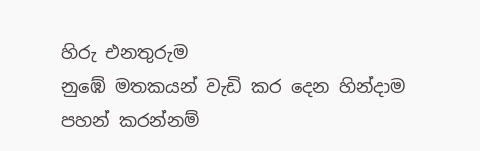හිරු එනතුරුම
නුඹේ මතකයන් වැඩි කර දෙන හින්දාම
පහන් කරන්නම්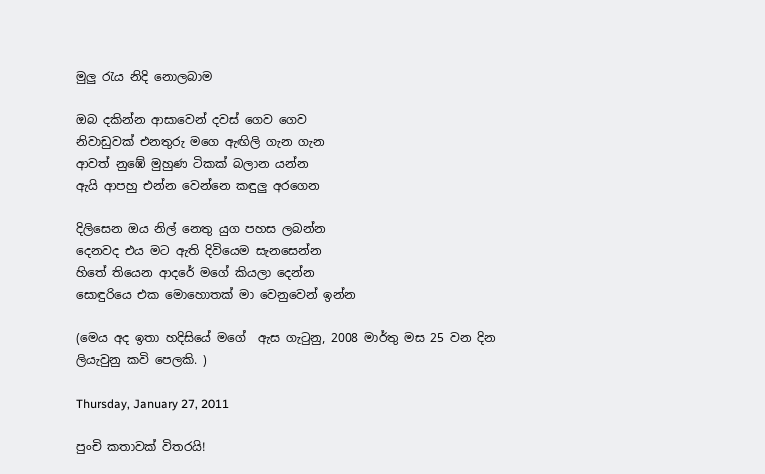මුලු රැය නිදි නොලබාම

ඔබ දකින්න ආසාවෙන් දවස් ගෙව ගෙව
නිවාඩුවක් එනතුරු මගෙ ඇඟිලි ගැන ගැන
ආවත් නුඹේ මුහුණ ටිකක් බලාන යන්න
ඇයි ආපහු එන්න වෙන්නෙ කඳුලු අරගෙන

දිලිසෙන ඔය නිල් නෙතු යුග පහස ලබන්න
දෙනවද එය මට ඇති දිවියෙම සැනසෙන්න
හිතේ තියෙන ආදරේ මගේ කියලා දෙන්න
සොඳුරියෙ එක මොහොතක් මා වෙනුවෙන් ඉන්න

(මෙය අද ඉතා හදිසියේ මගේ  ඇස ගැටුනු, 2008 මාර්තු මස 25 වන දින ලියැවුනු කවි පෙලකි. )

Thursday, January 27, 2011

පුංචි කතාවක් විත‍රයි!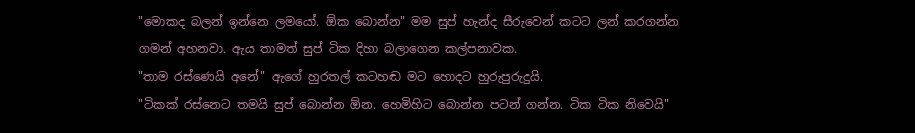"මොකද බලන් ඉන්නෙ ලමයෝ. ඕක බොන්න" මම සුප් හැන්ද සීරුවෙන් කටට ලන් කරගන්න ගමන් අහනවා. ඇය තාමත් සුප් ටික දිහා බලාගෙන කල්පනාවක.
"තාම රස්ණෙයි අනේ" ඇගේ හුරතල් කටහඬ මට හොදට හුරුපුරුදුයි.
"ටිකක් රස්නෙට තමයි සුප් බොන්න ඕන. හෙමිහිට බොන්න පටන් ගන්න. ටික ටික නිවෙයි"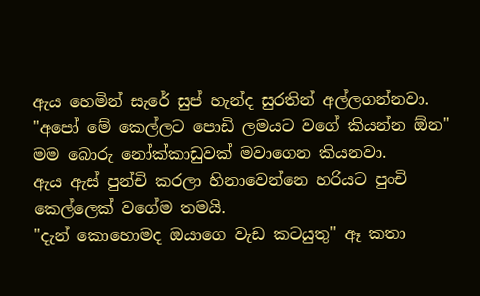ඇය හෙමින් සැරේ සුප් හැන්ද සුරතින් අල්ලගන්නවා.
"අපෝ මේ කෙල්ලට පොඩි ලමයට වගේ කියන්න ඕන" මම බොරු නෝක්කාඩුවක් මවාගෙන කියනවා.
ඇය ඇස් පුන්චි කරලා හිනාවෙන්නෙ හරියට පුංචි කෙල්ලෙක් වගේම තමයි.
"දැන් කොහොමද ඔයාගෙ වැඩ කටයුතු" ඈ කතා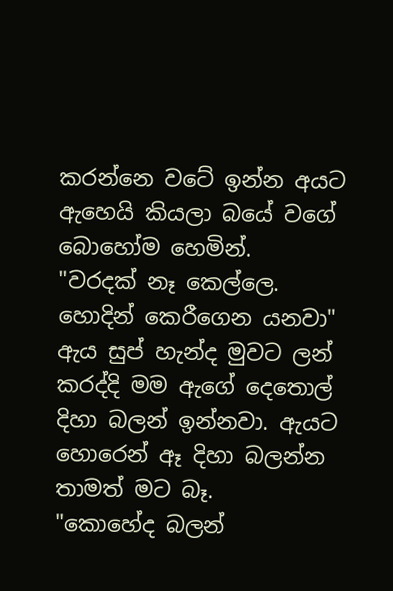කරන්නෙ වටේ ඉන්න අයට ඇහෙයි කියලා බයේ වගේ බොහෝම හෙමින්.
"වරදක් නෑ කෙල්ලෙ. හොදින් කෙරීගෙන යනවා"
ඇය සුප් හැන්ද මුවට ලන් කරද්දි මම ඇගේ දෙතොල් දිහා බලන් ඉන්නවා. ඇයට හොරෙන් ඈ දිහා බලන්න තාමත් මට බෑ.
"කොහේද බලන්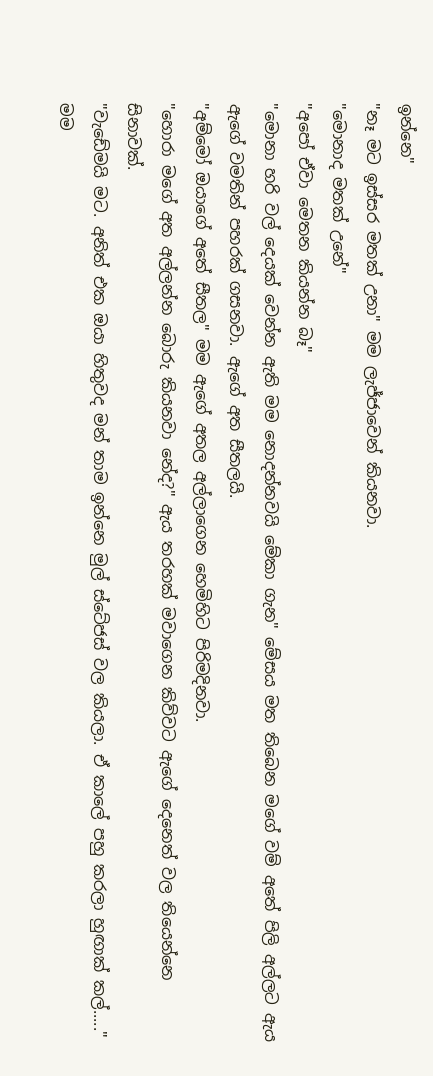ඉන්නෙ"
"නෑ මට ඉස්සර මතක් උනා" මම ලැජ්ජාවෙන් කියනවා.
"මොනාද මතක් උනේ"
"අපෝ ඒවා මෙතන කියන්න බෑ"
"මොනා හරි වල් දෙයක් වෙන්න ඇති මම නොදන්නවයි මේකා ගැන" මේසය මත තිබෙන මගේ වම් අතේ පිලි අල්ලට ඇය ඇගේ වමතින් පහරක් ගසනවා. ඇගේ අත සීතලයි.
"අම්මෝ ඔයාගේ අතේ සීතල" මම ඇගේ අතල අල්ලාගෙන හෙමිහිට පිරිමදිනවා.
"හොරා මගේ අත අල්ලන්න බොරු කියනවා නේද?" ඇය තරහක් මවාගෙන කිව්වට ඇගේ දෙනෙත් වල තියෙන්නෙ සිනාවක්.
"වැඩේමයි මට. අනිත් එක ඔයා හිතුවද මන් තාම ඉන්නෙ මුල් ස්ටේජස් වල කියලා. ඒ කාලේ පහු කරලා හුඟාක් කල්....." මම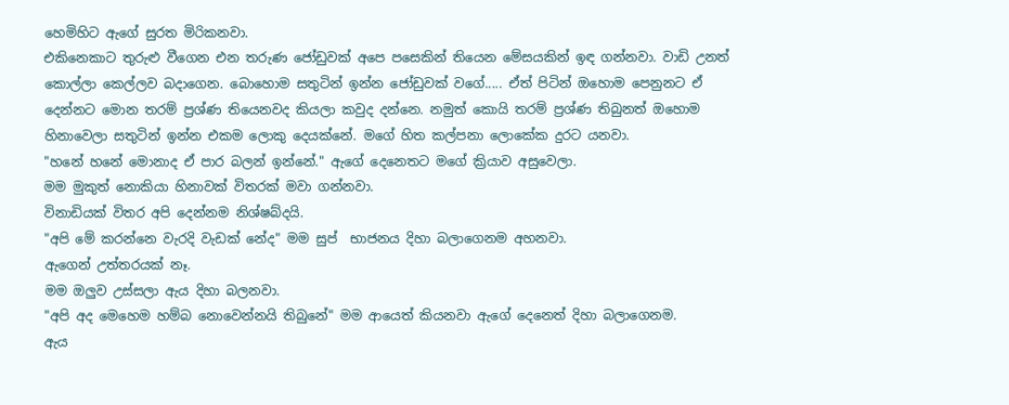හෙමිහිට ඇගේ සුරත මිරිකනවා.
එකිනෙකාට තුරුළු වීගෙන එන තරුණ ජෝඩුවක් අපෙ පසෙකින් තියෙන මේසයකින් ඉඳ ගන්නවා. වාඩි උනත් කොල්ලා කෙල්ලව බදාගෙන. බොහොම සතුටින් ඉන්න ජෝඩුවක් වගේ..... ඒත් පිටින් ඔහොම පෙනුනට ඒ දෙන්නට මොන තරම් ප්‍රශ්ණ තියෙනවද කියලා කවුද දන්නෙ. නමුත් කොයි තරම් ප්‍රශ්ණ තිබුනත් ඔහොම හිනාවෙලා සතුටින් ඉන්න එකම ලොකු දෙයක්නේ. මගේ හිත කල්පනා ලොකේක දුරට යනවා.
"හනේ හනේ මොනාද ඒ පාර බලන් ඉන්නේ." ඇගේ දෙනෙතට මගේ ක්‍රියාව අසුවෙලා.
මම මුකුත් නොකියා හිනාවක් විතරක් මවා ගන්නවා.
විනාඩියක් විතර අපි දෙන්නම නිශ්ෂබ්දයි.
"අපි මේ කරන්නෙ වැරදි වැඩක් නේද" මම සුප්  භාජනය දිහා බලාගෙනම අහනවා.
ඇගෙන් උත්තරයක් නෑ.
මම ඔලුව උස්සලා ඇය දිහා බලනවා.
"අපි අද මෙහෙම හම්බ නොවෙන්නයි තිබුනේ" මම ආයෙත් කියනවා ඇගේ දෙනෙත් දිහා බලාගෙනම.
ඇය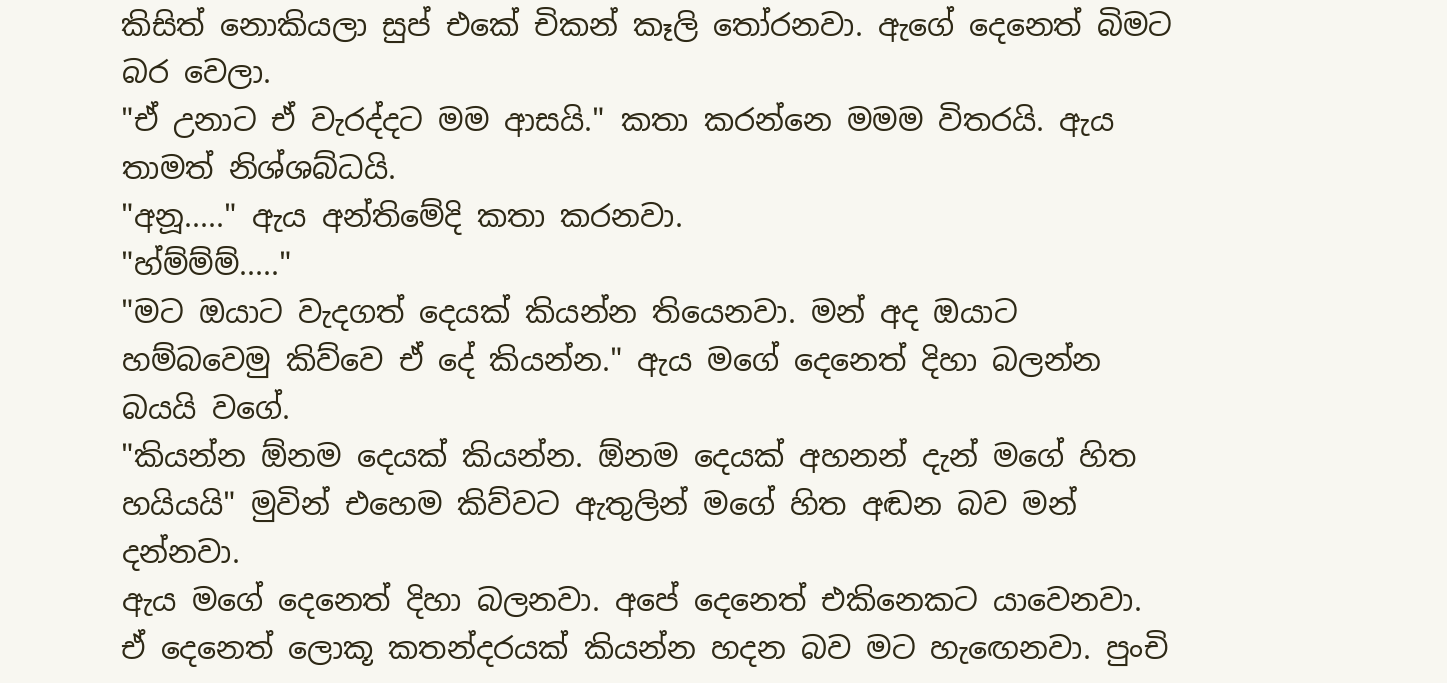කිසිත් නොකියලා සුප් එකේ චිකන් කෑලි තෝරනවා. ඇගේ දෙනෙත් බිමට බර වෙලා.
"ඒ උනාට ඒ වැරද්දට මම ආසයි." කතා කරන්නෙ මමම විතරයි. ඇය තාමත් නිශ්ශබ්ධයි.
"අනූ....." ඇය අන්තිමේදි කතා කරනවා.
"හ්ම්ම්ම්....."
"මට ඔයාට වැදගත් දෙයක් කියන්න තියෙනවා. මන් අද ඔයාට හම්බවෙමු කිව්වෙ ඒ දේ කියන්න." ඇය මගේ දෙනෙත් දිහා බලන්න බයයි වගේ.
"කියන්න ඕනම දෙයක් කියන්න. ඕනම දෙයක් අහනන් දැන් මගේ හිත හයියයි" මුවින් එහෙම කිව්වට ඇතුලින් මගේ හිත අඬන බව මන් දන්නවා.
ඇය මගේ දෙනෙත් දිහා බලනවා. අපේ දෙනෙත් එකිනෙකට යාවෙනවා. ඒ දෙනෙත් ලොකූ කතන්දරයක් කියන්න හදන බව මට හැඟෙනවා. පුංචි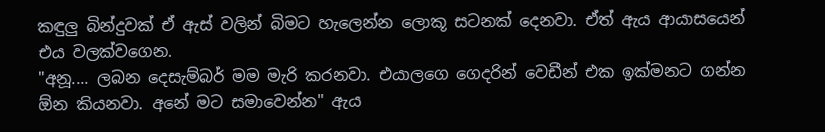කඳුලු බින්දුවක් ඒ ඇස් වලින් බිමට හැලෙන්න ලොකූ සටනක් දෙනවා. ඒත් ඇය ආයාසයෙන් එය වලක්වගෙන.
"අනූ.... ලබන දෙසැම්බර් මම මැරි කරනවා. එයාලගෙ ගෙදරින් වෙඩීන් එක ඉක්මනට ගන්න ඕන කියනවා. අනේ මට සමාවෙන්න" ඇය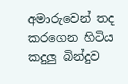අමාරුවෙන් තද කරගෙන හිටිය කදුලු බින්දුව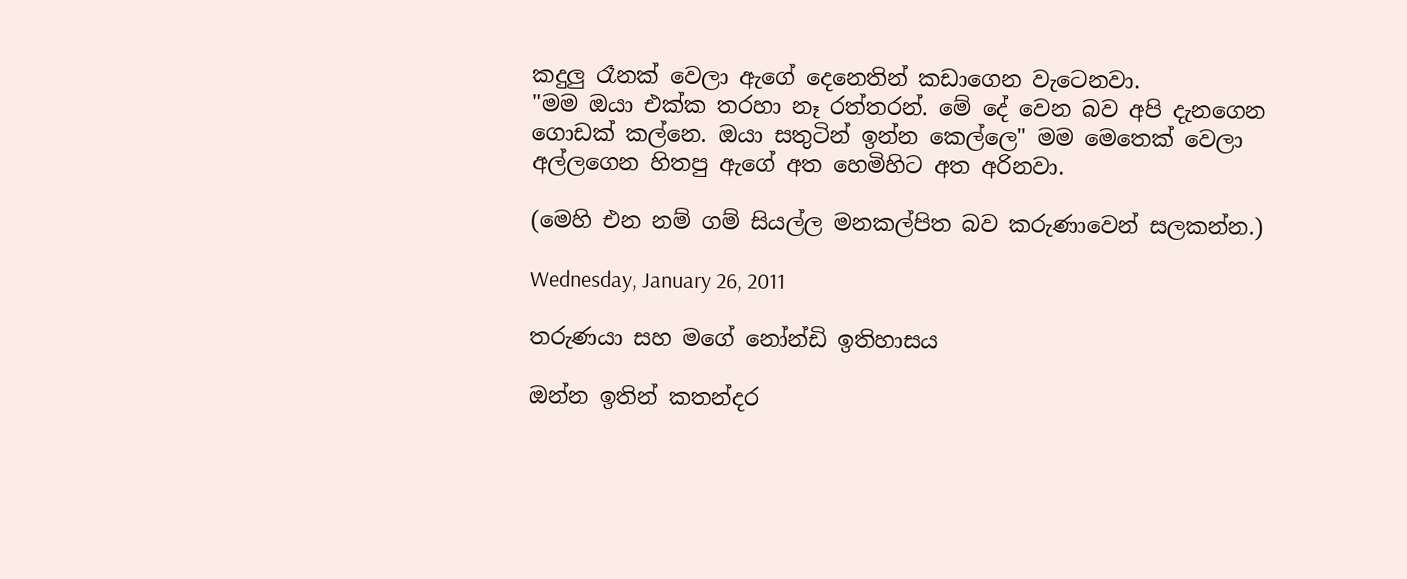කදුලු රෑනක් වෙලා ඇගේ දෙනෙතින් කඩාගෙන වැටෙනවා.
"මම ඔයා එක්ක තරහා නෑ රත්තරන්. මේ දේ වෙන බව අපි දැනගෙන ගොඩක් කල්නෙ. ඔයා සතුටින් ඉන්න කෙල්ලෙ" මම මෙතෙක් වෙලා අල්ලගෙන හිතපු ඇගේ අත හෙමිහිට අත අරිනවා.

(මෙහි එන නම් ගම් සියල්ල මනකල්පිත බව කරුණාවෙන් සලකන්න.)

Wednesday, January 26, 2011

තරුණයා සහ මගේ නෝන්ඩි ඉතිහාසය

ඔන්න ඉතින් කතන්දර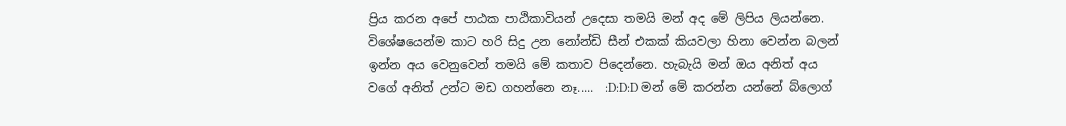ප්‍රිය කරන අපේ පාඨක පාඨිකාවියන් උදෙසා තමයි මන් අද මේ ලිපිය ලියන්නෙ. විශේෂයෙන්ම කාට හරි සිදු උන නෝන්ඩි සීන් එකක් කියවලා හිනා වෙන්න බලන් ඉන්න අය වෙනුවෙන් තමයි මේ කතාව පිදෙන්නෙ. හැබැයි මන් ඔය අනිත් අය වගේ අනිත් උන්ට මඩ ගහන්නෙ නෑ.....  :D:D:D මන් මේ ක‍රන්න යන්නේ බ්ලොග්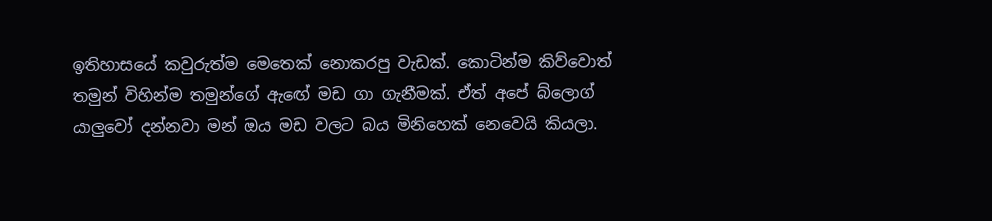ඉතිහාසයේ කවුරුත්ම මෙතෙක් නොකරපු වැඩක්. කොටින්ම කිව්වොත් තමුන් විහින්ම තමුන්ගේ ඇඟේ මඩ ගා ගැනීමක්. ඒත් අපේ බ්ලොග් යාලුවෝ දන්නවා මන් ඔය මඩ වලට බය මිනිහෙක් නෙවෙයි කියලා.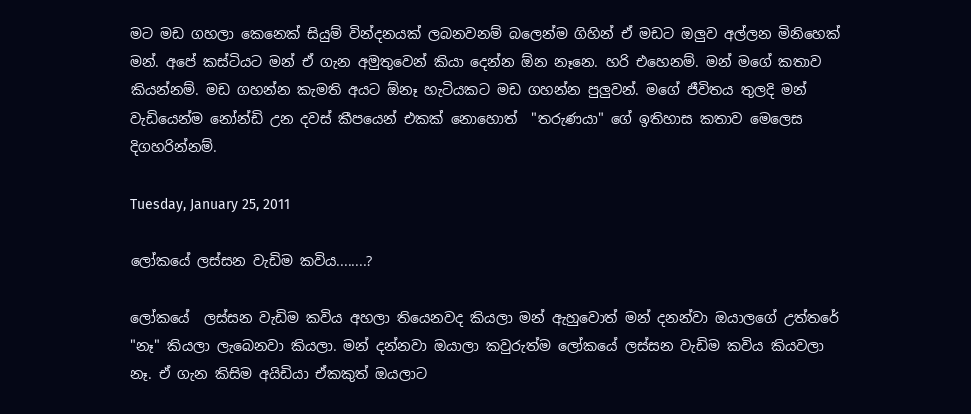මට මඩ ගහලා කෙනෙක් සියුම් වින්දනයක් ලබනවනම් බලෙන්ම ගිහින් ඒ මඩට ඔලුව අල්ලන මිනිහෙක් මන්. අපේ කස්ටියට මන් ඒ ගැන අමුතුවෙන් කියා දෙන්න ඕන නෑනෙ. හරි එහෙනම්. මන් මගේ කතාව කියන්නම්. මඩ ගහන්න කැමති අයට ඕනෑ හැටියකට මඩ ගහන්න පුලුවන්. මගේ ජීවිතය තුලදි මන් වැඩියෙන්ම නෝන්ඩි උන දවස් කීපයෙන් එකක් නොහොත්  "තරුණයා" ගේ ඉතිහාස කතාව මෙලෙස දිගහරින්නම්.

Tuesday, January 25, 2011

ලෝකයේ ලස්සන වැඩිම කවිය........?

ලෝකයේ  ලස්සන වැඩිම කවිය අහලා තියෙනවද කියලා මන් ඇහුවොත් මන් දනන්වා ඔයාලගේ උත්තරේ "නෑ" කියලා ලැබෙනවා කියලා. මන් දන්නවා ඔයාලා කවුරුත්ම ලෝකයේ ලස්සන වැඩිම කවිය කියවලා නෑ. ඒ ගැන කිසිම අයිඩියා ඒකකුත් ඔයලාට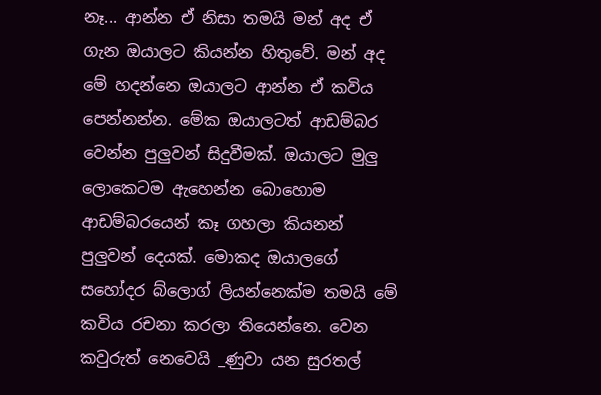නෑ... ආන්න ඒ නිසා තමයි මන් අද ඒ ගැන ඔයාලට කියන්න හිතුවේ. මන් අද මේ හදන්නෙ ඔයාලට ආන්න ඒ කවිය පෙන්නන්න. මේක ඔයාලටත් ආඩම්බර වෙන්න පුලුවන් සිදුවීමක්. ඔයාලට මුලු ලොකෙටම ඇහෙන්න බොහොම ආඩම්බරයෙන් කෑ ගහලා කියනන් පුලුවන් දෙයක්. මොකද ඔයාලගේ සහෝදර බ්ලොග් ලියන්නෙක්ම තමයි මේ කවිය රචනා කරලා තියෙන්නෙ. වෙන කවුරුත් නෙවෙයි _ණුවා යන සුරතල්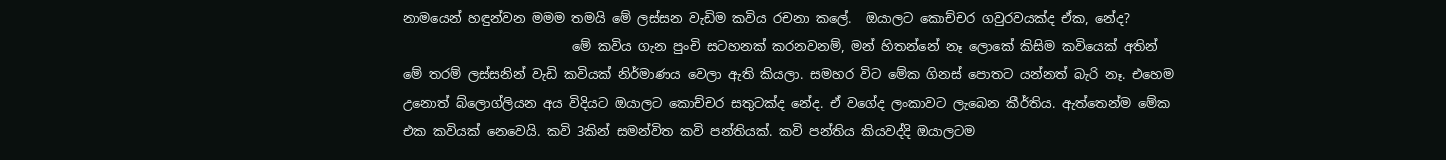නාමයෙන් හඳුන්වන මමම තමයි මේ ලස්සන වැඩිම කවිය රචනා කලේ.  ඔයාලට කොච්චර ගවුරවයක්ද ඒක, නේද?
                          මේ කවිය ගැන පුංචි සටහනක් කරනවනම්, මන් හිතන්නේ නෑ ලොකේ කිසිම කවියෙක් අතින් මේ තරම් ලස්සනින් වැඩි කවියක් නිර්මාණය වෙලා ඇති කියලා. සමහර විට මේක ගිනස් පොතට යන්නත් බැරි නෑ. එහෙම උනොත් බ්ලොග්ලියන අය විදියට ඔයාලට කොච්චර සතුටක්ද නේද. ඒ වගේද ලංකාවට ලැබෙන කීර්තිය. ඇත්තෙන්ම මේක එක කවියක් නෙවෙයි. කවි 3කින් සමන්විත කවි පන්තියක්. කවි පන්තිය කියවද්දි ඔයාලටම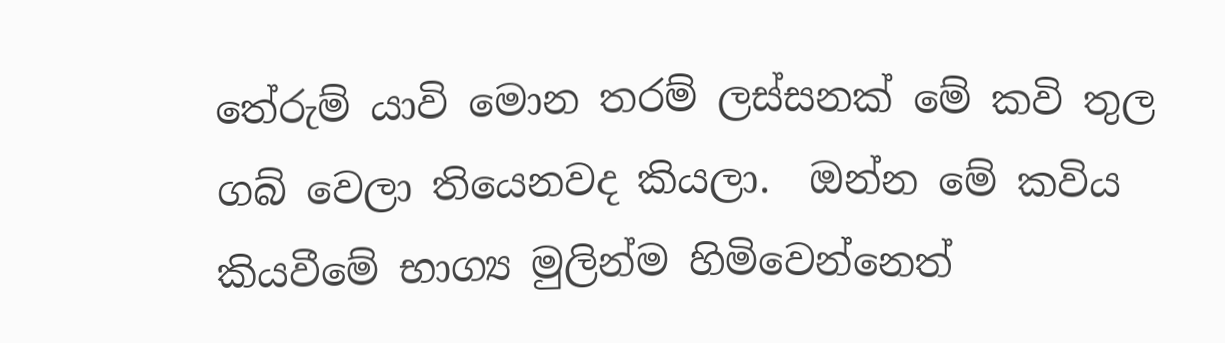තේරුම් යාවි මොන තරම් ලස්සනක් මේ කවි තුල ගබ් වෙලා තියෙනවද කියලා.  ඔන්න මේ කවිය කියවීමේ භාග්‍ය මුලින්ම හිමිවෙන්නෙත්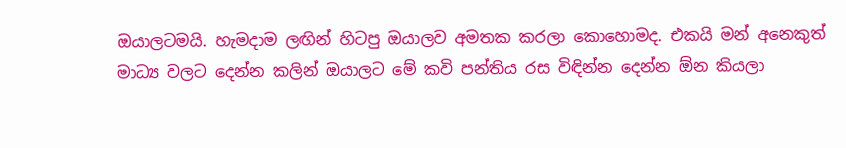ඔයාලටමයි. හැමදාම ලඟින් හිටපු ඔයාලව අමතක කරලා කොහොමද. එකයි මන් අනෙකුත් මාධ්‍ය වලට දෙන්න කලින් ඔයාලට මේ කවි පන්තිය රස විඳින්න දෙන්න ඕන කියලා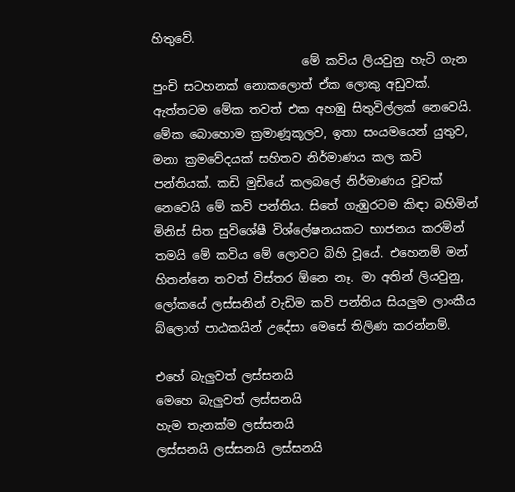හිතුවේ.
                         මේ කවිය ලියවුනු හැටි ගැන පුංචි සටහනක් නොකලොත් ඒක ලොකු අඩුවක්. ඇත්තටම මේක තවත් එක අහඹු සිතුවිල්ලක් නෙවෙයි. මේක බොහොම ක්‍රමාණූකූලව, ඉතා සංයමයෙන් යුතුව, මනා ක්‍රමවේදයක් සහිතව නිර්මාණය කල කවි පන්තියක්. කඩි මුඩියේ කලබලේ නිර්මාණය වූවක් නෙවෙයි මේ කවි පන්තිය. සිතේ ගැඹුරටම කිඳා බහිමින් මිනිස් සිත සුවිශේෂී විශ්ලේෂනයකට භාජනය කරමින් තමයි මේ කවිය මේ ලොවට බිහි වූයේ. එහෙනම් මන් හිතන්නෙ තවත් විස්තර ඕනෙ නෑ. මා අතින් ලියවුනු, ලෝකයේ ලස්සනින් වැඩිම කවි පන්තිය සියලුම ලාංකීය බ්ලොග් පාඨකයින් උදේසා මෙසේ තිලිණ කරන්නම්.

එහේ බැලුවත් ලස්සනයි
මෙහෙ බැලුවත් ලස්සනයි
හැම තැනක්ම ලස්සනයි
ලස්සනයි ලස්සනයි ලස්සනයි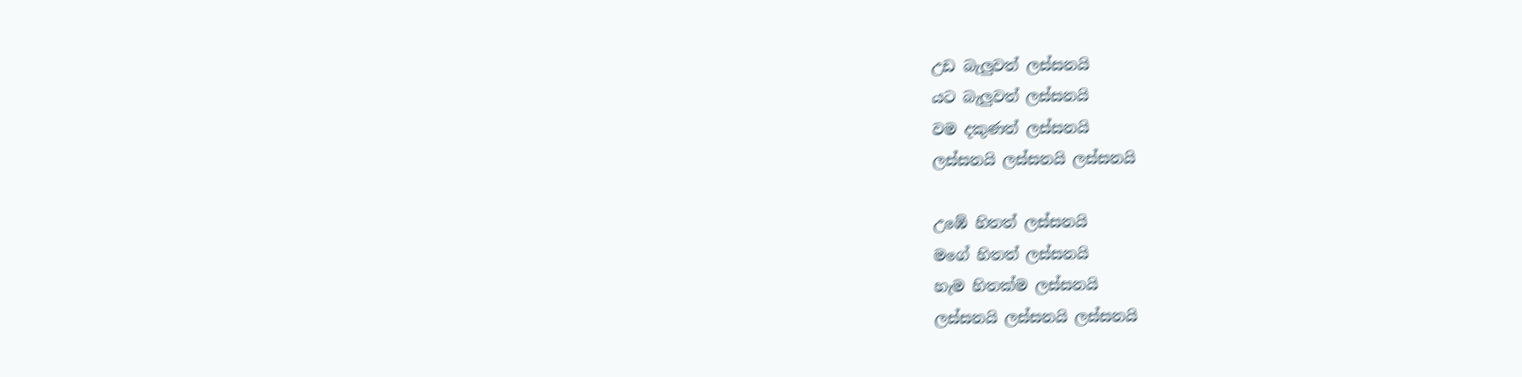උඩ බැලුවත් ලස්සනයි
යට බැලුවත් ලස්සනයි
වම දකුණත් ලස්සනයි
ලස්සනයි ලස්සනයි ලස්සනයි

උඹේ හිතත් ලස්සනයි
මගේ හිතත් ලස්සනයි
හැම හිතක්ම ලස්සනයි
ලස්සනයි ලස්සනයි ලස්සනයි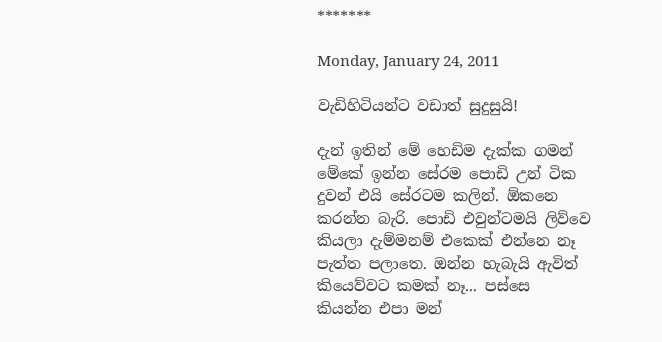*******

Monday, January 24, 2011

වැඩිහිටියන්ට වඩාත් සුදුසුයි!

දැන් ඉතින් මේ හෙඩිම දැක්ක ගමන් මේකේ ඉන්න සේරම පොඩි උන් ටික දුවන් එයි සේරටම කලින්. ඕකනෙ කරන්න බැරි. පොඩි එවුන්ටමයි ලිව්වෙ කියලා දැම්මනම් එකෙක් එන්නෙ නෑ පැත්ත පලාතෙ. ඔන්න හැබැයි ඇවිත් කියෙව්වට කමක් නෑ... පස්සෙ කියන්න එපා මන්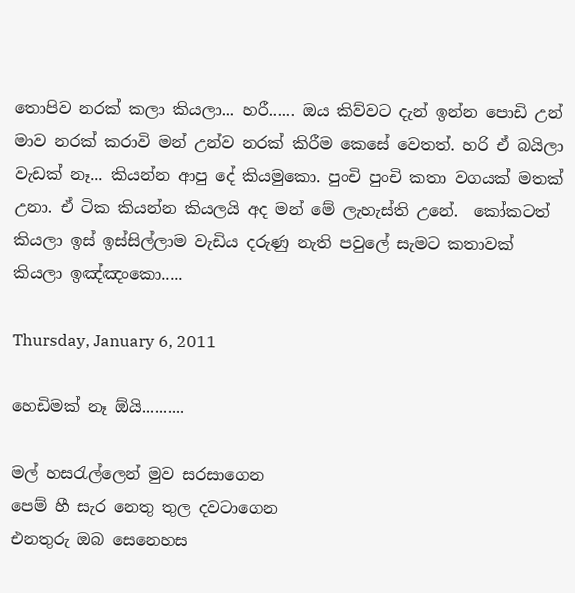තොපිව නරක් කලා කියලා... හරී...... ඔය කිව්වට දැන් ඉන්න පොඩි උන් මාව නරක් කරාවි මන් උන්ව නරක් කිරීම කෙසේ වෙතත්. හරි ඒ බයිලා වැඩක් නෑ... කියන්න ආපු දේ කියමුකො. පුංචි පුංචි කතා වගයක් මතක් උනා. ඒ ටික කියන්න කියලයි අද මන් මේ ලැහැස්ති උනේ.  කෝකටත් කියලා ඉස් ඉස්සිල්ලාම වැඩිය දරුණු නැති පවුලේ සැමට කතාවක් කියලා ඉඤ්ඤංකො.....

Thursday, January 6, 2011

හෙඩිමක් නෑ ඕයි..........

මල් හසරැල්ලෙන් මුව සරසාගෙන
පෙම් හී සැර නෙතු තුල දවටාගෙන
එනතුරු ඔබ සෙනෙහස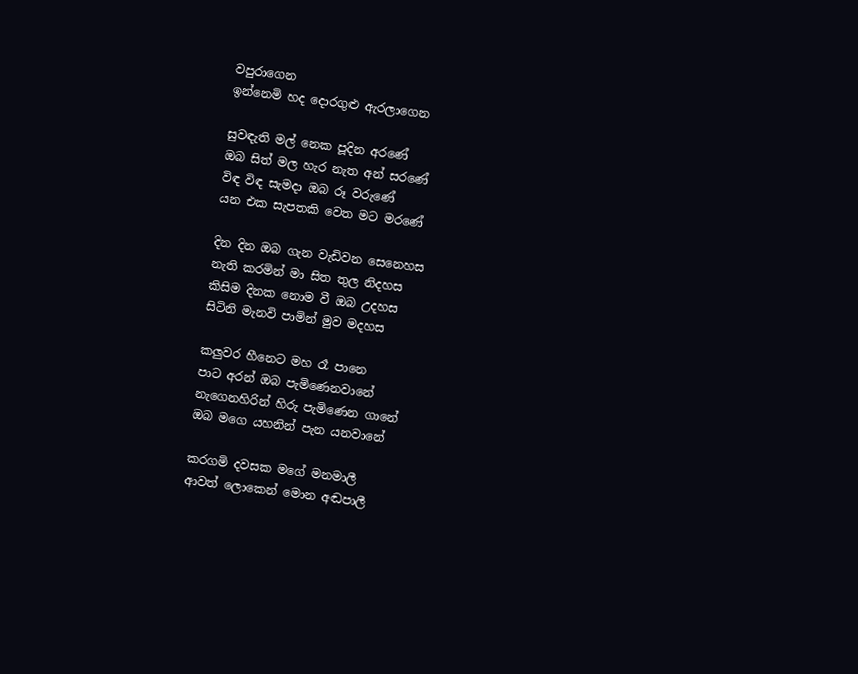වපුරාගෙන
ඉන්නෙමි හද දොරගුළු ඇරලාගෙන

සුවඳැති මල් නෙක පූදින අරණේ
ඔබ සිත් මල හැර නැත අන් සරණේ
විඳ විඳ සැමදා ඔබ රූ වරුණේ
යන එක සැපතකි වෙත මට මරණේ

දින දින ඔබ ගැන වැඩිවන සෙනෙහස
නැති කරමින් මා සිත තුල නිදහස
කිසිම දිනක නොම වී ඔබ උදහස
සිටිනි මැනවි පාමින් මුව මදහස

කලුවර හීනෙට මහ රෑ පානෙ
පාට අරන් ඔබ පැමිණෙනවානේ
නැගෙනහිරින් හිරු පැමිණෙන ගානේ
ඔබ මගෙ යහනින් පැන යනවානේ

කරගමි දවසක මගේ මනමාලී
ආවත් ලොකෙන් මොන අඬපාලී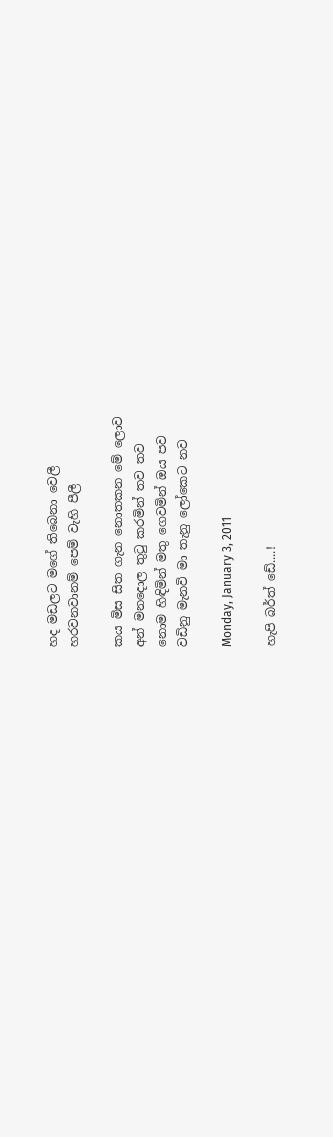හද මඩලට මගේ තිබෙනා වෙලී
හරවනවානම් පෙම් වැහි පීලී

කය මිස සිත ගැන නොතකන මේ ලොව
අන් මනදොල තුටු කරමින් තව තව
නොම හිඳිමින් මතු ගෙවමින් ඔය පව
වඩිනු මැනවි මා තැනු ලෝකෙට නව

Monday, January 3, 2011

හැපි බර්ත් ඩේ....!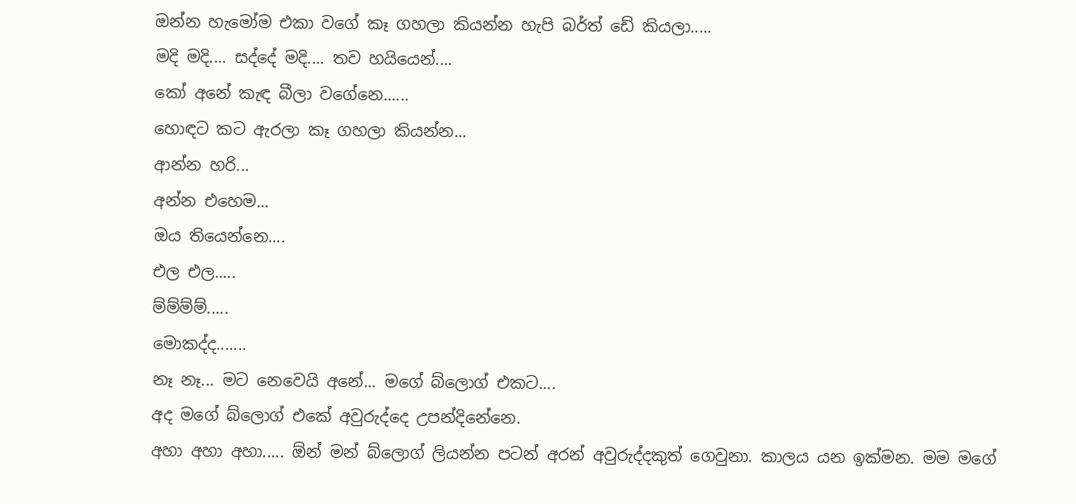ඔන්න හැමෝම එකා වගේ කෑ ගහලා කියන්න හැපි බර්ත් ඩේ කියලා.....
මදි මදි.... සද්දේ මදි.... තව හයියෙන්....
කෝ අනේ කැඳ බීලා වගේනෙ......
හොඳට කට ඇරලා කෑ ගහලා කියන්න...
ආන්න හරි...
අන්න එහෙම...
ඔය තියෙන්නෙ....
එල එල.....
ම්ම්ම්ම්.....
මොකද්ද.......
නෑ නෑ... මට නෙවෙයි අනේ... මගේ බ්ලොග් එකට....
අද මගේ බ්ලොග් එකේ අවුරුද්දෙ උපන්දිනේනෙ.
අහා අහා අහා..... ඕන් මන් බ්ලොග් ලියන්න පටන් අරන් අවුරුද්දකුත් ගෙවුනා. කාලය යන ඉක්මන. මම මගේ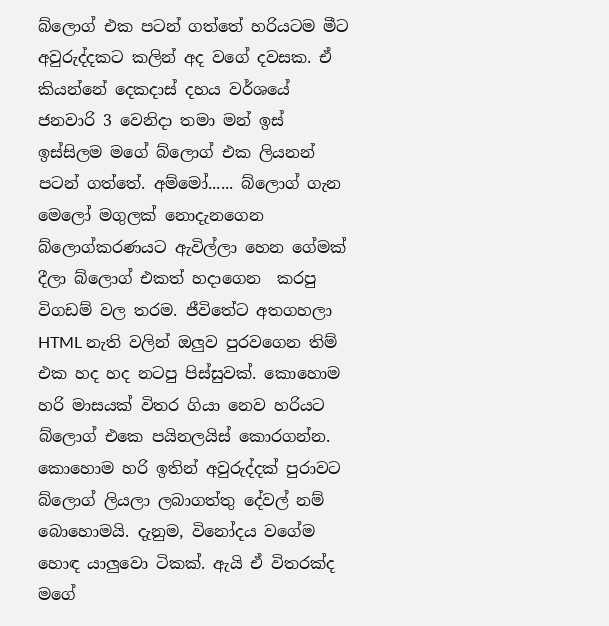බ්ලොග් එක පටන් ගත්තේ හරියටම මීට අවුරුද්දකට කලින් අද වගේ දවසක. ඒ කියන්නේ දෙකදාස් දහය වර්ශයේ ජනවාරි 3 වෙනිදා තමා මන් ඉස් ඉස්සිලම මගේ බ්ලොග් එක ලියනන් පටන් ගත්තේ. අම්මෝ...... බ්ලොග් ගැන මෙලෝ මගුලක් නොදැනගෙන බ්ලොග්කරණයට ඇවිල්ලා හෙන ගේමක් දීලා බ්ලොග් එකත් හදාගෙන  කරපු විගඩම් වල තරම. ජීවිතේට අතගහලා HTML නැති වලින් ඔලුව පුරවගෙන තිම් එක හද හද නටපු පිස්සුවක්. කොහොම හරි මාසයක් විතර ගියා නෙව හරියට බ්ලොග් එකෙ පයිනලයිස් කොරගන්න.
කොහොම හරි ඉතින් අවුරුද්දක් පුරාවට බ්ලොග් ලියලා ලබාගත්තු දේවල් නම් බොහොමයි. දැනුම, විනෝදය වගේම හොඳ යාලුවො ටිකක්. ඇයි ඒ විතරක්ද මගේ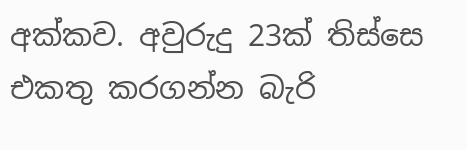අක්කව. අවුරුදු 23ක් තිස්සෙ එකතු කරගන්න බැරි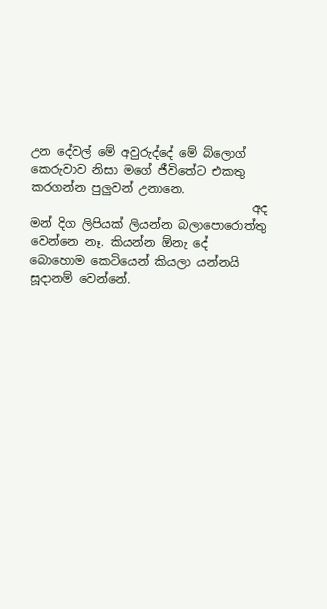උන දේවල් මේ අවුරුද්දේ මේ බ්ලොග් කෙරුවාව නිසා මගේ ජීවිතේට එකතු කරගන්න පුලුවන් උනානෙ.
                                     අද මන් දිග ලිපියක් ලියන්න බලාපොරොත්තු වෙන්නෙ නෑ. කියන්න ඕනැ දේ බොහොම කෙටියෙන් කියලා යන්නයි සූදානම් වෙන්නේ.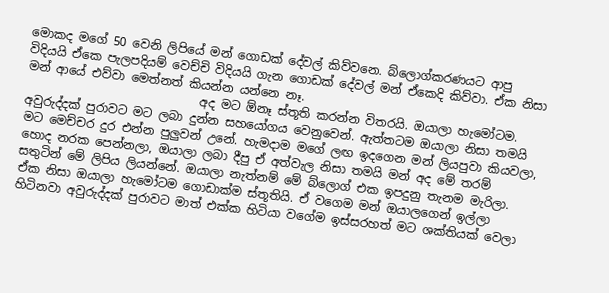මොකද මගේ 50 වෙනි ලිපියේ මන් ගොඩක් දේවල් කිව්වනෙ. බ්ලොග්කරණයට ආපු විදියයි ඒකෙ පැලපදියම් වෙච්චි විදියයි ගැන ගොඩක් දේවල් මන් ඒකෙදි කිව්වා. ඒක නිසා මන් ආයේ එව්වා මෙත්නත් කියන්න යන්නෙ නෑ.
                             අද මට ඕනෑ ස්තූති කරන්න විතරයි. ඔයාලා හැමෝටම. අවුරුද්දක් පුරාවට මට ලබා දුන්න සහයෝගය වෙනුවෙන්. ඇත්තටම ඔයාලා නිසා තමයි මට මෙච්චර දුර එන්න පුලුවන් උනේ. හැමදාම මගේ ලඟ ඉදගෙන මන් ලියපුවා කියවලා, හොද නරක පෙන්නලා, ඔයාලා ලබා දීපු ඒ අත්වැල නිසා තමයි මන් අද මේ තරම් සතුටින් මේ ලිපිය ලියන්නේ. ඔයාලා නැත්නම් මේ බ්ලොග් එක ඉපදුනු තැනම මැරිලා. ඒක නිසා ඔයාලා හැමෝටම ගොඩාක්ම ස්තූතියි. ඒ වගෙම මන් ඔයාලගෙන් ඉල්ලා හිටිනවා අවුරුද්දක් පුරාවට මාත් එක්ක හිටියා වගේම ඉස්සරහත් මට ශක්තියක් වෙලා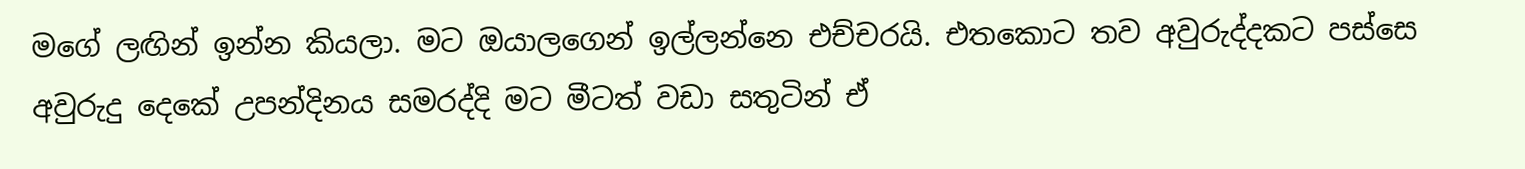මගේ ලඟින් ඉන්න කියලා. මට ඔයාලගෙන් ඉල්ලන්නෙ එච්චරයි. එතකොට තව අවුරුද්දකට පස්සෙ අවුරුදු දෙකේ උපන්දිනය සමරද්දි මට මීටත් වඩා සතුටින් ඒ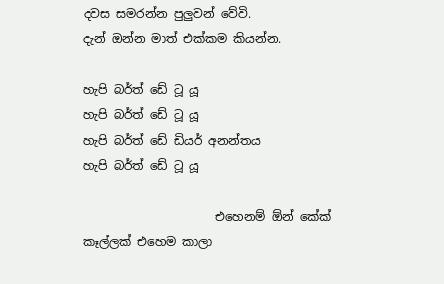දවස සමරන්න පුලුවන් වේවි.
දැන් ඔන්න මාත් එක්කම කියන්න.

හැපි බර්ත් ඩේ ටූ යූ
හැපි බර්ත් ඩේ ටූ යූ
හැපි බර්ත් ඩේ ඩියර් අනන්තය
හැපි බර්ත් ඩේ ටූ යූ

                      එහෙනම් ඕන් කේක් කෑල්ලක් එහෙම කාලා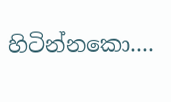හිටින්නකො....